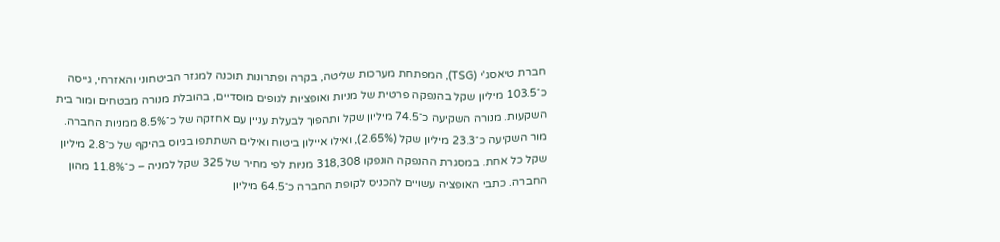חברת טיאסג'י (TSG), המפתחת מערכות שליטה, בקרה ופתרונות תוכנה למגזר הביטחוני והאזרחי, גייסה כ־103.5 מיליון שקל בהנפקה פרטית של מניות ואופציות לגופים מוסדיים, בהובלת מנורה מבטחים ומור בית השקעות. מנורה השקיעה כ־74.5 מיליון שקל ותהפוך לבעלת עניין עם אחזקה של כ־8.5% ממניות החברה. מור השקיעה כ־23.3 מיליון שקל (2.65%), ואילו איילון ביטוח ואילים השתתפו בגיוס בהיקף של כ־2.8 מיליון שקל כל אחת. במסגרת ההנפקה הונפקו 318,308 מניות לפי מחיר של 325 שקל למניה – כ־11.8% מהון החברה. כתבי האופציה עשויים להכניס לקופת החברה כ־64.5 מיליון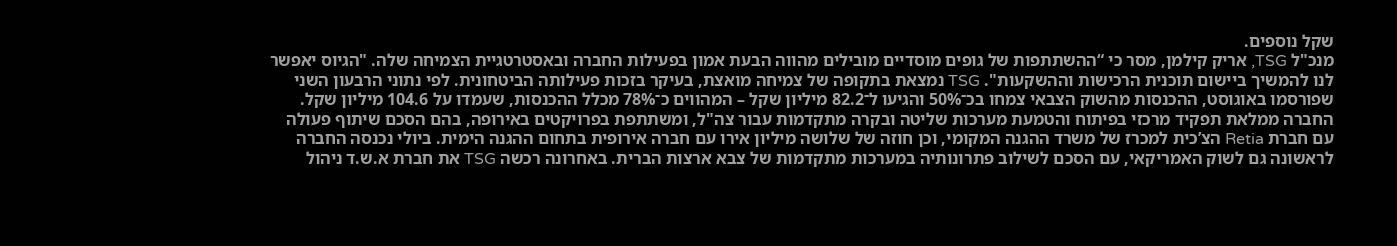שקל נוספים.
מנכ"ל TSG, אריק קילמן, מסר כי “ההשתתפות של גופים מוסדיים מובילים מהווה הבעת אמון בפעילות החברה ובאסטרטגיית הצמיחה שלה. "הגיוס יאפשר לנו להמשיך ביישום תוכנית הרכישות וההשקעות". TSG נמצאת בתקופה של צמיחה מואצת, בעיקר בזכות פעילותה הביטחונית. לפי נתוני הרבעון השני שפורסמו באוגוסט, ההכנסות מהשוק הצבאי צמחו בכ־50% והגיעו ל־82.2 מיליון שקל – המהווים כ־78% מכלל ההכנסות, שעמדו על 104.6 מיליון שקל.
החברה ממלאת תפקיד מרכזי בפיתוח והטמעת מערכות שליטה ובקרה מתקדמות עבור צה"ל, ומשתתפת בפרויקטים באירופה, בהם הסכם שיתוף פעולה עם חברת Retia הצ’כית למכרז של משרד ההגנה המקומי, וכן חוזה של שלושה מיליון אירו עם חברה אירופית בתחום ההגנה הימית. ביולי נכנסה החברה לראשונה גם לשוק האמריקאי, עם הסכם לשילוב פתרונותיה במערכות מתקדמות של צבא ארצות הברית. באחרונה רכשה TSG את חברת א.ש.ד ניהול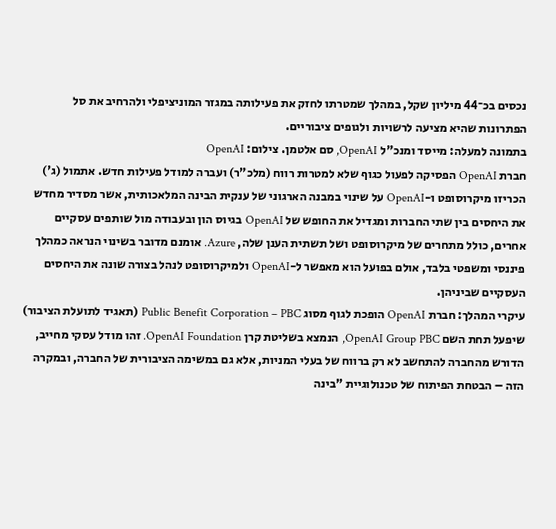נכסים בכ־44 מיליון שקל, במהלך שמטרתו לחזק את פעילותה במגזר המוניציפלי ולהרחיב את סל הפתרונות שהיא מציעה לרשויות ולגופים ציבוריים.
בתמונה למעלה: מייסד ומנכ"ל OpenAI, סם אלטמן. צילום: OpenAI
חברת OpenAI הפסיקה לפעול כגוף שלא למטרות רווח (מלכ"ר) ועברה למודל פעילות חדש. אתמול (ג') הכריזו מיקרוסופט ו-OpenAI על שינוי במבנה הארגוני של ענקית הבינה המלאכותית, אשר מסדיר מחדש את היחסים בין שתי החברות ומגדיל את החופש של OpenAI בגיוס הון ובעבודה מול שותפים עסקיים אחרים, כולל מתחרים של מיקרוסופט ושל תשתית הענן שלה, Azure. אומנם מדובר בשינוי הנראה כמהלך פיננסי ומשפטי בלבד, אולם בפועל הוא מאפשר ל-OpenAI ולמיקרוסופט לנהל בצורה שונה את היחסים העסקיים שביניהן.
עיקרי המהלך: חברת OpenAI הופכת לגוף מסוג Public Benefit Corporation – PBC (תאגיד לתועלת הציבור) שיפעל תחת השם OpenAI Group PBC, הנמצא בשליטת קרן OpenAI Foundation. זהו מודל עסקי מחייב, הדורש מהחברה להתחשב לא רק ברווח של בעלי המניות, אלא גם במשימה הציבורית של החברה, ובמקרה הזה – הבטחת הפיתוח של טכנולוגיית "בינה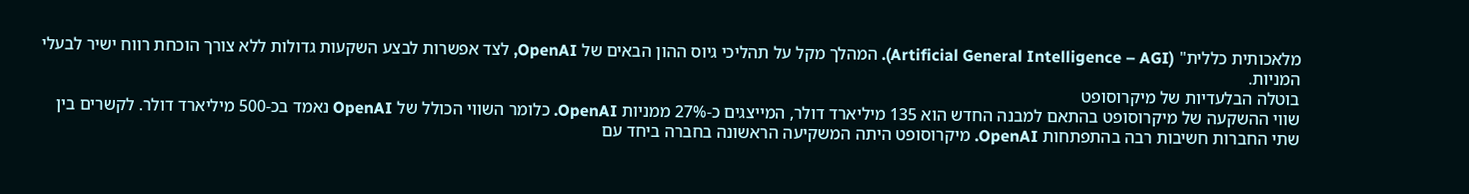מלאכותית כללית" (Artificial General Intelligence – AGI). המהלך מקל על תהליכי גיוס ההון הבאים של OpenAI, לצד אפשרות לבצע השקעות גדולות ללא צורך הוכחת רווח ישיר לבעלי המניות.
בוטלה הבלעדיות של מיקרוסופט
שווי ההשקעה של מיקרוסופט בהתאם למבנה החדש הוא 135 מיליארד דולר, המייצגים כ-27% ממניות OpenAI. כלומר השווי הכולל של OpenAI נאמד בכ-500 מיליארד דולר. לקשרים בין שתי החברות חשיבות רבה בהתפתחות OpenAI. מיקרוסופט היתה המשקיעה הראשונה בחברה ביחד עם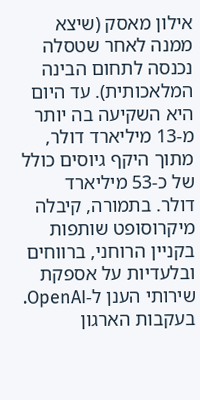אילון מאסק (שיצא ממנה לאחר שטסלה נכנסה לתחום הבינה המלאכותית). עד היום היא השקיעה בה יותר מ-13 מיליארד דולר, מתוך היקף גיוסים כולל של כ-53 מיליארד דולר. בתמורה, קיבלה מיקרוסופט שותפות בקניין הרוחני, ברווחים ובלעדיות על אספקת שירותי הענן ל-OpenAI.
בעקבות הארגון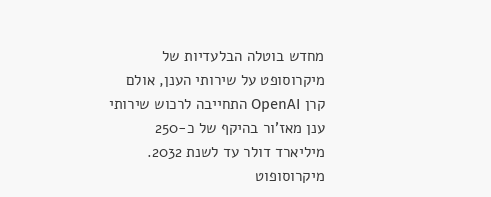מחדש בוטלה הבלעדיות של מיקרוסופט על שירותי הענן, אולם קרן OpenAI התחייבה לרכוש שירותי ענן מאז'ור בהיקף של כ-250 מיליארד דולר עד לשנת 2032. מיקרוסופוט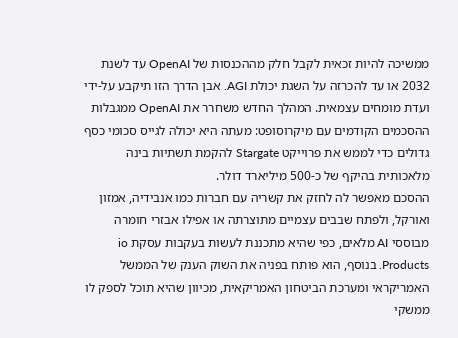ממשיכה להיות זכאית לקבל חלק מההכנסות של OpenAI עד לשנת 2032 או עד להכרזה על השגת יכולת AGI. אבן הדרך הזו תיקבע על-ידי ועדת מומחים עצמאית. המהלך החדש משחרר את OpenAI ממגבלות ההסכמים הקודמים עם מיקרוסופט: מעתה היא יכולה לגייס סכומי כסף גדולים כדי לממש את פרוייקט Stargate להקמת תשתיות בינה מלאכותית בהיקף של כ-500 מיליארד דולר.
ההסכם מאפשר לה לחזק את קשריה עם חברות כמו אנבידיה, אמזון ואורקל, ולפתח שבבים עצמיים מתוצרתה או אפילו אבזרי חומרה מבוססי AI מלאים, כפי שהיא מתכננת לעשות בעקבות עסקת io Products. בנוסף, הוא פותח בפניה את השוק הענק של הממשל האמריקראי ומערכת הביטחון האמריקאית, מכיוון שהיא תוכל לספק לו ממשקי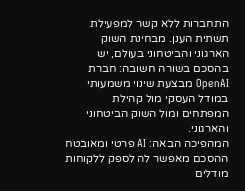התחברות ללא קשר למפעילת תשתית הענן. מבחינת השוק הארגוני והביטחוני בעולם, יש בהסכם בשורה חשובה: חברת OpenAI מבצעת שינוי משמעותי במודל העסקי מול קהילת המפתחים ומול השוק הביטחוני והארגוני.
המהפיכה הבאה: AI פרטי ומאובטח
ההסכם מאפשר לה לספק ללקוחות מודלים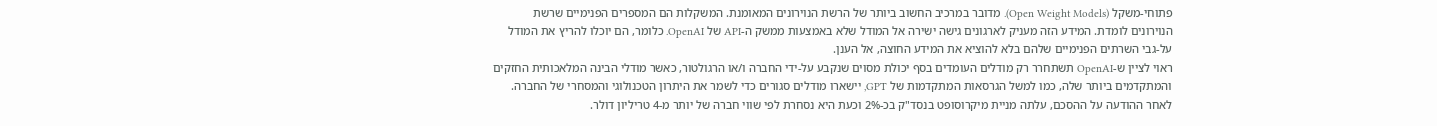פתוחי-משקל (Open Weight Models). מדובר במרכיב החשוב ביותר של הרשת הנוירונים המאומנת. המשקלות הם המספרים הפנימיים שרשת הנוירונים לומדת. המידע הזה מעניק לארגונים גישה ישירה אל המודל שלא באמצעות ממשק ה-API של OpenAI. כלומר, הם יוכלו להריץ את המודל על-גבי השרתים הפנימיים שלהם בלא להוציא את המידע החוצה, אל הענן.
ראוי לציין ש-OpenAI תשתחרר רק מודלים העומדים בסף יכולת מסוים שנקבע על-ידי החברה ו/או הרגולטור, כאשר מודלי הבינה המלאכותית החזקים והמתקדמים ביותר שלה, כמו למשל הגרסאות המתקדמות של GPT, יישארו מודלים סגורים כדי לשמר את היתרון הטכנולוגי והמסחרי של החברה. לאחר ההודעה על ההסכם, עלתה מניית מיקרוסופט בנסד"ק בכ-2% וכעת היא נסחרת לפי שווי חברה של יותר מ-4 טריליון דולר.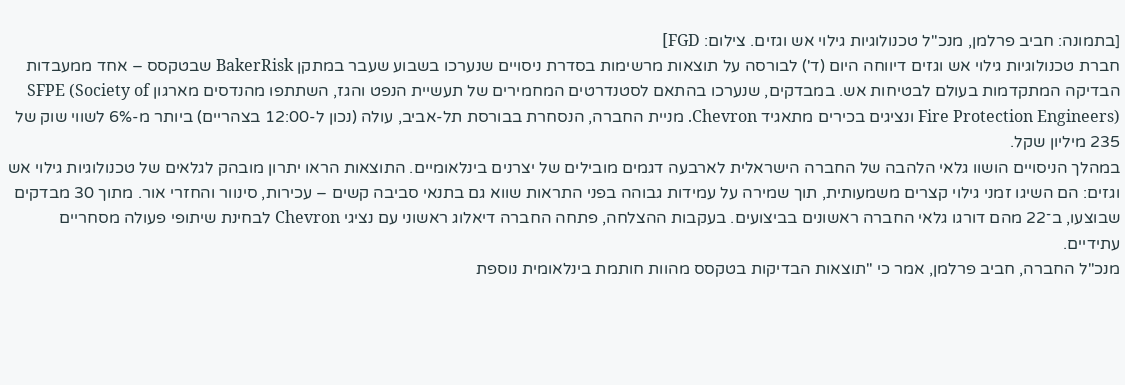[בתמונה: חביב פרלמן, מנכ"ל טכנולוגיות גילוי אש וגזים. צילום: FGD]
חברת טכנולוגיות גילוי אש וגזים דיווחה היום (ד') לבורסה על תוצאות מרשימות בסדרת ניסויים שנערכו בשבוע שעבר במתקן BakerRisk שבטקסס – אחד ממעבדות הבדיקה המתקדמות בעולם לבטיחות אש. במבדקים, שנערכו בהתאם לסטנדרטים המחמירים של תעשיית הנפט והגז, השתתפו מהנדסים מארגון SFPE (Society of Fire Protection Engineers) ונציגים בכירים מתאגיד Chevron. מניית החברה, הנסחרת בבורסת תל-אביב, עולה (נכון ל-12:00 בצהריים) ביותר מ-6% לשווי שוק של 235 מיליון שקל.
במהלך הניסויים הושוו גלאי הלהבה של החברה הישראלית לארבעה דגמים מובילים של יצרנים בינלאומיים. התוצאות הראו יתרון מובהק לגלאים של טכנולוגיות גילוי אש וגזים: הם השיגו זמני גילוי קצרים משמעותית, תוך שמירה על עמידות גבוהה בפני התראות שווא גם בתנאי סביבה קשים – עכירות, סינוור והחזרי אור. מתוך 30 מבדקים שבוצעו, ב־22 מהם דורגו גלאי החברה ראשונים בביצועים. בעקבות ההצלחה, פתחה החברה דיאלוג ראשוני עם נציגי Chevron לבחינת שיתופי פעולה מסחריים עתידיים.
מנכ"ל החברה, חביב פרלמן, אמר כי "תוצאות הבדיקות בטקסס מהוות חותמת בינלאומית נוספת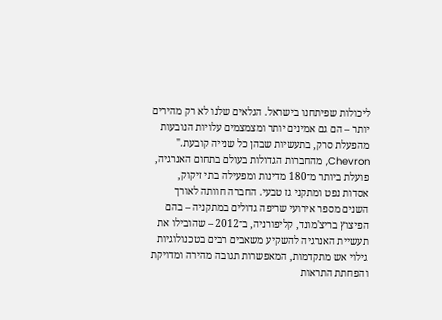ליכולות שפיתחנו בישראל. הגלאים שלנו לא רק מהירים יותר – הם גם אמינים יותר ומצמצמים עלויות הנובעות מהפעלת סרק, בתעשיות שבהן כל שנייה קובעת."
Chevron, מהחברות הגדולות בעולם בתחום האנרגיה, פועלת ביותר מ־180 מדינות ומפעילה בתי זיקוק, אסדות נפט ומתקני גז טבעי. החברה חוותה לאורך השנים מספר אירועי שריפה גדולים במתקניה – בהם הפיצוץ בריצ'מונד, קליפורניה, ב־2012 – שהובילו את תעשיית האנרגיה להשקיע משאבים רבים בטכנולוגיות גילוי אש מתקדמות, המאפשרות תגובה מהירה ומדויקת והפחתת התראות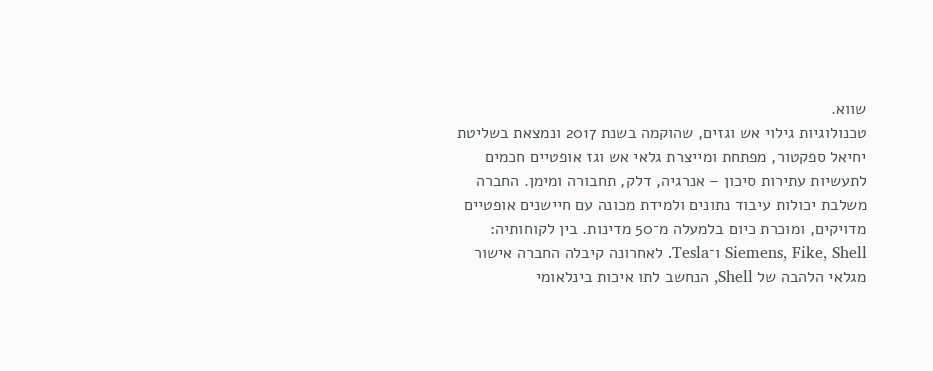שווא.
טכנולוגיות גילוי אש וגזים, שהוקמה בשנת 2017 ונמצאת בשליטת יחיאל ספקטור, מפתחת ומייצרת גלאי אש וגז אופטיים חכמים לתעשיות עתירות סיכון – אנרגיה, דלק, תחבורה ומימן. החברה משלבת יכולות עיבוד נתונים ולמידת מכונה עם חיישנים אופטיים מדויקים, ומוכרת כיום בלמעלה מ־50 מדינות. בין לקוחותיה: Siemens, Fike, Shell ו־Tesla. לאחרונה קיבלה החברה אישור מגלאי הלהבה של Shell, הנחשב לתו איכות בינלאומי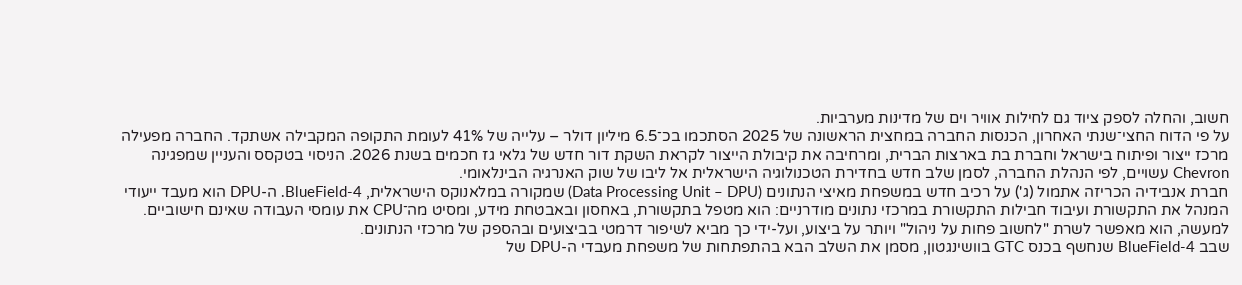חשוב, והחלה לספק ציוד גם לחילות אוויר וים של מדינות מערביות.
על פי הדוח החצי־שנתי האחרון, הכנסות החברה במחצית הראשונה של 2025 הסתכמו בכ־6.5 מיליון דולר – עלייה של 41% לעומת התקופה המקבילה אשתקד. החברה מפעילה מרכז ייצור ופיתוח בישראל וחברת בת בארצות הברית, ומרחיבה את קיבולת הייצור לקראת השקת דור חדש של גלאי גז חכמים בשנת 2026. הניסוי בטקסס והעניין שמפגינה Chevron עשויים, לפי הנהלת החברה, לסמן שלב חדש בחדירת הטכנולוגיה הישראלית אל ליבו של שוק האנרגיה הבינלאומי.
חברת אנבידיה הכריזה אתמול (ג') על רכיב חדש במשפחת מאיצי הנתונים (Data Processing Unit – DPU) שמקורה במלאנוקס הישראלית, BlueField-4. ה-DPU הוא מעבד ייעודי המנהל את התקשורת ועיבוד חבילות התקשורת במרכזי נתונים מודרניים: הוא מטפל בתקשורת, באחסון ובאבטחת מידע, ומסיט מה־CPU את עומסי העבודה שאינם חישוביים. למעשה, הוא מאפשר לשרת "לחשוב פחות על ניהול" ויותר על ביצוע, ועל-ידי כך מביא לשיפור דרמטי בביצועים ובהספק של מרכזי הנתונים.
שבב BlueField-4 שנחשף בכנס GTC בוושינגטון, מסמן את השלב הבא בהתפתחות של משפחת מעבדי ה-DPU של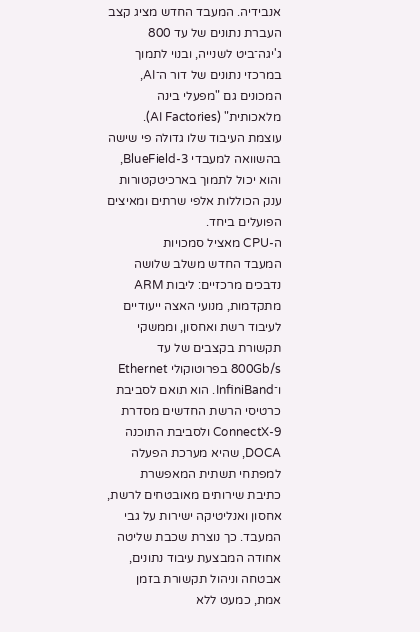אנבידיה. המעבד החדש מציג קצב העברת נתונים של עד 800 ג'יגה־ביט לשנייה, ובנוי לתמוך במרכזי נתונים של דור ה־AI, המכונים גם "מפעלי בינה מלאכותית" (AI Factories). עוצמת העיבוד שלו גדולה פי שישה בהשוואה למעבדי BlueField-3, והוא יכול לתמוך בארכיטקטורות ענק הכוללות אלפי שרתים ומאיצים הפועלים ביחד.
ה-CPU מאציל סמכויות
המעבד החדש משלב שלושה נדבכים מרכזיים: ליבות ARM מתקדמות, מנועי האצה ייעודיים לעיבוד רשת ואחסון, וממשקי תקשורת בקצבים של עד 800Gb/s בפרוטוקולי Ethernet ו־InfiniBand. הוא תואם לסביבת כרטיסי הרשת החדשים מסדרת ConnectX-9 ולסביבת התוכנה DOCA, שהיא מערכת הפעלה למפתחי תשתית המאפשרת כתיבת שירותים מאובטחים לרשת, אחסון ואנליטיקה ישירות על גבי המעבד. כך נוצרת שכבת שליטה אחודה המבצעת עיבוד נתונים, אבטחה וניהול תקשורת בזמן אמת, כמעט ללא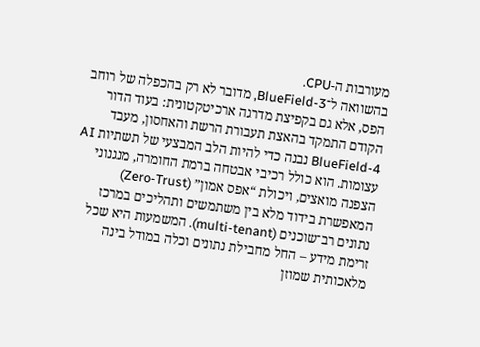מעורבות ה-CPU.
בהשוואה ל־BlueField-3, מדובר לא רק בהכפלה של רוחב הפס, אלא גם בקפיצת מדרגה ארכיטקטונית: בעוד הדור הקודם התמקד בהאצת תעבורת הרשת והאחסון, מעבד BlueField-4 נבנה כדי להיות הלב המבצעי של תשתיות AI עצומות. הוא כולל רכיבי אבטחה ברמת החומרה, מנגנוני הצפנה מואצים, ויכולת “אפס אמון” (Zero-Trust) המאפשרת בידוד מלא בין משתמשים ותהליכים במרכז נתונים רב־שוכנים (multi-tenant). המשמעות היא שכל זרימת מידע – החל מחבילת נתונים וכלה במודל בינה מלאכותית שמוזן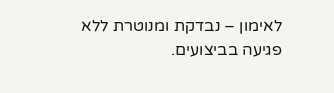לאימון – נבדקת ומנוטרת ללא פגיעה בביצועים.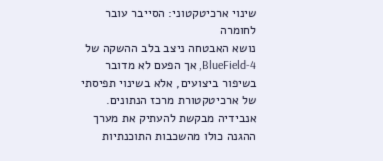שינוי ארכיטקטוני: הסייבר עובר לחומרה
נושא האבטחה ניצב בלב ההשקה של BlueField-4, אך הפעם לא מדובר בשיפור ביצועים, אלא בשינוי תפיסתי של ארכיטקטורת מרכז הנתונים. אנבידיה מבקשת להעתיק את מערך ההגנה כולו מהשכבות התוכנתיות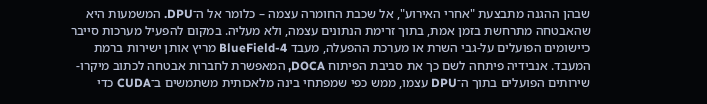שבהן ההגנה מתבצעת "אחרי האירוע", אל שכבת החומרה עצמה – כלומר אל ה־DPU. המשמעות היא שהאבטחה מתרחשת בזמן אמת, בתוך זרימת הנתונים עצמה, ולא מעליה. במקום להפעיל מערכות סייבר כיישומים הפועלים על-גבי השרת או מערכת ההפעלה, מעבד BlueField-4 מריץ אותן ישירות ברמת המעבד. אנבידיה פיתחה לשם כך את סביבת הפיתוח DOCA, המאפשרת לחברות אבטחה לכתוב מיקרו-שירותים הפועלים בתוך ה־DPU עצמו, ממש כפי שמפתחי בינה מלאכותית משתמשים ב־CUDA כדי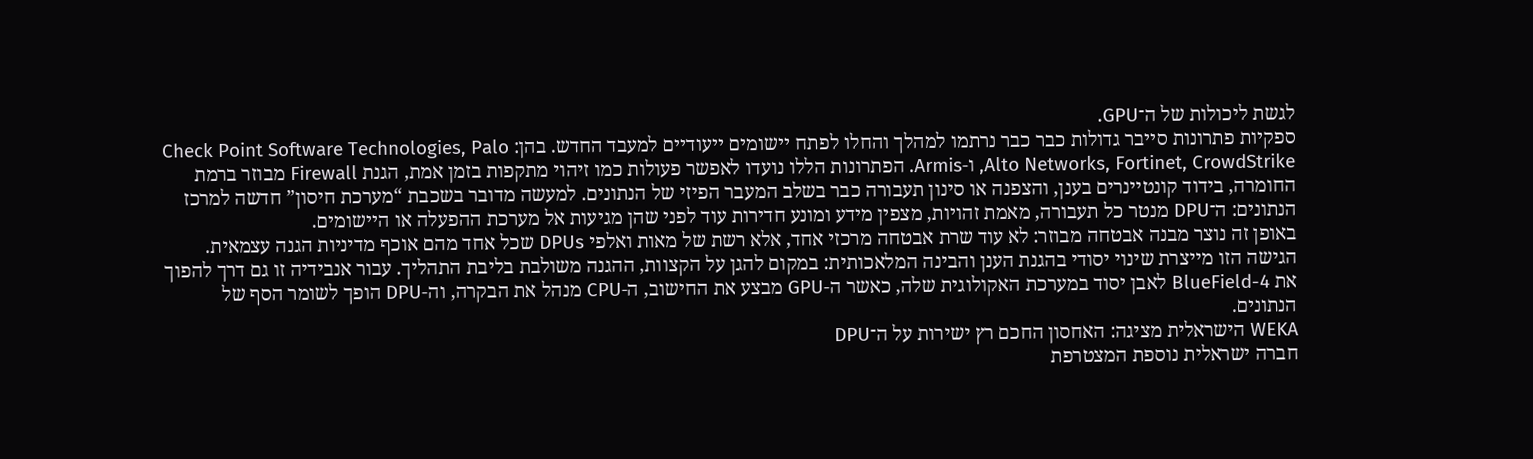לגשת ליכולות של ה־GPU.
ספקיות פתרונות סייבר גדולות כבר כבר נרתמו למהלך והחלו לפתח יישומים ייעודיים למעבד החדש. בהן: Check Point Software Technologies, Palo Alto Networks, Fortinet, CrowdStrike, ו-Armis. הפתרונות הללו נועדו לאפשר פעולות כמו זיהוי מתקפות בזמן אמת, הגנת Firewall מבוזר ברמת החומרה, בידוד קונטיינרים בענן, והצפנה או סינון תעבורה כבר בשלב המעבר הפיזי של הנתונים. למעשה מדובר בשכבת “מערכת חיסון” חדשה למרכז הנתונים: ה־DPU מנטר כל תעבורה, מאמת זהויות, מצפין מידע ומונע חדירות עוד לפני שהן מגיעות אל מערכת ההפעלה או היישומים.
באופן זה נוצר מבנה אבטחה מבוזר: לא עוד שרת אבטחה מרכזי אחד, אלא רשת של מאות ואלפי DPUs שכל אחד מהם אוכף מדיניות הגנה עצמאית. הגישה הזו מייצרת שינוי יסודי בהגנת הענן והבינה המלאכותית: במקום להגן על הקצוות, ההגנה משולבת בליבת התהליך. עבור אנבידיה זו גם דרך להפוך את BlueField-4 לאבן יסוד במערכת האקולוגית שלה, כאשר ה-GPU מבצע את החישוב, ה-CPU מנהל את הבקרה, וה-DPU הופך לשומר הסף של הנתונים.
WEKA הישראלית מציגה: האחסון החכם רץ ישירות על ה־DPU
חברה ישראלית נוספת המצטרפת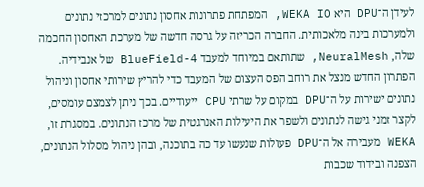לעידן ה־DPU היא WEKA IO, המפתחת פתרונות אחסון נתונים למרכזי נתונים ולמערכות בינה מלאכותית. החברה הכריזה על גרסה חדשה של מערכת האחסון החכמה שלה, NeuralMesh, שתותאם במיוחד למעבד BlueField-4 של אנבידיה. הפתרון החדש מנצל את רוחב הפס העצום של המעבד כדי להריץ שירותי אחסון וניהול נתונים ישירות על ה־DPU במקום על שרתי CPU ייעודיים. בכך ניתן לצמצם עומסים, לקצר זמני גישה לנתונים ולשפר את היעילות האנרגטית של מרכז הנתונים. במסגרת זו, WEKA מעבירה אל ה־DPU פעולות שנעשו עד כה בתוכנה, ובהן ניהול מסלול הנתונים, הצפנה ובידוד שכבות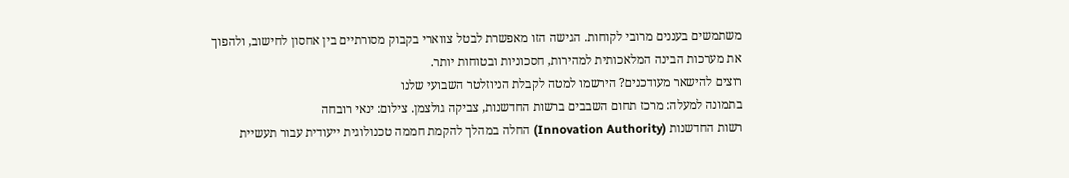משתמשים בעננים מרובי לקוחות. הגישה הזו מאפשרת לבטל צווארי בקבוק מסורתיים בין אחסון לחישוב, ולהפוך את מערכות הבינה המלאכותית למהירות, חסכוניות ובטוחות יותר.
רוצים להישאר מעודכנים? הירשמו למטה לקבלת הניוזלטר השבועי שלנו
בתמונה למעלה: מרכז תחום השבבים ברשות החדשנות, צביקה גולצמן. צילום: ינאי רובחה
רשות החדשנות (Innovation Authority) החלה במהלך להקמת חממה טכנולוגית ייעודית עבור תעשיית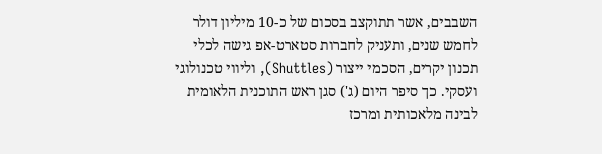השבבים, אשר תתוקצב בסכום של כ-10 מיליון דולר לחמש שנים, ותעניק לחברות סטארט-אפ גישה לכלי תכנון יקרים, הסכמי ייצור (Shuttles), וליווי טכנולוגי ועסקי. כך סיפר היום (ג') סגן ראש התוכנית הלאומית לבינה מלאכותית ומרכז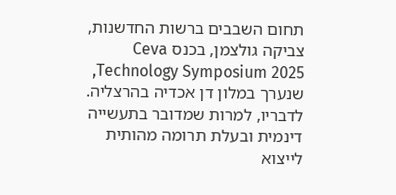תחום השבבים ברשות החדשנות, צביקה גולצמן, בכנס Ceva Technology Symposium 2025, שנערך במלון דן אכדיה בהרצליה. לדבריו, למרות שמדובר בתעשייה דינמית ובעלת תרומה מהותית לייצוא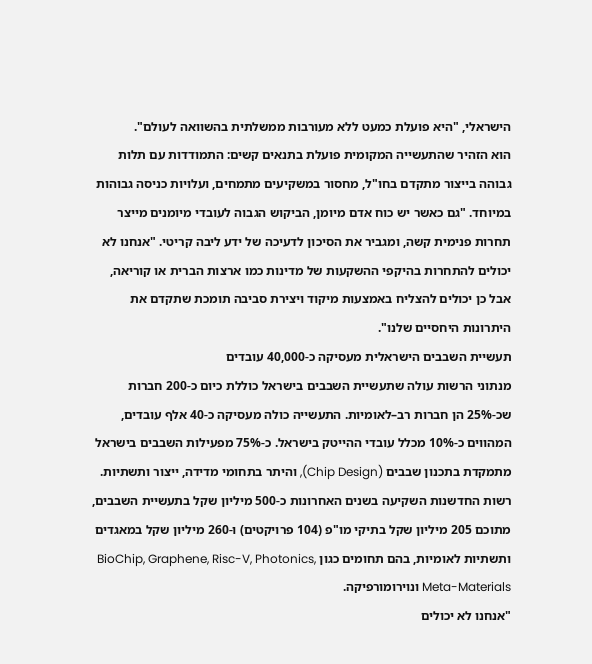הישראלי, "היא פועלת כמעט ללא מעורבות ממשלתית בהשוואה לעולם".
הוא הזהיר שהתעשייה המקומית פועלת בתנאים קשים: התמודדות עם תלות גבוהה בייצור מתקדם בחו"ל, מחסור במשקיעים מתמחים, ועלויות כניסה גבוהות במיוחד. "גם כאשר יש כוח אדם מיומן, הביקוש הגבוה לעובדי מיומנים מייצר תחרות פנימית קשה, ומגביר את הסיכון לדעיכה של ידע ליבה קריטי. "אנחנו לא יכולים להתחרות בהיקפי ההשקעות של מדינות כמו ארצות הברית או קוריאה, אבל כן יכולים להצליח באמצעות מיקוד ויצירת סביבה תומכת שתקדם את היתרונות היחסיים שלנו".
תעשיית השבבים הישראלית מעסיקה כ-40,000 עובדים
מנתוני הרשות עולה שתעשיית השבבים בישראל כוללת כיום כ-200 חברות שכ-25% הן חברות רב–לאומיות. התעשייה כולה מעסיקה כ-40 אלף עובדים, המהווים כ-10% מכלל עובדי ההייטק בישראל. כ-75% מפעילות השבבים בישראל מתמקדת בתכנון שבבים (Chip Design), והיתר בתחומי מדידה, ייצור ותשתיות. רשות החדשנות השקיעה בשנים האחרונות כ-500 מיליון שקל בתעשיית השבבים, מתוכם 205 מיליון שקל בתיקי מו"פ (104 פרויקטים) ו-260 מיליון שקל במאגדים ותשתיות לאומיות, בהם תחומים כגון BioChip, Graphene, Risc-V, Photonics, Meta-Materials ונוירומורפיקה.
"אנחנו לא יכולים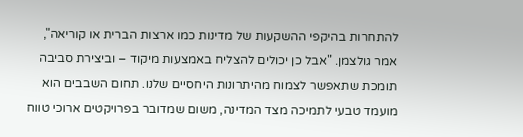להתחרות בהיקפי ההשקעות של מדינות כמו ארצות הברית או קוריאה", אמר גולצמן. "אבל כן יכולים להצליח באמצעות מיקוד – וביצירת סביבה תומכת שתאפשר לצמוח מהיתרונות היחסיים שלנו. תחום השבבים הוא מועמד טבעי לתמיכה מצד המדינה, משום שמדובר בפרויקטים ארוכי טווח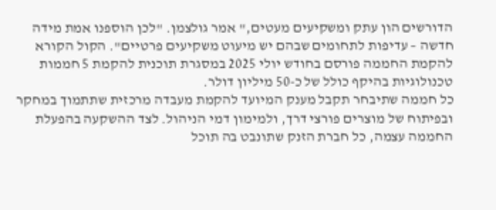הדורשים הון עתק ומשקיעים מעטים," אמר גולצמן. "לכן הוספנו אמת מידה חדשה – עדיפות לתחומים שבהם יש מיעוט משקיעים פרטיים". הקול הקורא להקמת החממה פורסם בחודש יולי 2025 במסגרת תוכנית להקמת 5 חממות טכנולוגיות בהיקף כולל של כ-50 מיליון דולר.
כל חממה שתיבחר תקבל מענק המיועד להקמת מעבדה מרכזית שתתמוך במחקר ובפיתוח של מוצרים פורצי דרך, ולמימון דמי הניהול. לצד ההשקעה בהפעלת החממה עצמה, כל חברת הזנק שתונבט בה תוכל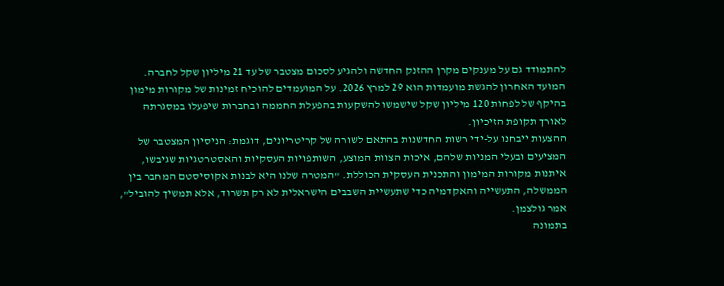להתמודד גם על מענקים מקרן ההזנק החדשה ולהגיע לסכום מצטבר של עד 21 מיליון שקל לחברה. המועד האחרון להגשת מועמדות הוא 29 למרץ 2026. על המועמדים להוכיח זמינות של מקורות מימון בהיקף של לפחות 120 מיליון שקל שישמשו להשקעות בהפעלת החממה ובחברות שיפעלו במסגרתה לאורך תקופת הזיכיון.
ההצעות ייבחנו על-ידי רשות החדשנות בהתאם לשורה של קריטריונים, דוגמת: הניסיון המצטבר של המציעים ובעלי המניות שלהם, איכות הצוות המוצע, השותפויות העסקיות והאסטרטגיות שגיבשו, איתנות מקורות המימון והתכנית העסקית הכוללת. "המטרה שלנו היא לבנות אקוסיסטם המחבר בין הממשלה, התעשייה והאקדמיה כדי שתעשיית השבבים הישראלית לא רק תשרוד, אלא תמשיך להוביל", אמר גולצמן.
בתמונה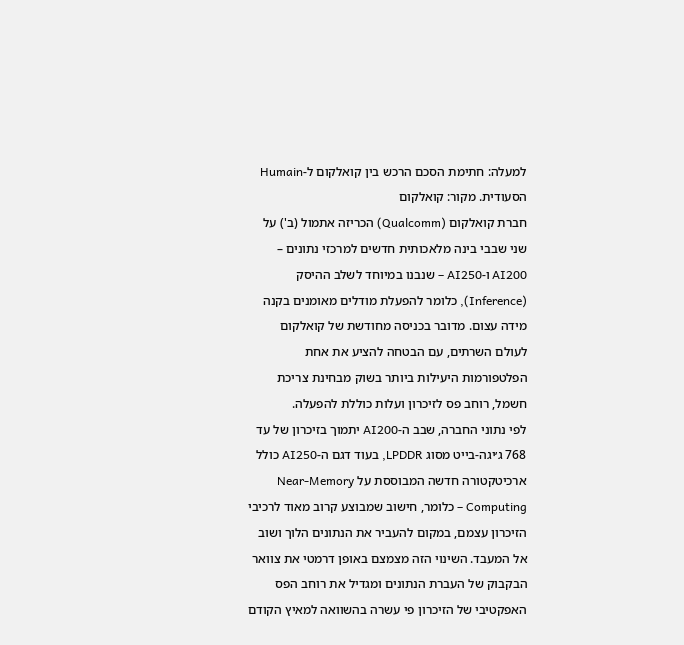למעלה: חתימת הסכם הרכש בין קואלקום ל-Humain הסעודית. מקור: קואלקום
חברת קואלקום (Qualcomm) הכריזה אתמול (ב') על שני שבבי בינה מלאכותית חדשים למרכזי נתונים – AI200 ו-AI250 – שנבנו במיוחד לשלב ההיסק (Inference), כלומר להפעלת מודלים מאומנים בקנה מידה עצום. מדובר בכניסה מחודשת של קואלקום לעולם השרתים, עם הבטחה להציע את אחת הפלטפורמות היעילות ביותר בשוק מבחינת צריכת חשמל, רוחב פס לזיכרון ועלות כוללת להפעלה.
לפי נתוני החברה, שבב ה-AI200 יתמוך בזיכרון של עד 768 ג׳יגה-בייט מסוג LPDDR, בעוד דגם ה-AI250 כולל ארכיטקטורה חדשה המבוססת על Near-Memory Computing – כלומר, חישוב שמבוצע קרוב מאוד לרכיבי הזיכרון עצמם, במקום להעביר את הנתונים הלוך ושוב אל המעבד. השינוי הזה מצמצם באופן דרמטי את צוואר הבקבוק של העברת הנתונים ומגדיל את רוחב הפס האפקטיבי של הזיכרון פי עשרה בהשוואה למאיץ הקודם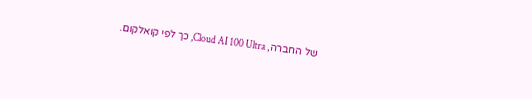של החברה, Cloud AI 100 Ultra, כך לפי קואלקום.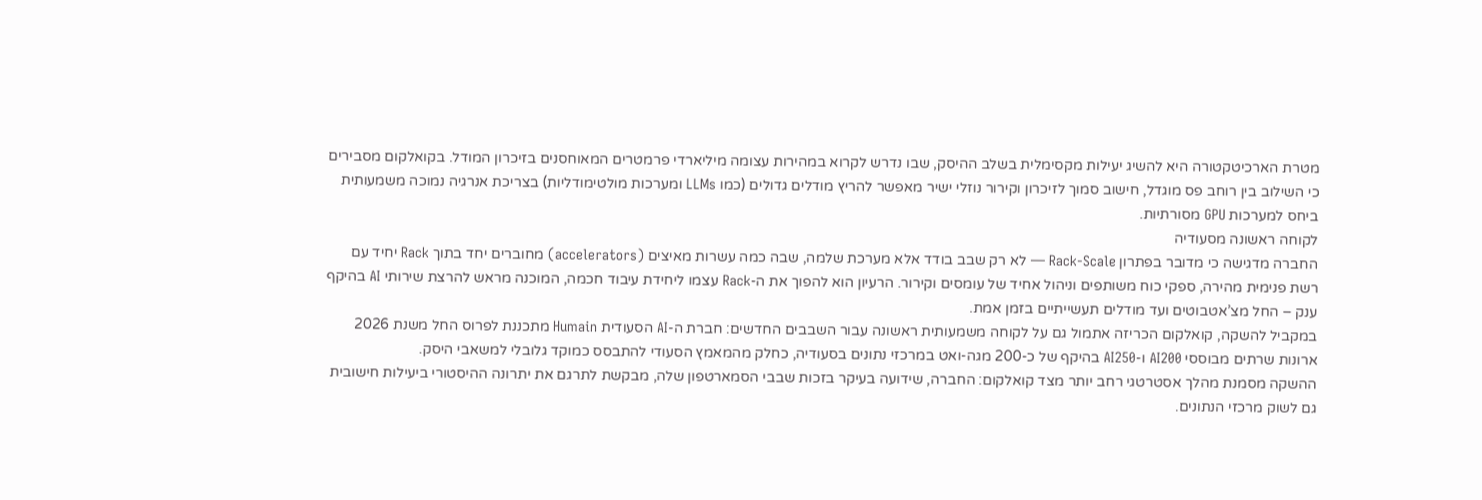מטרת הארכיטקטורה היא להשיג יעילות מקסימלית בשלב ההיסק, שבו נדרש לקרוא במהירות עצומה מיליארדי פרמטרים המאוחסנים בזיכרון המודל. בקואלקום מסבירים כי השילוב בין רוחב פס מוגדל, חישוב סמוך לזיכרון וקירור נוזלי ישיר מאפשר להריץ מודלים גדולים (כמו LLMs ומערכות מולטימודליות) בצריכת אנרגיה נמוכה משמעותית ביחס למערכות GPU מסורתיות.
לקוחה ראשונה מסעודיה
החברה מדגישה כי מדובר בפתרון Rack-Scale — לא רק שבב בודד אלא מערכת שלמה, שבה כמה עשרות מאיצים (accelerators) מחוברים יחד בתוך Rack יחיד עם רשת פנימית מהירה, ספקי כוח משותפים וניהול אחיד של עומסים וקירור. הרעיון הוא להפוך את ה-Rack עצמו ליחידת עיבוד חכמה, המוכנה מראש להרצת שירותי AI בהיקף ענק – החל מצ’אטבוטים ועד מודלים תעשייתיים בזמן אמת.
במקביל להשקה, קואלקום הכריזה אתמול גם על לקוחה משמעותית ראשונה עבור השבבים החדשים: חברת ה-AI הסעודית Humain מתכננת לפרוס החל משנת 2026 ארונות שרתים מבוססי AI200 ו-AI250 בהיקף של כ-200 מגה-ואט במרכזי נתונים בסעודיה, כחלק מהמאמץ הסעודי להתבסס כמוקד גלובלי למשאבי היסק.
ההשקה מסמנת מהלך אסטרטגי רחב יותר מצד קואלקום: החברה, שידועה בעיקר בזכות שבבי הסמארטפון שלה, מבקשת לתרגם את יתרונה ההיסטורי ביעילות חישובית גם לשוק מרכזי הנתונים.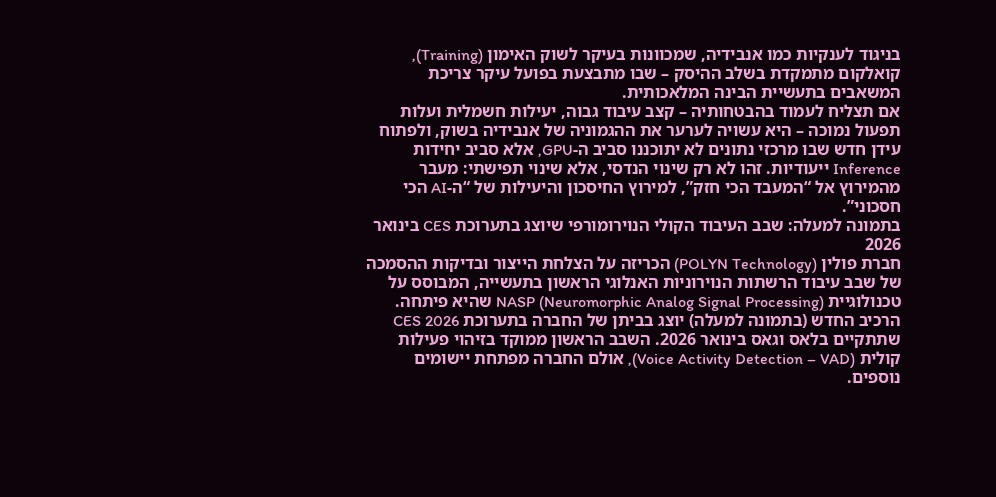בניגוד לענקיות כמו אנבידיה, שמכוונות בעיקר לשוק האימון (Training), קואלקום מתמקדת בשלב ההיסק – שבו מתבצעת בפועל עיקר צריכת המשאבים בתעשיית הבינה המלאכותית.
אם תצליח לעמוד בהבטחותיה – קצב עיבוד גבוה, יעילות חשמלית ועלות תפעול נמוכה – היא עשויה לערער את ההגמוניה של אנבידיה בשוק, ולפתוח עידן חדש שבו מרכזי נתונים לא יתוכננו סביב ה-GPU, אלא סביב יחידות Inference ייעודיות. זהו לא רק שינוי הנדסי, אלא שינוי תפישתי: מעבר מהמירוץ אל “המעבד הכי חזק”, למירוץ החיסכון והיעילות של “ה-AI הכי חסכוני”.
בתמונה למעלה: שבב העיבוד הקולי הנוירומורפי שיוצג בתערוכת CES בינואר 2026
חברת פולין (POLYN Technology) הכריזה על הצלחת הייצור ובדיקות ההסמכה של שבב עיבוד הרשתות הנוירוניות האנלוגי הראשון בתעשייה, המבוסס על טכנולוגיית NASP (Neuromorphic Analog Signal Processing) שהיא פיתחה. הרכיב החדש (בתמונה למעלה) יוצג בביתן של החברה בתערוכת CES 2026 שתתקיים בלאס וגאס בינואר 2026. השבב הראשון ממוקד בזיהוי פעילות קולית (Voice Activity Detection – VAD), אולם החברה מפתחת יישומים נוספים.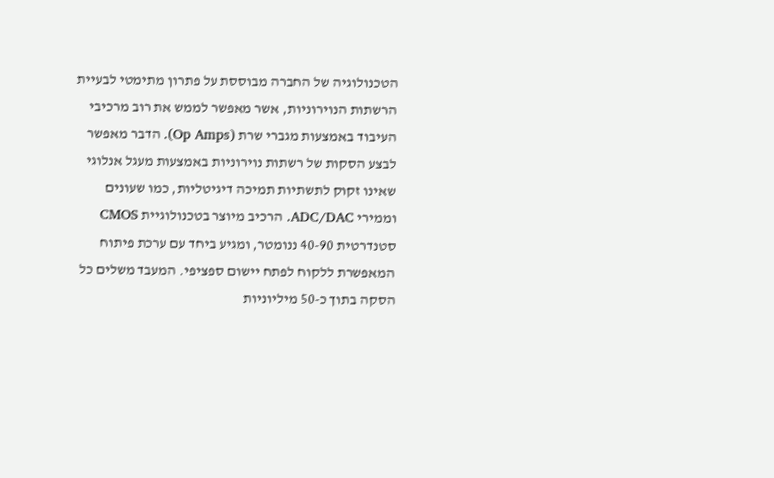הטכנולוגיה של החברה מבוססת על פתרון מתימטי לבעיית הרשתות הנוירוניות, אשר מאפשר לממש את רוב מרכיבי העיבוד באמצעות מגברי שרת (Op Amps). הדבר מאפשר לבצע הסקות של רשתות נוירוניות באמצעות מעגל אנלוגי שאינו זקוק לתשתיות תמיכה דיגיטליות, כמו שעונים וממירי ADC/DAC. הרכיב מיוצר בטכנולוגיית CMOS סטנדרטית 40-90 ננומטר, ומגיע ביחד עם ערכת פיתוח המאפשרת ללקוח לפתח יישום ספציפי. המעבד משלים כל הסקה בתוך כ-50 מיליוניות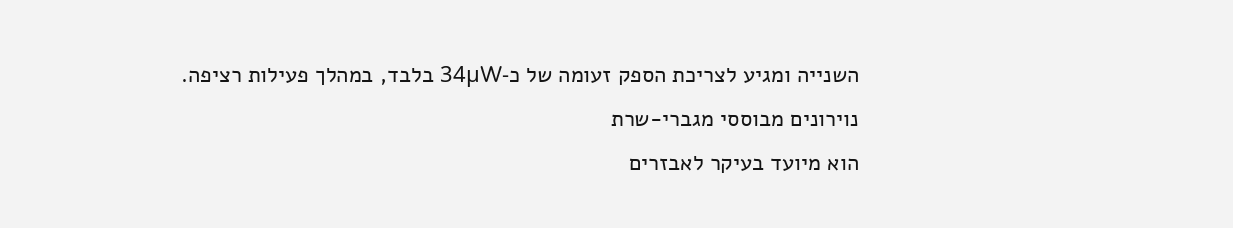השנייה ומגיע לצריכת הספק זעומה של כ-34µW בלבד, במהלך פעילות רציפה.
נוירונים מבוססי מגברי-שרת
הוא מיועד בעיקר לאבזרים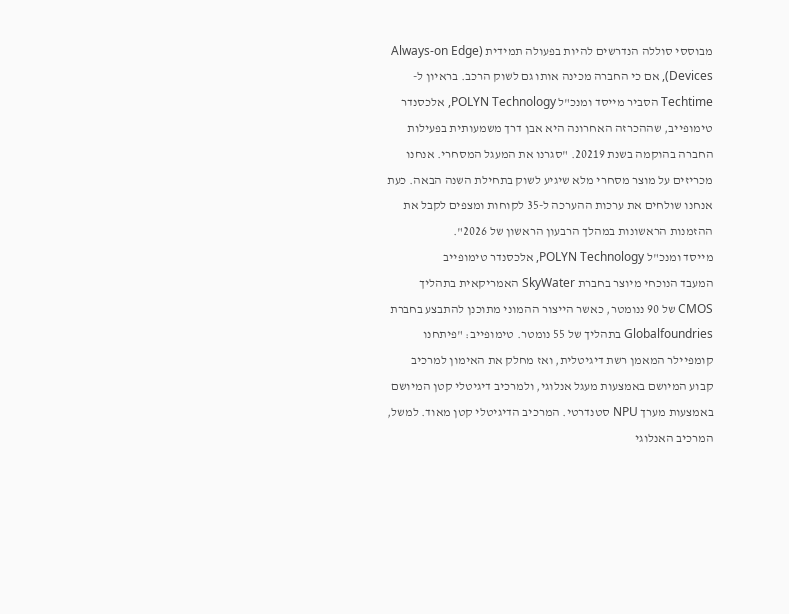מבוססי סוללה הנדרשים להיות בפעולה תמידית (Always-on Edge Devices), אם כי החברה מכינה אותו גם לשוק הרכב. בראיון ל-Techtime הסביר מייסד ומנכ"ל POLYN Technology, אלכסנדר טימופייב, שההכרזה האחרונה היא אבן דרך משמעותית בפעילות החברה בהוקמה בשנת 20219. "סגרנו את המעגל המסחרי. אנחנו מכריזים על מוצר מסחרי מלא שיגיע לשוק בתחילת השנה הבאה. כעת אנחנו שולחים את ערכות ההערכה ל-35 לקוחות ומצפים לקבל את ההזמנות הראשונות במהלך הרבעון הראשון של 2026".
מייסד ומנכ"ל POLYN Technology, אלכסנדר טימופייב
המעבד הנוכחי מיוצר בחברת SkyWater האמריקאית בתהליך CMOS של 90 ננומטר, כאשר הייצור ההמוני מתוכנן להתבצע בחברת Globalfoundries בתהליך של 55 נומטר. טימופייב: "פיתחנו קומפיילר המאמן רשת דיגיטלית, ואז מחלק את האימון למרכיב קבוע המיושם באמצעות מעגל אנלוגי, ולמרכיב דיגיטלי קטן המיושם באמצעות מערך NPU סטנדרטי. המרכיב הדיגיטלי קטן מאוד. למשל, המרכיב האנלוגי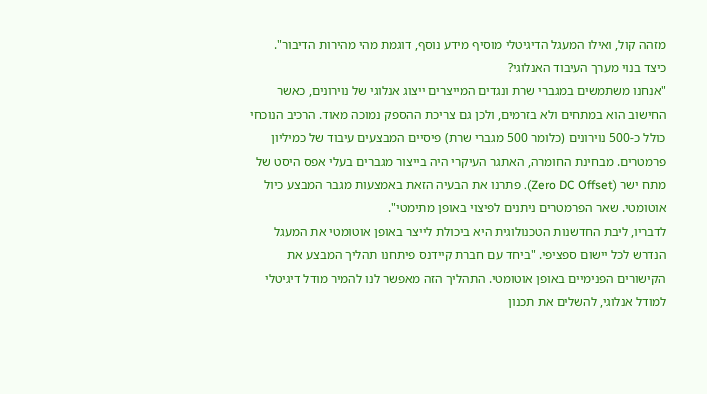מזהה קול, ואילו המעגל הדיגיטלי מוסיף מידע נוסף, דוגמת מהי מהירות הדיבור".
כיצד בנוי מערך העיבוד האנלוגי?
"אנחנו משתמשים במגברי שרת ונגדים המייצרים ייצוג אנלוגי של נוירונים, כאשר החישוב הוא במתחים ולא בזרמים, ולכן גם צריכת ההספק נמוכה מאוד. הרכיב הנוכחי כולל כ-500 נוירונים (כלומר 500 מגברי שרת) פיסיים המבצעים עיבוד של כמיליון פרמטרים. מבחינת החומרה, האתגר העיקרי היה בייצור מגברים בעלי אפס היסט של מתח ישר (Zero DC Offset). פתרנו את הבעיה הזאת באמצעות מגבר המבצע כיול אוטומטי. שאר הפרמטרים ניתנים לפיצוי באופן מתימטי".
לדבריו, ליבת החדשנות הטכנולוגית היא ביכולת לייצר באופן אוטומטי את המעגל הנדרש לכל יישום ספציפי. "ביחד עם חברת קיידנס פיתחנו תהליך המבצע את הקישורים הפנימיים באופן אוטומטי. התהליך הזה מאפשר לנו להמיר מודל דיגיטלי למודל אנלוגי, להשלים את תכנון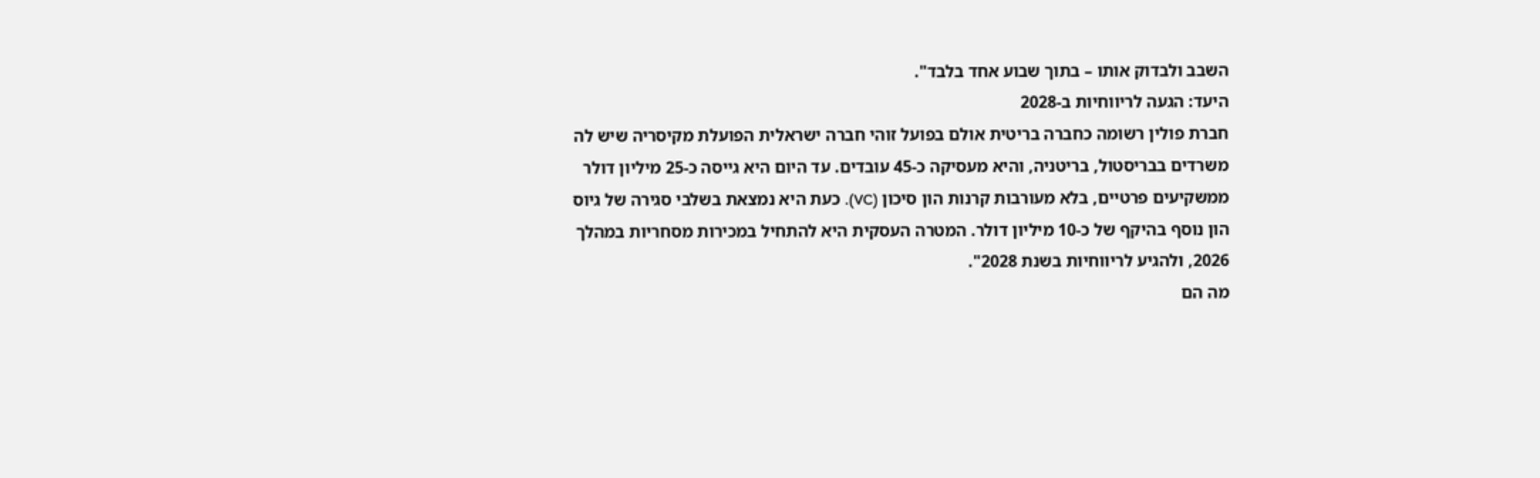השבב ולבדוק אותו – בתוך שבוע אחד בלבד".
היעד: הגעה לריווחיות ב-2028
חברת פולין רשומה כחברה בריטית אולם בפועל זוהי חברה ישראלית הפועלת מקיסריה שיש לה משרדים בבריסטול, בריטניה, והיא מעסיקה כ-45 עובדים. עד היום היא גייסה כ-25 מיליון דולר ממשקיעים פרטיים, בלא מעורבות קרנות הון סיכון (VC). כעת היא נמצאת בשלבי סגירה של גיוס הון נוסף בהיקף של כ-10 מיליון דולר. המטרה העסקית היא להתחיל במכירות מסחריות במהלך 2026, ולהגיע לריווחיות בשנת 2028".
מה הם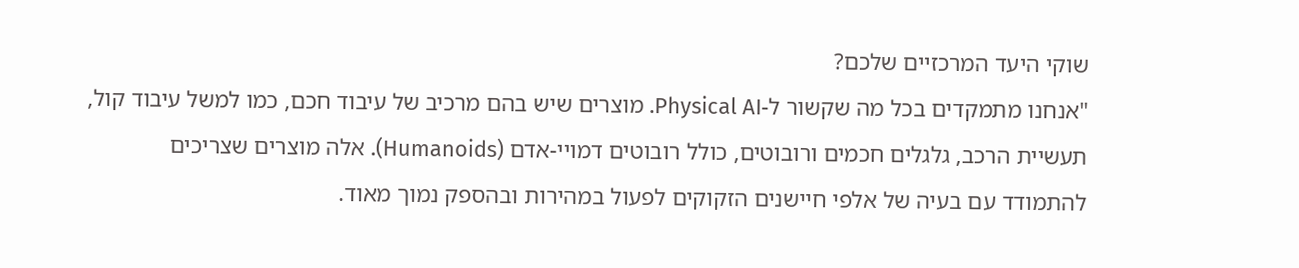שוקי היעד המרכזיים שלכם?
"אנחנו מתמקדים בכל מה שקשור ל-Physical AI. מוצרים שיש בהם מרכיב של עיבוד חכם, כמו למשל עיבוד קול, תעשיית הרכב, גלגלים חכמים ורובוטים, כולל רובוטים דמויי-אדם (Humanoids). אלה מוצרים שצריכים להתמודד עם בעיה של אלפי חיישנים הזקוקים לפעול במהירות ובהספק נמוך מאוד.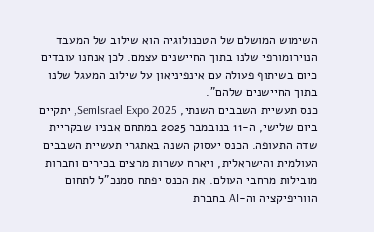השימוש המושלם של הטכנולוגיה הוא שילוב של המעבד הנוירומורפי שלנו בתוך החיישנים עצמם. לכן אנחנו עובדים כיום בשיתוף פעולה עם אינפיניאון על שילוב המעגל שלנו בתוך החיישנים שלהם".
כנס תעשיית השבבים השנתי, SemIsrael Expo 2025, יתקיים ביום שלישי, ה-11 בנובמבר 2025 במתחם אבניו שבקריית שדה התעופה. הכנס יעסוק השנה באתגרי תעשיית השבבים העולמית והישראלית, ויארח עשרות מרצים בכירים וחברות מובילות מרחבי העולם. את הכנס יפתח סמנכ"ל לתחום הווריפיקציה וה-AI בחברת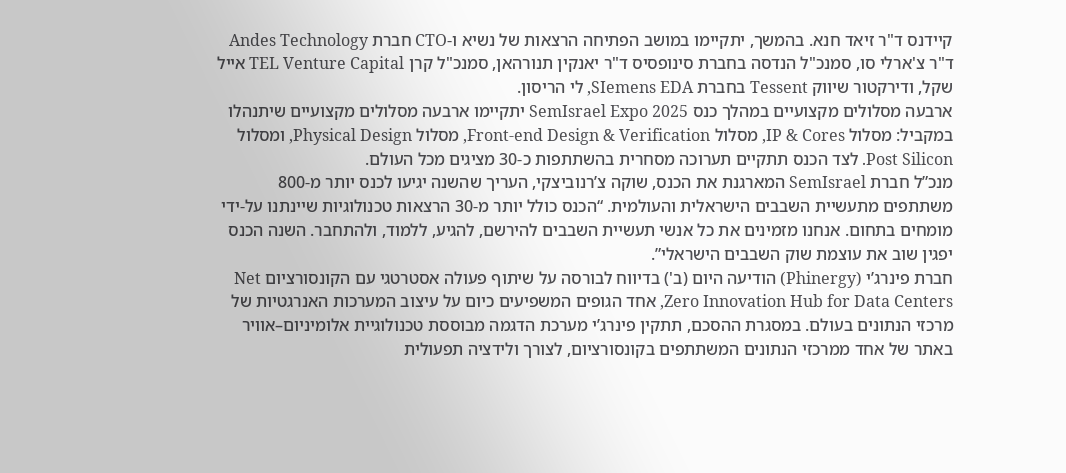קיידנס ד"ר זיאד חנא. בהמשך, יתקיימו במושב הפתיחה הרצאות של נשיא ו-CTO חברת Andes Technology ד"ר צ'ארלי סו, סמנכ"ל הנדסה בחברת סינופסיס ד"ר יאנקין תנורהאן, סמנכ"ל קרן TEL Venture Capital אייל שקל, ודירקטור שיווק Tessent בחברת SIemens EDA, לי הריסון.
ארבעה מסלולים מקצועיים במהלך כנס SemIsrael Expo 2025 יתקיימו ארבעה מסלולים מקצועיים שיתנהלו במקביל: מסלול IP & Cores, מסלול Front-end Design & Verification, מסלול Physical Design, ומסלול Post Silicon. לצד הכנס תתקיים תערוכה מסחרית בהשתתפות כ-30 מציגים מכל העולם.
מנכ”ל חברת SemIsrael המארגנת את הכנס, שוקה צ’רנוביצקי, העריך שהשנה יגיעו לכנס יותר מ-800 משתתפים מתעשיית השבבים הישראלית והעולמית. “הכנס כולל יותר מ-30 הרצאות טכנולוגיות שיינתנו על-ידי מומחים בתחום. אנחנו מזמינים את כל אנשי תעשיית השבבים להירשם, להגיע, ללמוד, ולהתחבר. השנה הכנס יפגין שוב את עוצמת שוק השבבים הישראלי”.
חברת פינרג’י (Phinergy) הודיעה היום (ב') בדיווח לבורסה על שיתוף פעולה אסטרטגי עם הקונסורציום Net Zero Innovation Hub for Data Centers, אחד הגופים המשפיעים כיום על עיצוב המערכות האנרגטיות של מרכזי הנתונים בעולם. במסגרת ההסכם, תתקין פינרג’י מערכת הדגמה מבוססת טכנולוגיית אלומיניום–אוויר באתר של אחד ממרכזי הנתונים המשתתפים בקונסורציום, לצורך ולידציה תפעולית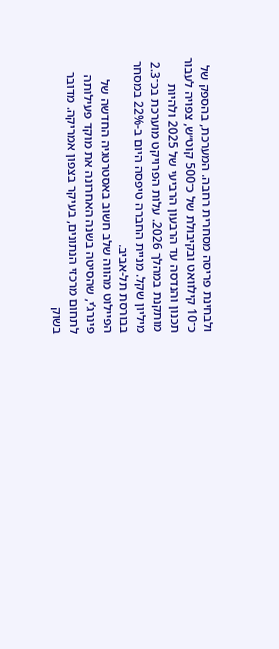ולבחינת פריסה מסחרית רחבה. המערכת, בהספק של כ־10 קילוואט ובקיבולת של כ־500 קוט״ש, צפויה לעבור תכנון והנדסה עד הרבעון הרביעי של 2025 ולהיות מותקנת במהלך 2026. עלות הפרויקט מוערכת בכ־2.3 מיליון שקל. מניית החברה טיפסה היום ב-22% במסחר בבורסת תל-אביב.
הפיילוט מהווה שלב חשוב באסטרטגיה החדשה של פינרג’י, שהסיטה בשנה האחרונה את מוקד פעילותה לתחום מרכזי הנתונים, בעיקר בצפון אמריקה. מדובר בשוק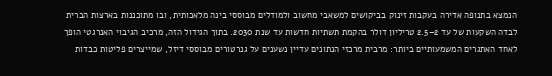הנמצא בתנופה אדירה בעקבות זינוק בביקושים למשאבי מחשוב ולמודלים מבוססי בינה מלאכותית, ובו מתוכננות בארצות הברית לבדה השקעות של עד 2–2.5 טריליון דולר בהקמת תשתיות חדשות עד שנת 2030. בתוך הגידול הזה, מרכיב הגיבוי האנרגטי הופך לאחד האתגרים המשמעותיים ביותר: מרבית מרכזי הנתונים עדיין נשענים על גנרטורים מבוססי דיזל, שמייצרים פליטות כבדות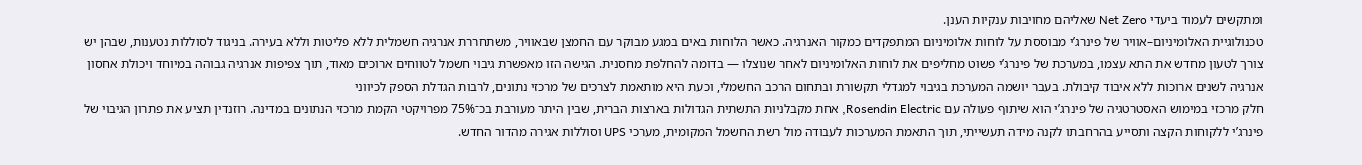ומתקשים לעמוד ביעדי Net Zero שאליהם מחויבות ענקיות הענן.
טכנולוגיית האלומיניום–אוויר של פינרג’י מבוססת על לוחות אלומיניום המתפקדים כמקור האנרגיה. כאשר הלוחות באים במגע מבוקר עם החמצן שבאוויר, משתחררת אנרגיה חשמלית ללא פליטות וללא בעירה. בניגוד לסוללות נטענות, שבהן יש צורך לטעון מחדש את התא עצמו, במערכת של פינרג’י פשוט מחליפים את לוחות האלומיניום לאחר שנוצלו — בדומה להחלפת מחסנית. הגישה הזו מאפשרת גיבוי חשמל לטווחים ארוכים מאוד, תוך צפיפות אנרגיה גבוהה במיוחד ויכולת אחסון אנרגיה לשנים ארוכות ללא איבוד קיבולת. בעבר יושמה המערכת בגיבוי למגדלי תקשורת ובתחום הרכב החשמלי, וכעת היא מותאמת לצרכים של מרכזי נתונים, לרבות הגדלת הספק לכיווני
חלק מרכזי במימוש האסטרטגיה של פינרג’י הוא שיתוף פעולה עם Rosendin Electric, אחת מקבלניות התשתית הגדולות בארצות הברית, שבין היתר מעורבת בכ־75% מפרויקטי הקמת מרכזי הנתונים במדינה. רוזנדין תציע את פתרון הגיבוי של פינרג’י ללקוחות הקצה ותסייע בהרחבתו לקנה מידה תעשייתי, תוך התאמת המערכות לעבודה מול רשת החשמל המקומית, מערכי UPS וסוללות אגירה מהדור החדש.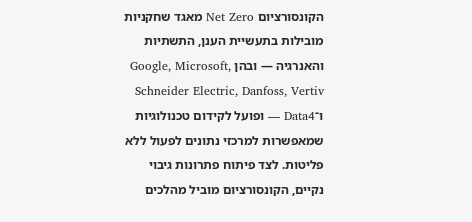הקונסורציום Net Zero מאגד שחקניות מובילות בתעשיית הענן, התשתיות והאנרגיה — ובהן Google, Microsoft, Schneider Electric, Danfoss, Vertiv ו־Data4 — ופועל לקידום טכנולוגיות שמאפשרות למרכזי נתונים לפעול ללא פליטות. לצד פיתוח פתרונות גיבוי נקיים, הקונסורציום מוביל מהלכים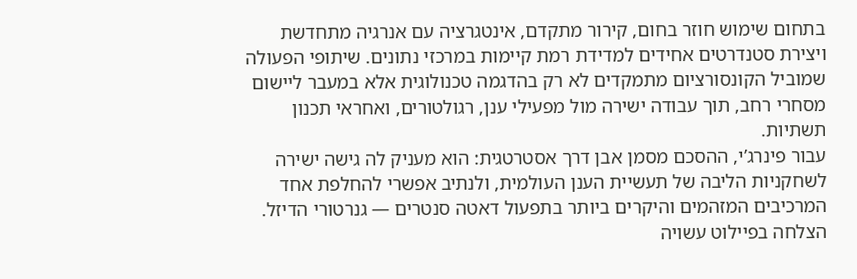בתחום שימוש חוזר בחום, קירור מתקדם, אינטגרציה עם אנרגיה מתחדשת ויצירת סטנדרטים אחידים למדידת רמת קיימות במרכזי נתונים. שיתופי הפעולה שמוביל הקונסורציום מתמקדים לא רק בהדגמה טכנולוגית אלא במעבר ליישום מסחרי רחב, תוך עבודה ישירה מול מפעילי ענן, רגולטורים, ואחראי תכנון תשתיות.
עבור פינרג’י, ההסכם מסמן אבן דרך אסטרטגית: הוא מעניק לה גישה ישירה לשחקניות הליבה של תעשיית הענן העולמית, ולנתיב אפשרי להחלפת אחד המרכיבים המזהמים והיקרים ביותר בתפעול דאטה סנטרים — גנרטורי הדיזל. הצלחה בפיילוט עשויה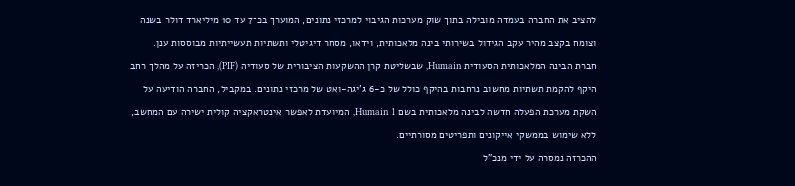להציב את החברה בעמדה מובילה בתוך שוק מערכות הגיבוי למרכזי נתונים, המוערך בכ־7 עד 10 מיליארד דולר בשנה וצומח בקצב מהיר עקב הגידול בשירותי בינה מלאכותית, וידאו, מסחר דיגיטלי ותשתיות תעשייתיות מבוססות ענן.
חברת הבינה המלאכותית הסעודית Humain, שבשליטת קרן ההשקעות הציבורית של סעודיה (PIF), הכריזה על מהלך רחב היקף להקמת תשתיות מחשוב נרחבות בהיקף כולל של כ-6 ג'יגה-ואט של מרכזי נתונים. במקביל, החברה הודיעה על השקת מערכת הפעלה חדשה לבינה מלאכותית בשם Humain 1, המיועדת לאפשר אינטראקציה קולית ישירה עם המחשב, ללא שימוש בממשקי אייקונים ותפריטים מסורתיים.
ההכרזה נמסרה על ידי מנכ"ל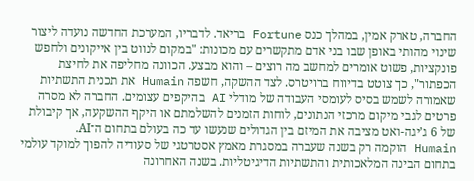החברה, טארק אמין, במהלך כנס Fortune בריאד. לדבריו, המערכת החדשה נועדה ליצור שינוי מהותי באופן שבו בני אדם מתקשרים עם מכונות: "במקום לנווט בין אייקונים ולחפש פונקציות, פשוט אומרים למחשב מה רוצים – והוא מבצע. הכוונה מחליפה את לחיצת הכפתור", כך צוטט בדיווח ברויטרס. לצד ההשקה, חשפה Humain את תכנית התשתיות שאמורה לשמש בסיס לעומסי העבודה של מודלי AI בהיקפים עצומים. החברה לא מסרה פרטים לגבי מיקום מרכזי הנתונים, לוחות הזמנים להשלמתם או היקף ההשקעה, אך קיבולת של 6 ג’יגה-ואט מציבה את המיזם בין הגדולים שנעשו עד כה בעולם בתחום ה־AI.
Humain הוקמה רק בשנה שעברה במסגרת מאמץ אסטרטגי של סעודיה להפוך למוקד עולמי בתחום הבינה המלאכותית והתשתיות הדיגיטליות. בשנה האחרונה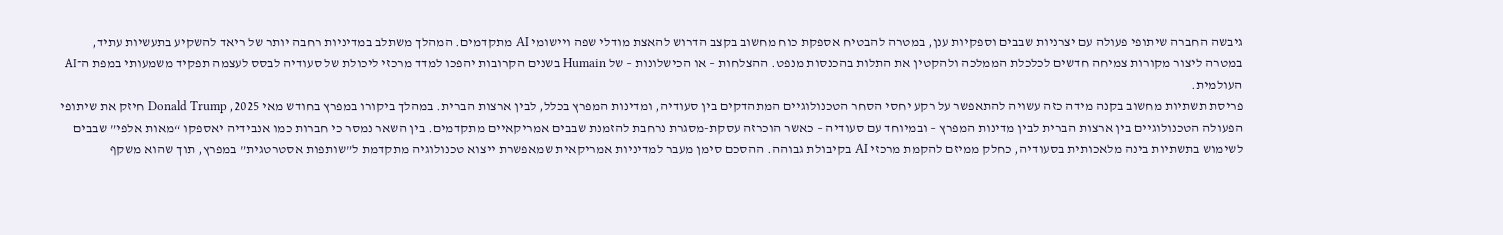גיבשה החברה שיתופי פעולה עם יצרניות שבבים וספקיות ענן, במטרה להבטיח אספקת כוח מחשוב בקצב הדרוש להאצת מודלי שפה ויישומי AI מתקדמים. המהלך משתלב במדיניות רחבה יותר של ריאד להשקיע בתעשיות עתיד, במטרה ליצור מקורות צמיחה חדשים לכלכלת הממלכה ולהקטין את התלות בהכנסות מנפט. ההצלחות – או הכישלונות – של Humain בשנים הקרובות יהפכו למדד מרכזי ליכולת של סעודיה לבסס לעצמה תפקיד משמעותי במפת ה־AI העולמית.
פריסת תשתיות מחשוב בקנה מידה כזה עשויה להתאפשר על רקע יחסי הסחר הטכנולוגיים המתהדקים בין סעודיה, ומדינות המפרץ בכלל, לבין ארצות הברית. במהלך ביקורו במפרץ בחודש מאי 2025, Donald Trump חיזק את שיתופי הפעולה הטכנולוגיים בין ארצות הברית לבין מדינות המפרץ – ובמיוחד עם סעודיה – כאשר הוכרזה עסקת-מסגרת נרחבת להזמנת שבבים אמריקאיים מתקדמים. בין השאר נמסר כי חברות כמו אנבידיה יאספקו “מאות אלפי” שבבים לשימוש בתשתיות בינה מלאכותית בסעודיה, כחלק ממיזם להקמת מרכזי AI בקיבולת גבוהה. ההסכם סימן מעבר למדיניות אמריקאית שמאפשרת ייצוא טכנולוגיה מתקדמת ל”שותפות אסטרטגית” במפרץ, תוך שהוא משקף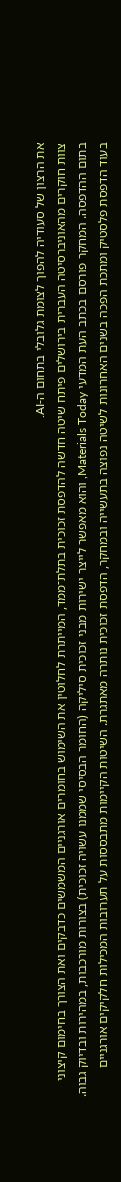את הרצון של סעודיה להפוך לצומת גלובלי בתחום ה-AI.
צוות חוקרים מהאוניברסיטה העברית בירושלים פיתח שיטה חדשה להדפסת זכוכית בתלת־ממד, המייתרת לחלוטין את השימוש בחומרים אורגניים המשמשים כדבקים ואת הצורך בחימום קיצוני בתום ההדפסה. המחקר פורסם בכתב העת המדעי Materials Today, והוא מאפשר לייצר ישירות מבני זכוכית סיליקה (החומר הבסיסי שממנו עשויה זכוכית) בצורות מורכבות, במהירות ובדיוק גבוה.
בעוד הדפסת פלסטיק ומתכת הפכה בשנים האחרונות לשיטה נפוצה בתעשייה ובמחקר, הדפסת זכוכית נותרה מאתגרת. השיטות הקיימות מתבססות על תערובות המכילות חלקיקים אורגניים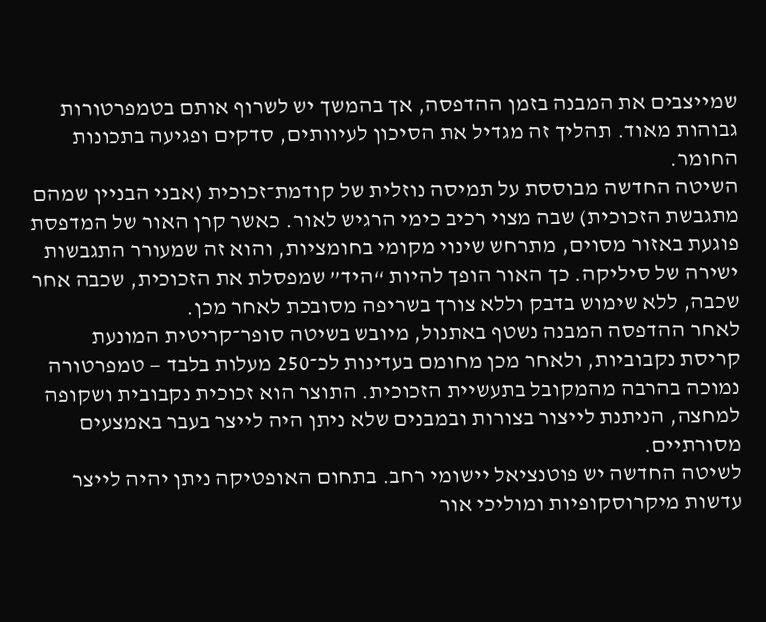שמייצבים את המבנה בזמן ההדפסה, אך בהמשך יש לשרוף אותם בטמפרטורות גבוהות מאוד. תהליך זה מגדיל את הסיכון לעיוותים, סדקים ופגיעה בתכונות החומר.
השיטה החדשה מבוססת על תמיסה נוזלית של קודמת־זכוכית (אבני הבניין שמהם מתגבשת הזכוכית) שבה מצוי רכיב כימי הרגיש לאור. כאשר קרן האור של המדפסת פוגעת באזור מסוים, מתרחש שינוי מקומי בחומציות, והוא זה שמעורר התגבשות ישירה של סיליקה. כך האור הופך להיות “היד” שמפסלת את הזכוכית, שכבה אחר שכבה, ללא שימוש בדבק וללא צורך בשריפה מסובכת לאחר מכן.
לאחר ההדפסה המבנה נשטף באתנול, מיובש בשיטה סופר־קריטית המונעת קריסת נקבוביות, ולאחר מכן מחומם בעדינות לכ־250 מעלות בלבד — טמפרטורה נמוכה בהרבה מהמקובל בתעשיית הזכוכית. התוצר הוא זכוכית נקבובית ושקופה למחצה, הניתנת לייצור בצורות ובמבנים שלא ניתן היה לייצר בעבר באמצעים מסורתיים.
לשיטה החדשה יש פוטנציאל יישומי רחב. בתחום האופטיקה ניתן יהיה לייצר עדשות מיקרוסקופיות ומוליכי אור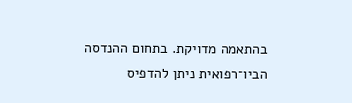בהתאמה מדויקת. בתחום ההנדסה הביו־רפואית ניתן להדפיס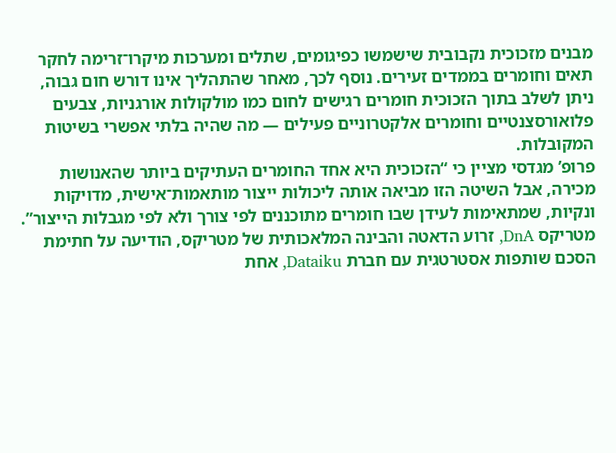מבנים מזכוכית נקבובית שישמשו כפיגומים, שתלים ומערכות מיקרו־זרימה לחקר תאים וחומרים בממדים זעירים. נוסף לכך, מאחר שהתהליך אינו דורש חום גבוה, ניתן לשלב בתוך הזכוכית חומרים רגישים לחום כמו מולקולות אורגניות, צבעים פלואורסצנטיים וחומרים אלקטרוניים פעילים — מה שהיה בלתי אפשרי בשיטות המקובלות.
פרופ’ מגדסי מציין כי “הזכוכית היא אחד החומרים העתיקים ביותר שהאנושות מכירה, אבל השיטה הזו מביאה אותה ליכולות ייצור מותאמות־אישית, מדויקות ונקיות, שמתאימות לעידן שבו חומרים מתוכננים לפי צורך ולא לפי מגבלות הייצור”.
מטריקס DnA, זרוע הדאטה והבינה המלאכותית של מטריקס, הודיעה על חתימת הסכם שותפות אסטרטגית עם חברת Dataiku, אחת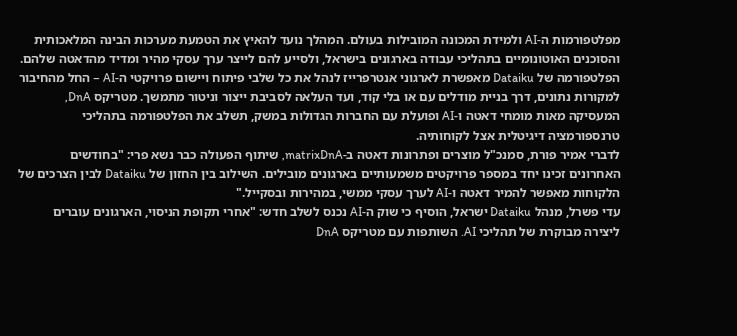מפלטפורמות ה-AI ולמידת המכונה המובילות בעולם. המהלך נועד להאיץ את הטמעת מערכות הבינה המלאכותית והסוכנים האוטונומיים בתהליכי עבודה בארגונים בישראל, ולסייע להם לייצר ערך עסקי מהיר ומדיד מהדאטה שלהם.
הפלטפורמה של Dataiku מאפשרת לארגוני אנטרפרייז לנהל את כל שלבי פיתוח ויישום פרויקטי ה-AI – החל מהחיבור למקורות נתונים, דרך בניית מודלים עם או בלי קוד, ועד העלאה לסביבת ייצור וניטור מתמשך. מטריקס DnA, המעסיקה מאות מומחי דאטה ו-AI ופועלת עם החברות הגדולות במשק, תשלב את הפלטפורמה בתהליכי טרנספורמציה דיגיטלית אצל לקוחותיה.
לדברי אמיר פורת, סמנכ"ל מוצרים ופתרונות דאטה ב-matrixDnA, שיתוף הפעולה כבר נשא פרי: "בחודשים האחרונים זכינו יחד במספר פרויקטים משמעותיים בארגונים מובילים. השילוב בין החזון של Dataiku לבין הצרכים של הלקוחות מאפשר להמיר דאטה ו-AI לערך עסקי ממשי, במהירות ובסקייל."
עדי פשרל, מנהל Dataiku ישראל, הוסיף כי שוק ה-AI נכנס לשלב חדש: "אחרי תקופת הניסוי, הארגונים עוברים ליצירה מבוקרת של תהליכי AI. השותפות עם מטריקס DnA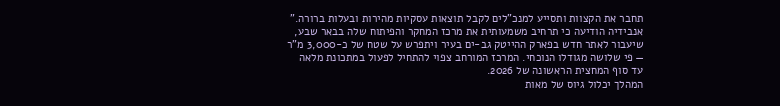תחבר את הקצוות ותסייע למנכ"לים לקבל תוצאות עסקיות מהירות ובעלות ברורה."
אנבידיה הודיעה כי תרחיב משמעותית את מרכז המחקר והפיתוח שלה בבאר שבע, שיעבור לאתר חדש בפארק ההייטק גב-ים בעיר ויתפרש על שטח של כ-3,000 מ"ר — פי שלושה מגודלו הנוכחי. המרכז המורחב צפוי להתחיל לפעול במתכונת מלאה עד סוף המחצית הראשונה של 2026.
המהלך יכלול גיוס של מאות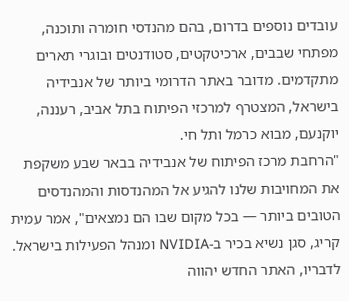עובדים נוספים בדרום, בהם מהנדסי חומרה ותוכנה, מפתחי שבבים, ארכיטקטים, סטודנטים ובוגרי תארים מתקדמים. מדובר באתר הדרומי ביותר של אנבידיה בישראל, המצטרף למרכזי הפיתוח בתל אביב, רעננה, יוקנעם, מבוא כרמל ותל חי.
"הרחבת מרכז הפיתוח של אנבידיה בבאר שבע משקפת את המחויבות שלנו להגיע אל המהנדסות והמהנדסים הטובים ביותר — בכל מקום שבו הם נמצאים", אמר עמית קריג, סגן נשיא בכיר ב-NVIDIA ומנהל הפעילות בישראל. לדבריו, האתר החדש יהווה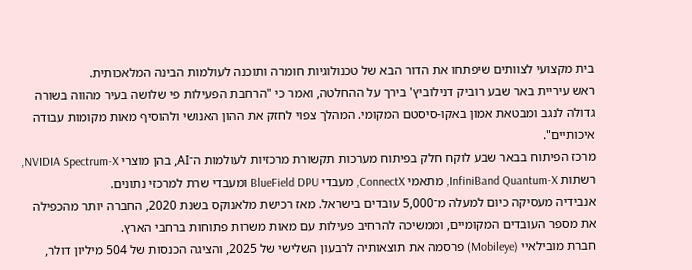בית מקצועי לצוותים שיפתחו את הדור הבא של טכנולוגיות חומרה ותוכנה לעולמות הבינה המלאכותית.
ראש עיריית באר שבע רוביק דנילוביץ' בירך על ההחלטה, ואמר כי "הרחבת הפעילות פי שלושה בעיר מהווה בשורה גדולה לנגב ומבטאת אמון באקו-סיסטם המקומי. המהלך צפוי לחזק את ההון האנושי ולהוסיף מאות מקומות עבודה איכותיים".
מרכז הפיתוח בבאר שבע לוקח חלק בפיתוח מערכות תקשורת מרכזיות לעולמות ה־AI, בהן מוצרי NVIDIA Spectrum-X, רשתות InfiniBand Quantum-X, מתאמי ConnectX, מעבדי BlueField DPU ומעבדי שרת למרכזי נתונים.
אנבידיה מעסיקה כיום למעלה מ־5,000 עובדים בישראל. מאז רכישת מלאנוקס בשנת 2020, החברה יותר מהכפילה את מספר העובדים המקומיים, וממשיכה להרחיב פעילות עם מאות משרות פתוחות ברחבי הארץ.
חברת מובילאיי (Mobileye) פרסמה את תוצאותיה לרבעון השלישי של 2025, והציגה הכנסות של 504 מיליון דולר,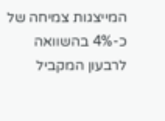המייצגות צמיחה של כ-4% בהשוואה לרבעון המקביל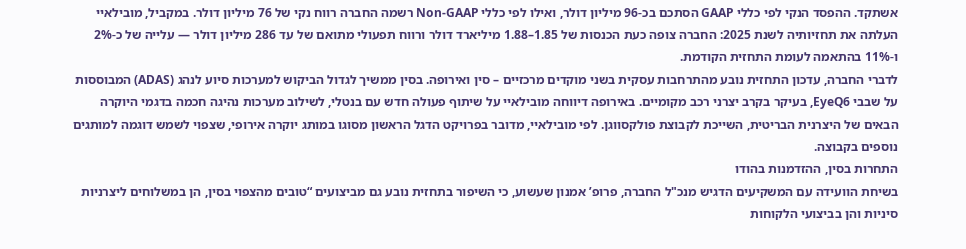אשתקד. ההפסד הנקי לפי כללי GAAP הסתכם בכ-96 מיליון דולר, ואילו לפי כללי Non-GAAP רשמה החברה רווח נקי של 76 מיליון דולר. במקביל, מובילאיי העלתה את תחזיותיה לשנת 2025: החברה צופה כעת הכנסות של 1.85–1.88 מיליארד דולר ורווח תפעולי מתואם של עד 286 מיליון דולר — עלייה של כ-2% ו-11% בהתאמה לעומת התחזית הקודמת.
לדברי החברה, עדכון התחזית נובע מהתרחבות עסקית בשני מוקדים מרכזיים – סין ואירופה. בסין ממשיך לגדול הביקוש למערכות סיוע לנהג (ADAS) המבוססות על שבבי EyeQ6, בעיקר בקרב יצרני רכב מקומיים. באירופה דיווחה מובילאיי על שיתוף פעולה חדש עם בנטלי, לשילוב מערכות נהיגה חכמה בדגמי היוקרה הבאים של היצרנית הבריטית, השייכת לקבוצת פולקסווגן. לפי מובילאיי, מדובר בפרויקט הדגל הראשון מסוגו במותג יוקרה אירופי, שצפוי לשמש דוגמה למותגים נוספים בקבוצה.
התחרות בסין, ההזדמנות בהודו
בשיחת הוועידה עם המשקיעים הדגיש מנכ"ל החברה, פרופ’ אמנון שעשוע, כי השיפור בתחזית נובע גם מביצועים “טובים מהצפוי בסין, הן במשלוחים ליצרניות סיניות והן בביצועי הלקוחות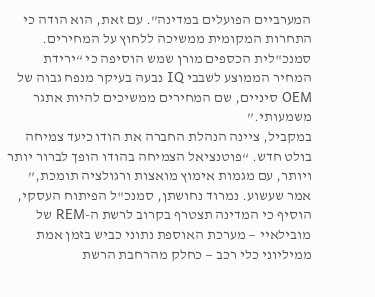המערביים הפועלים במדינה”. עם זאת, הוא הודה כי התחרות המקומית ממשיכה ללחוץ על המחירים. סמנכ"לית הכספים מורן שמש הוסיפה כי “ירידת המחיר הממוצע לשבבי IQ נבעה בעיקר מנפח גבוה של OEM סיניים, שם המחירים ממשיכים להיות אתגר משמעותי.”
במקביל, ציינה הנהלת החברה את הודו כיעד צמיחה בולט חדש. “פוטנציאל הצמיחה בהודו הופך לברור יותר ויותר, עם מגמות אימוץ מואצות ורגולציה תומכת,” אמר שעשוע. נמרוד נחושתן, סמנכ"ל הפיתוח העסקי, הוסיף כי המדינה תצטרף בקרוב לרשת ה-REM של מובילאיי — מערכת האוספת נתוני כביש בזמן אמת ממיליוני כלי רכב — כחלק מהרחבת הרשת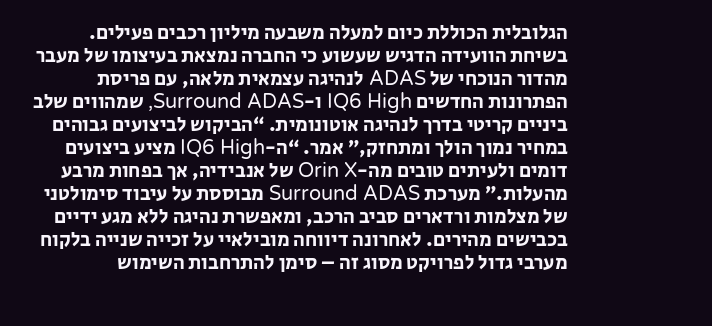הגלובלית הכוללת כיום למעלה משבעה מיליון רכבים פעילים.
בשיחת הוועידה הדגיש שעשוע כי החברה נמצאת בעיצומו של מעבר מהדור הנוכחי של ADAS לנהיגה עצמאית מלאה, עם פריסת הפתרונות החדשים IQ6 High ו-Surround ADAS, שמהווים שלב ביניים קריטי בדרך לנהיגה אוטונומית. “הביקוש לביצועים גבוהים במחיר נמוך הולך ומתחזק,” אמר. “ה-IQ6 High מציע ביצועים דומים ולעיתים טובים מה-Orin X של אנבידיה, אך בפחות מרבע מהעלות.” מערכת Surround ADAS מבוססת על עיבוד סימולטני של מצלמות ורדארים סביב הרכב, ומאפשרת נהיגה ללא מגע ידיים בכבישים מהירים. לאחרונה דיווחה מובילאיי על זכייה שנייה בלקוח מערבי גדול לפרויקט מסוג זה – סימן להתרחבות השימוש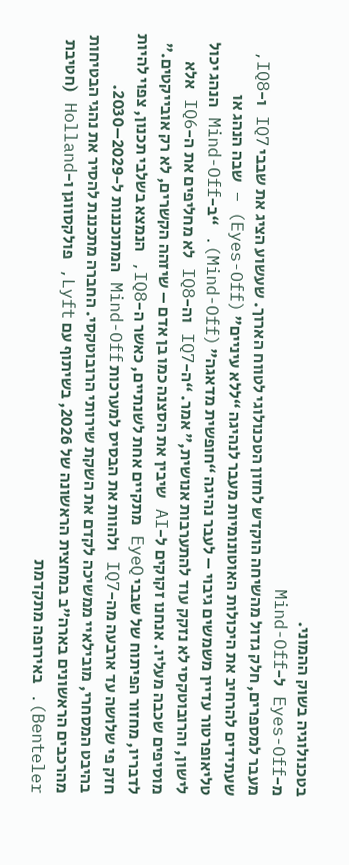בטכנולוגיה בשוק ההמוני.
מ-Eyes-Off ל-Mind-Off
מעבר למספרים, חלק גדול מהשיחה הוקדש לחזון הטכנולוגי לטווח הארוך. שעשוע הציג את שבבי IQ7 ו-IQ8, שעתידים להרחיב את היכולות האוטונומיות מעבר לנהיגה “ללא עיניים” (Eyes-Off) – שבה הנהג או טליאופרטור עדיין משמשים גיבוי – לעבר נהיגה “חופשית מדאגה” (Mind-Off). “ב-Mind-Off הנהג יכול לישון, והרובוטקסי לא נזקק עוד להתערבות אנושית,” אמר. “ה-IQ7 וה-IQ8 לא מחליפים את ה-IQ6 אלא מוסיפים שכבה מעליו. אנחנו זקוקים ל-AI שיבין את הסצנה כמו בן אדם – שיזהה הקשרים, לא רק אובייקטים.” לדבריו, מחזור הפיתוח של שבבי EyeQ מתקיים אחת לשנתיים, כאשר ה-IQ8, הנמצא בשלבי תכנון, צפוי להיות חזק פי שלושה עד ארבעה מה-IQ7 ולהוות את הבסיס למערכות Mind-Off המתוכננות ל-2029–2030.
בהיבט המסחרי, מובילאיי ממשיכה לקדם את השקת שירותי הרובוטקסי. החברה מתכננת להסיר את נהגי הבטיחות מהרכבים הראשונים בארה"ב במחצית הראשונה של 2026, בשיתוף עם Lyft, פולקסווגן ו-Holland (חטיבת Benteler). באירופה מתקדמת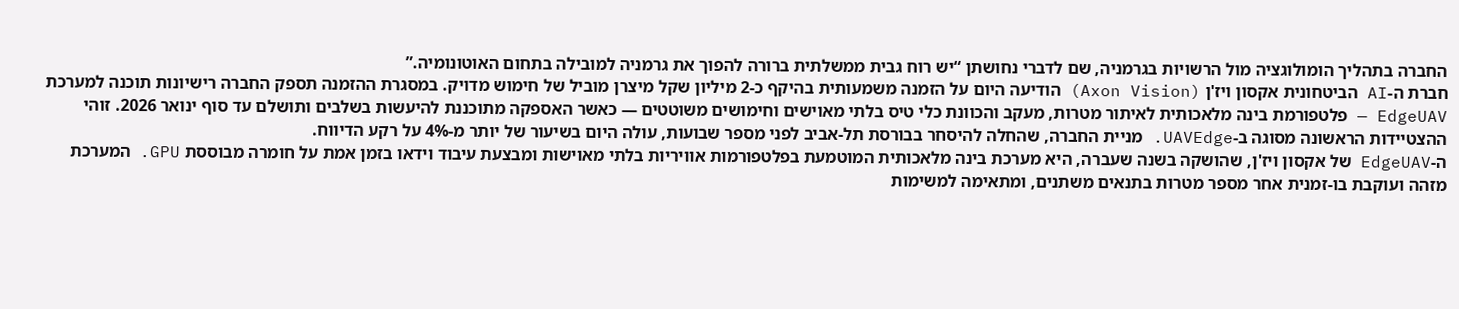החברה בתהליך הומולוגציה מול הרשויות בגרמניה, שם לדברי נחושתן “יש רוח גבית ממשלתית ברורה להפוך את גרמניה למובילה בתחום האוטונומיה.”
חברת ה-AI הביטחונית אקסון ויז'ן (Axon Vision) הודיעה היום על הזמנה משמעותית בהיקף כ-2 מיליון שקל מיצרן מוביל של חימוש מדויק. במסגרת ההזמנה תספק החברה רישיונות תוכנה למערכת EdgeUAV — פלטפורמת בינה מלאכותית לאיתור מטרות, מעקב והכוונת כלי טיס בלתי מאוישים וחימושים משוטטים — כאשר האספקה מתוכננת להיעשות בשלבים ותושלם עד סוף ינואר 2026. זוהי ההצטיידות הראשונה מסוגה ב-UAVEdge. מניית החברה, שהחלה להיסחר בבורסת תל-אביב לפני מספר שבועות, עולה היום בשיעור של יותר מ-4% על רקע הדיווח.
ה-EdgeUAV של אקסון ויז'ן, שהושקה בשנה שעברה, היא מערכת בינה מלאכותית המוטמעת בפלטפורמות אוויריות בלתי מאוישות ומבצעת עיבוד וידאו בזמן אמת על חומרה מבוססת GPU. המערכת מזהה ועוקבת בו-זמנית אחר מספר מטרות בתנאים משתנים, ומתאימה למשימות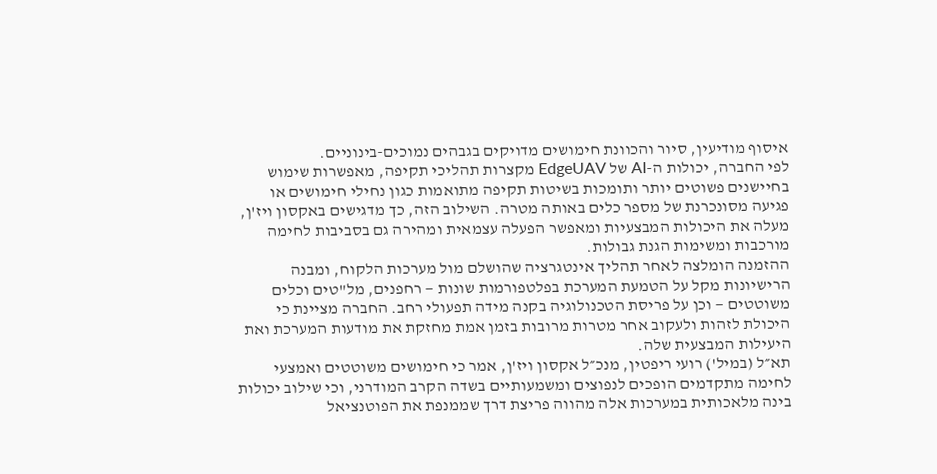איסוף מודיעין, סיור והכוונת חימושים מדויקים בגבהים נמוכים-בינוניים.
לפי החברה, יכולות ה-AI של EdgeUAV מקצרות תהליכי תקיפה, מאפשרות שימוש בחיישנים פשוטים יותר ותומכות בשיטות תקיפה מתואמות כגון נחילי חימושים או פגיעה מסונכרנת של מספר כלים באותה מטרה. השילוב הזה, כך מדגישים באקסון ויז'ן, מעלה את היכולות המבצעיות ומאפשר הפעלה עצמאית ומהירה גם בסביבות לחימה מורכבות ומשימות הגנת גבולות.
ההזמנה הומלצה לאחר תהליך אינטגרציה שהושלם מול מערכות הלקוח, ומבנה הרישיונות מקל על הטמעת המערכת בפלטפורמות שונות — רחפנים, מל"טים וכלים משוטטים — וכן על פריסת הטכנולוגיה בקנה מידה תפעולי רחב. החברה מציינת כי היכולת לזהות ולעקוב אחר מטרות מרובות בזמן אמת מחזקת את מודעות המערכת ואת היעילות המבצעית שלה.
תא״ל (במיל') רועי ריפטין, מנכ״ל אקסון ויז'ן, אמר כי חימושים משוטטים ואמצעי לחימה מתקדמים הופכים לנפוצים ומשמעותיים בשדה הקרב המודרני, וכי שילוב יכולות בינה מלאכותית במערכות אלה מהווה פריצת דרך שממנפת את הפוטנציאל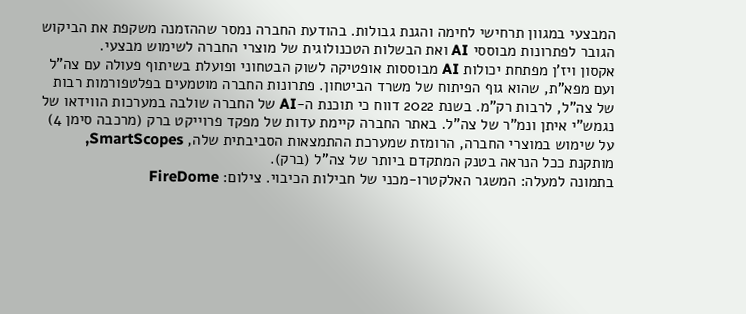המבצעי במגוון תרחישי לחימה והגנת גבולות. בהודעת החברה נמסר שההזמנה משקפת את הביקוש הגובר לפתרונות מבוססי AI ואת הבשלות הטכנולוגית של מוצרי החברה לשימוש מבצעי.
אקסון ויז'ן מפתחת יכולות AI מבוססות אופטיקה לשוק הבטחוני ופועלת בשיתוף פעולה עם צה"ל ועם מפא"ת, שהוא גוף הפיתוח של משרד הביטחון. פתרונות החברה מוטמעים בפלטפורמות רבות של צה"ל, לרבות רק"מ. בשנת 2022 דווח כי תוכנת ה-AI של החברה שולבה במערכות הווידאו של נגמש"י איתן ונמ"ר של צה"ל. באתר החברה קיימת עדות של מפקד פרוייקט ברק (מרכבה סימן 4) על שימוש במוצרי החברה, הרומזת שמערכת ההתמצאות הסביבתית שלה, SmartScopes, מותקנת ככל הנראה בטנק המתקדם ביותר של צה"ל (ברק).
בתמונה למעלה: המשגר האלקטרו-מכני של חבילות הכיבוי. צילום: FireDome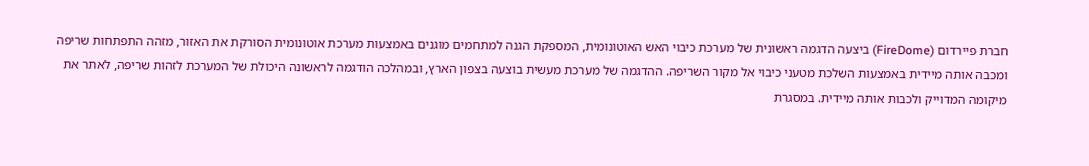חברת פיירדום (FireDome) ביצעה הדגמה ראשונית של מערכת כיבוי האש האוטונומית, המספקת הגנה למתחמים מוגנים באמצעות מערכת אוטונומית הסורקת את האזור, מזהה התפתחות שריפה ומכבה אותה מיידית באמצעות השלכת מטעני כיבוי אל מקור השריפה. ההדגמה של מערכת מעשית בוצעה בצפון הארץ, ובמהלכה הודגמה לראשונה היכולת של המערכת לזהות שריפה, לאתר את מיקומה המדוייק ולכבות אותה מיידית. במסגרת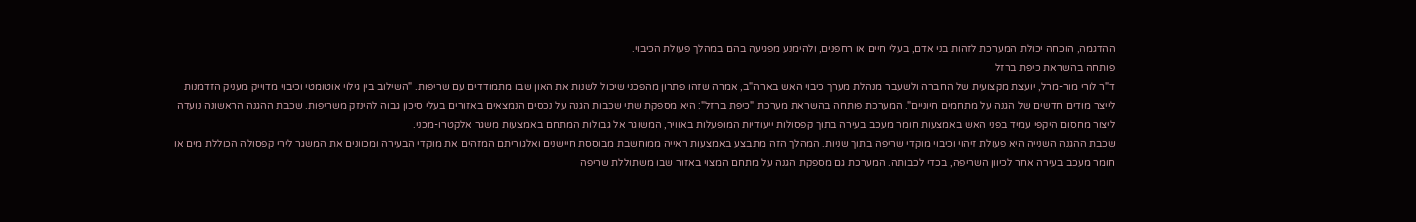ההדגמה, הוכחה יכולת המערכת לזהות בני אדם, בעלי חיים או רחפנים, ולהימנע מפגיעה בהם במהלך פעולת הכיבוי.
פותחה בהשראת כיפת ברזל
ד"ר לורי מור-מרל, יועצת מקצועית של החברה ולשעבר מנהלת מערך כיבוי האש בארה"ב, אמרה שזהו פתרון מהפכני שיכול לשנות את האון שבו מתמודדים עם שריפות. "השילוב בין גילוי אוטומטי וכיבוי מדוייק מעניק הזדמנות לייצר מודים חדשים של הגנה על מתחמים חיוניים". המערכת פותחה בהשראת מערכת "כיפת ברזל": היא מספקת שתי שכבות הגנה על נכסים הנמצאים באזורים בעלי סיכון גבוה להינזק משריפות. שכבת ההגנה הראשונה נועדה ליצור מחסום היקפי עמיד בפני האש באמצעות חומר מעכב בעירה בתוך קפסולות ייעודיות המופעלות באוויר, המשוגר אל גבולות המתחם באמצעות משגר אלקטרו-מכני.
שכבת ההגנה השנייה היא פעולת זיהוי וכיבוי מוקדי שריפה בתוך שניות. המהלך הזה מתבצע באמצעות ראייה ממוחשבת מבוססת חיישנים ואלגוריתם המזהים את מוקדי הבעירה ומכוונים את המשגר לירי קפסולה הכוללת מים או חומר מעכב בעירה אחר לכיוון השריפה, בכדי לכבותה. המערכת גם מספקת הגנה על מתחם המצוי באזור שבו משתוללת שריפה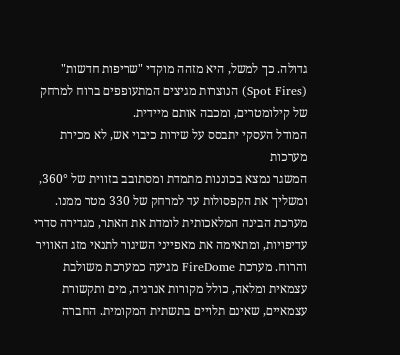גדולה. כך למשל, היא מזהה מוקדי "שריפות חדשות" (Spot Fires) הנוצרות מגיצים המתעופפים ברוח למרחק של קילומטרים, ומכבה אותם מיידית.
המודל העסקי יתבסס על שירות כיבוי אש, לא מכירת מערכות
המשגר נמצא בכוננות מתמדת ומסתובב בזווית של 360°, ומשליך את הקפסולות עד למרחק של 330 מטר ממנו. מערכת הבינה המלאכותית לומדת את האתר, מגדירה סדרי עדיפויות, ומתאימה את מאפייני השיגור לתנאי מזג האוויר והרוח. מערכת FireDome מגיעה כמערכת משולבת עצמאית ומלאה, כולל מקורות אנרגיה, מים ותקשורת עצמאיים, שאינם תלויים בתשתית המקומית. החברה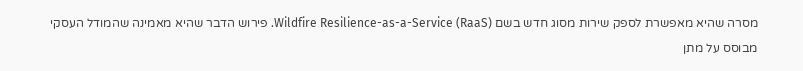מסרה שהיא מאפשרת לספק שירות מסוג חדש בשם Wildfire Resilience-as-a-Service (RaaS). פירוש הדבר שהיא מאמינה שהמודל העסקי מבוסס על מתן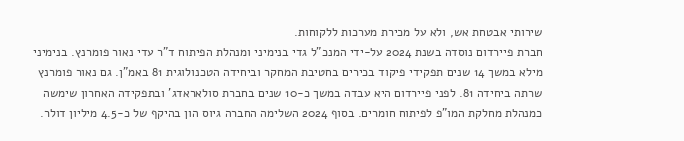שירותי אבטחת אש, ולא על מכירת מערכות ללקוחות.
חברת פיירדום נוסדה בשנת 2024 על-ידי המנכ"ל גדי בנימיני ומנהלת הפיתוח ד"ר עדי נאור פומרנץ. בנימיני מילא במשך 14 שנים תפקידי פיקוד בכירים בחטיבת המחקר וביחידה הטכנולוגית 81 באמ"ן. גם נאור פומרנץ שרתה ביחידה 81. לפני פיירדום היא עבדה במשך כ-10 שנים בחברת סולאראדג' ובתפקידה האחרון שימשה כמנהלת מחלקת המו"פ לפיתוח חומרים. בסוף 2024 השלימה החברה גיוס הון בהיקף של כ-4.5 מיליון דולר.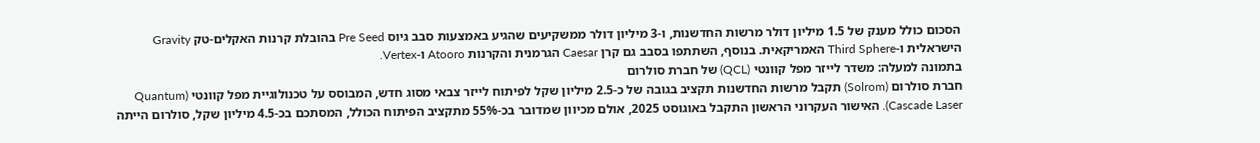הסכום כולל מענק של 1.5 מיליון דולר מרשות החדשנות, ו-3 מיליון דולר ממשקיעים שהגיע באמצעות סבב גיוס Pre Seed בהובלת קרנות האקלים-טק Gravity הישראלית ו-Third Sphere האמריקאית. בנוסף, השתתפו בסבב גם קרן Caesar הגרמנית והקרנות Atooro ו-Vertex.
בתמונה למעלה: משדר לייזר מפל קוונטי (QCL) של חברת סולרום
חברת סולרום (Solrom) תקבל מרשות החדשנות תקציב בגובה של כ-2.5 מיליון שקל לפיתוח לייזר צבאי מסוג חדש, המבוסס על טכנולוגיית מפל קוונטי (Quantum Cascade Laser). האישור העקרוני הראשון התקבל באוגוסט 2025, אולם מכיוון שמדובר בכ-55% מתקציב הפיתוח הכולל, המסתכם בכ-4.5 מיליון שקל, סולרום הייתה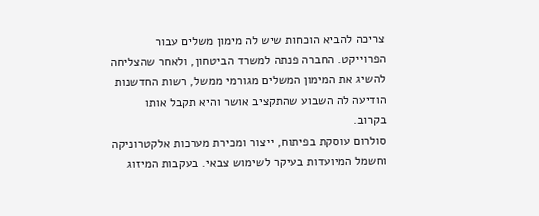צריכה להביא הוכחות שיש לה מימון משלים עבור הפרוייקט. החברה פנתה למשרד הביטחון, ולאחר שהצליחה להשיג את המימון המשלים מגורמי ממשל, רשות החדשנות הודיעה לה השבוע שהתקציב אושר והיא תקבל אותו בקרוב.
סולרום עוסקת בפיתוח, ייצור ומכירת מערכות אלקטרוניקה וחשמל המיועדות בעיקר לשימוש צבאי. בעקבות המיזוג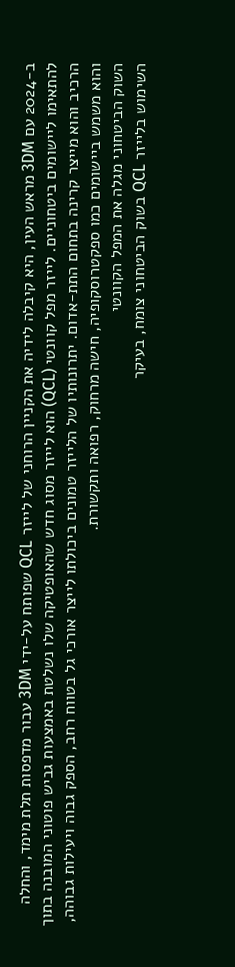ב-2024 עם 3DM מראש העין, היא קיבלה לידיה את הקניין הרוחני של לייזר QCL שפותח על-ידי 3DM עבור מדפסות תלת מימד, והחלה להתאימו ליישומים ביטחוניים. לייזר מפל קוונטי (QCL) הוא לייזר מסוג חדש שהאופטיקה שלו נשלטת באמצעות גביש פוטוני המובנה בתוך הרכיב והוא מייצר קרינה בתחום התת-אדום. יתרונותיו של הלייזר טמונים ביכולתו לייצר אורכי גל בטווח רחב, הספק גבוה ויעילות גבוהה, והוא משמש ביישומים כמו ספקטרוסקופיה, חישה מרחוק, רפואה ותקשורת.
השוק הביטחוני מגלה את המפל הקוונטי
השימוש בלייזר QCL בשוק הביטחוני צומח, בעיקר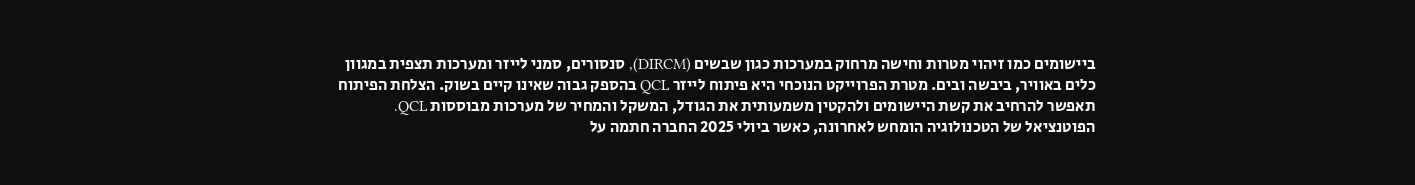ביישומים כמו זיהוי מטרות וחישה מרחוק במערכות כגון שבשים (DIRCM), סנסורים, סמני לייזר ומערכות תצפית במגוון כלים באוויר, ביבשה ובים. מטרת הפרוייקט הנוכחי היא פיתוח לייזר QCL בהספק גבוה שאינו קיים בשוק. הצלחת הפיתוח תאפשר להרחיב את קשת היישומים ולהקטין משמעותית את הגודל, המשקל והמחיר של מערכות מבוססות QCL. הפוטנציאל של הטכנולוגיה הומחש לאחרונה, כאשר ביולי 2025 החברה חתמה על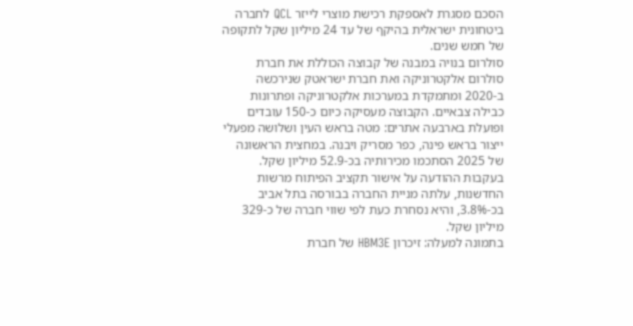הסכם מסגרת לאספקת רכישת מוצרי לייזר QCL לחברה ביטחונית ישראלית בהיקף של עד 24 מיליון שקל לתקופה של חמש שנים.
סולרום בנויה במבנה של קבוצה הכוללת את חברת סולרום אלקטרוניקה ואת חברת ישראטק שנירכשה ב-2020 ומתמקדת במערכות אלקטרוניקה ופתרונות כבילה צבאיים. הקבוצה מעסיקה כיום כ-150 עובדים ופועלת בארבעה אתרים: מטה בראש העין ושלושה מפעלי ייצור בראש פינה, כפר מסריק ויבנה. במחצית הראשונה של 2025 הסתכמו מכירותיה בכ-52.9 מיליון שקל. בעקבות ההודעה על אישור תקציב הפיתוח מרשות החדשנות, עלתה מניית החברה בבורסה בתל אביב בכ-3.8%, והיא נסחרת כעת לפי שווי חברה של כ-329 מיליון שקל.
בתמונה למעלה: זיכרון HBM3E של חברת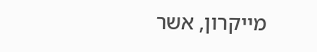מייקרון, אשר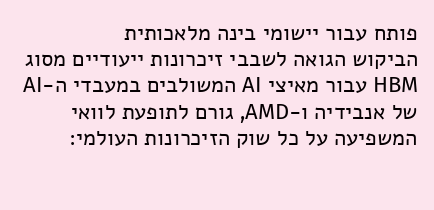פותח עבור יישומי בינה מלאכותית
הביקוש הגואה לשבבי זיכרונות ייעודיים מסוג HBM עבור מאיצי AI המשולבים במעבדי ה-AI של אנבידיה ו-AMD, גורם לתופעת לוואי המשפיעה על כל שוק הזיכרונות העולמי: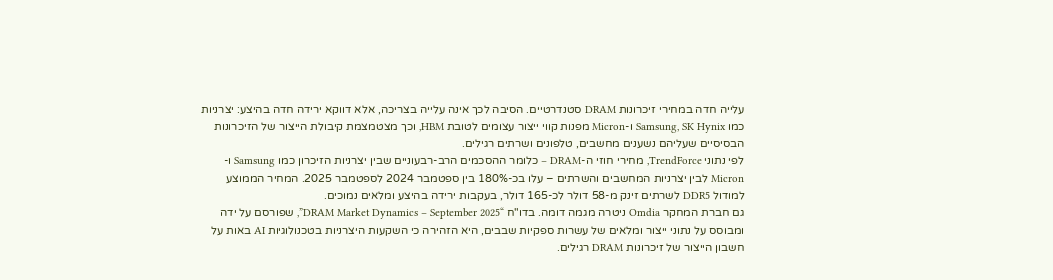עלייה חדה במחירי זיכרונות DRAM סטנדרטיים. הסיבה לכך אינה עלייה בצריכה, אלא דווקא ירידה חדה בהיצע: יצרניות כמו Samsung, SK Hynix ו-Micron מפנות קווי ייצור עצומים לטובת HBM, וכך מצטמצמת קיבולת הייצור של הזיכרונות הבסיסיים שעליהם נשענים מחשבים, טלפונים ושרתים רגילים.
לפי נתוני TrendForce, מחירי חוזי ה-DRAM – כלומר ההסכמים הרב-רבעוניים שבין יצרניות הזיכרון כמו Samsung ו-Micron לבין יצרניות המחשבים והשרתים – עלו בכ-180% בין ספטמבר 2024 לספטמבר 2025. המחיר הממוצע למודול DDR5 לשרתים זינק מ-58 דולר לכ-165 דולר, בעקבות ירידה בהיצע ומלאים נמוכים.
גם חברת המחקר Omdia ניטרה מגמה דומה. בדו"ח “DRAM Market Dynamics – September 2025”, שפורסם על ידה ומבוסס על נתוני ייצור ומלאים של עשרות ספקיות שבבים, היא הזהירה כי השקעות היצרניות בטכנולוגיות AI באות על חשבון הייצור של זיכרונות DRAM רגילים.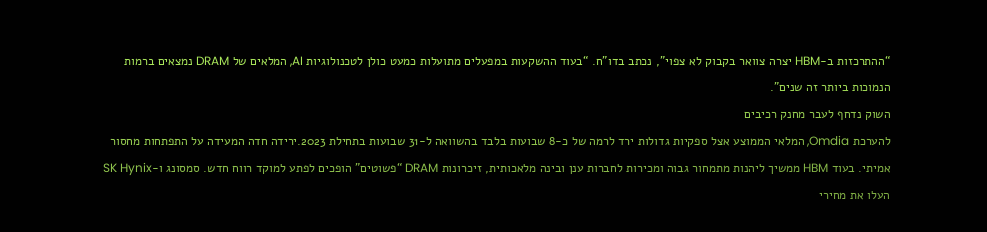“ההתרכזות ב-HBM יצרה צוואר בקבוק לא צפוי", נכתב בדו"ח. “בעוד ההשקעות במפעלים מתועלות כמעט כולן לטכנולוגיות AI, המלאים של DRAM נמצאים ברמות הנמוכות ביותר זה שנים".
השוק נדחף לעבר מחנק רכיבים
להערכת Omdia, המלאי הממוצע אצל ספקיות גדולות ירד לרמה של כ-8 שבועות בלבד בהשוואה ל-31 שבועות בתחילת 2023.ירידה חדה המעידה על התפתחות מחסור אמיתי. בעוד HBM ממשיך ליהנות מתמחור גבוה ומכירות לחברות ענן ובינה מלאכותית, זיכרונות DRAM “פשוטים” הופכים לפתע למוקד רווח חדש. סמסונג ו-SK Hynix העלו את מחירי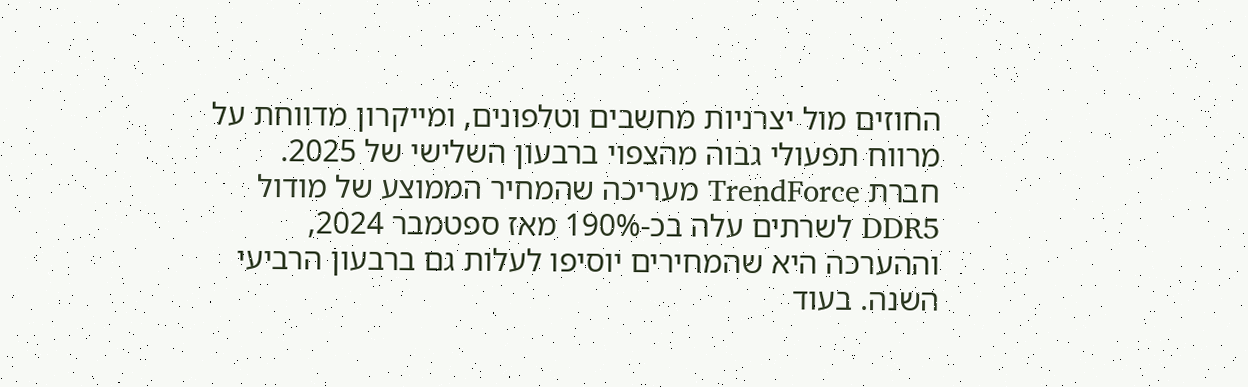החוזים מול יצרניות מחשבים וטלפונים, ומייקרון מדווחת על מרווח תפעולי גבוה מהצפוי ברבעון השלישי של 2025.
חברת TrendForce מעריכה שהמחיר הממוצע של מודול DDR5 לשרתים עלה בכ-190% מאז ספטמבר 2024, וההערכה היא שהמחירים יוסיפו לעלות גם ברבעון הרביעי השנה. בעוד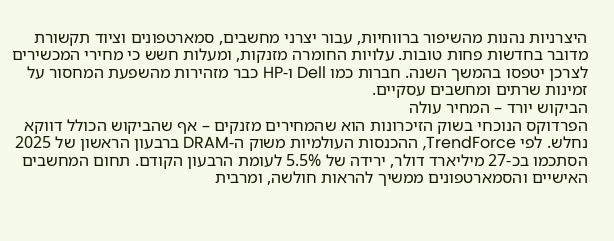היצרניות נהנות מהשיפור ברווחיות, עבור יצרני מחשבים, סמארטפונים וציוד תקשורת מדובר בחדשות פחות טובות. עלויות החומרה מזנקות, ומעלות חשש כי מחירי המכשירים לצרכן יטפסו בהמשך השנה. חברות כמו Dell ו-HP כבר מזהירות מהשפעת המחסור על זמינות שרתים ומחשבים עסקיים.
הביקוש יורד – המחיר עולה
הפרדוקס הנוכחי בשוק הזיכרונות הוא שהמחירים מזנקים – אף שהביקוש הכולל דווקא נחלש. לפי TrendForce, ההכנסות העולמיות משוק ה-DRAM ברבעון הראשון של 2025 הסתכמו בכ-27 מיליארד דולר, ירידה של 5.5% לעומת הרבעון הקודם. תחום המחשבים האישיים והסמארטפונים ממשיך להראות חולשה, ומרבית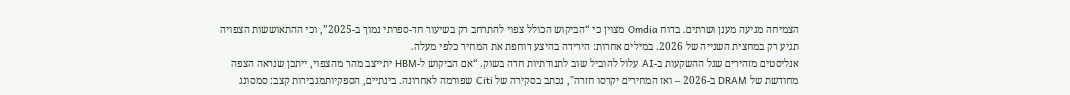הצמיחה מגיעה מענן ושרתים. בדוח Omdia מצוין כי “הביקוש הכולל צפוי להתרחב רק בשיעור חד-ספרתי נמוך ב-2025”, וכי ההתאוששות הצפויה תגיע רק במחצית השנייה של 2026. במילים אחרות: הירידה בהיצע דוחפת את המחיר כלפי מעלה.
אנליסטים מזהירים שגל ההשקעות ב-AI עלול להוביל שוב לתנודתיות חדה בשוק. “אם הביקוש ל-HBM יתייצב מהר מהצפוי, ייתכן שנראה הצפה מחודשת של DRAM ב-2026 – ואז המחירים יקרסו חזרה", נכתב בסקירה של Citi שפורמה לאחרונה. בינתיים, הספקיותמגבירות קצב: סמסונג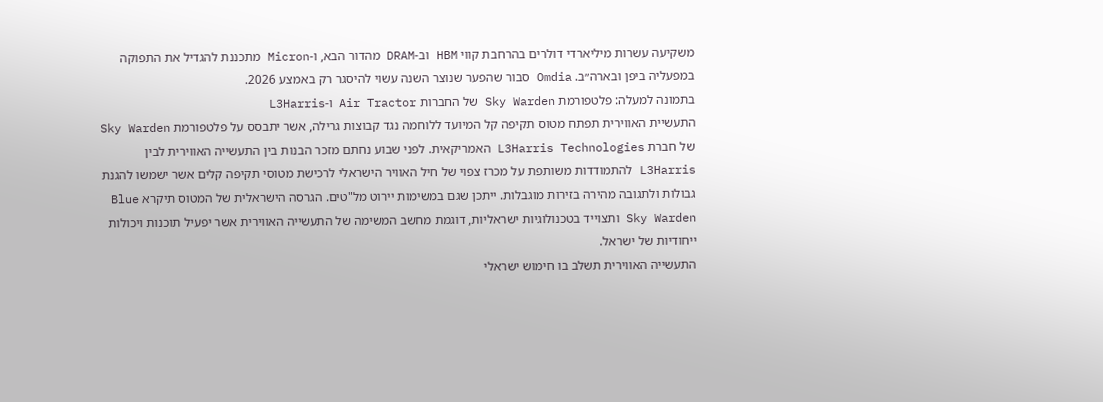משקיעה עשרות מיליארדי דולרים בהרחבת קווי HBM וב-DRAM מהדור הבא, ו-Micron מתכננת להגדיל את התפוקה במפעליה ביפן ובארה״ב. Omdia סבור שהפער שנוצר השנה עשוי להיסגר רק באמצע 2026.
בתמונה למעלה: פלטפורמת Sky Warden של החברות Air Tractor ו-L3Harris
התעשיית האווירית תפתח מטוס תקיפה קל המיועד ללוחמה נגד קבוצות גרילה, אשר יתבסס על פלטפורמת Sky Warden של חברת L3Harris Technologies האמריקאית. לפני שבוע נחתם מזכר הבנות בין התעשייה האווירית לבין L3Harris להתמודדות משותפת על מכרז צפוי של חיל האוויר הישראלי לרכישת מטוסי תקיפה קלים אשר ישמשו להגנת גבולות ולתגובה מהירה בזירות מוגבלות. ייתכן שגם במשימות יירוט מל"טים. הגרסה הישראלית של המטוס תיקרא Blue Sky Warden ותצוייד בטכנולוגיות ישראליות, דוגמת מחשב המשימה של התעשייה האווירית אשר יפעיל תוכנות ויכולות ייחודיות של ישראל.
התעשייה האווירית תשלב בו חימוש ישראלי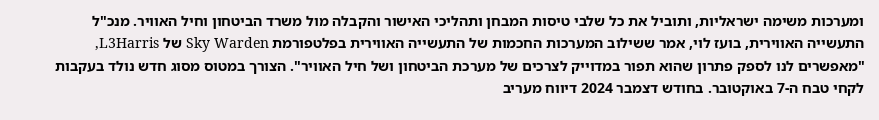ומערכות משימה ישראליות, ותוביל את כל שלבי טיסות המבחן ותהליכי האישור והקבלה מול משרד הביטחון וחיל האוויר. מנכ"ל התעשייה האווירית, בועז לוי, אמר ששילוב המערכות החכמות של התעשייה האווירית בפלטפורמת Sky Warden של L3Harris, "מאפשרים לנו לספק פתרון שהוא תפור במדוייק לצרכים של מערכת הביטחון ושל חיל האוויר". הצורך במטוס מסוג חדש נולד בעקבות לקחי טבח ה-7 באוקטובר. בחודש דצמבר 2024 דיווח מעריב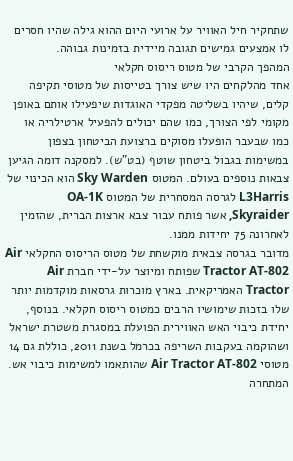שתחקיר חיל האוויר על ארועי היום ההוא גילה שהיו חסרים לו אמצעים גמישים תגובה מיידית בזמינות גבוהה.
המהפך הקרבי של מטוס ריסוס חקלאי
אחד מהלקחים היו שיש צורך בטייסות של מטוסי תקיפה קלים, שיהיו בשליטה מפקדי האוגדות שיפעילו אותם באופן מקומי לפי הצורך, כמו שהם יכולים להפעיל ארטילריה או כמו שבעבר הופעלו מסוקים ברצועת הביטחון בצפון במשימות בגבול ביטחון שוטף (בט"ש). למסקנה דומה הגיען צבאות נוספים בעולם. המטוס Sky Warden הוא הכינוי של L3Harris לגרסה המסחרית של המטוס OA-1K Skyraider, אשר פותח עבור צבא ארצות הברית, שהזמין לאחרונה 75 יחידות ממנו.
מדובר בגרסה צבאית מוקשחת של מטוס הריסוס החקלאי Air Tractor AT-802 שפותח ומיוצר על-ידי חברת Air Tractor האמריקאית. בארץ מוכרות גרסאות מוקדמות יותר שלו בזכות שימושיו הרבים כמטוס ריסוס חקלאי. בנוסף, יחידת כיבוי האש האווירית הפועלת במסגרת משטרת ישראל ושהוקמה בעקבות השריפה בכרמל בשנת 2011, כוללת גם 14 מטוסי Air Tractor AT-802 שהותאמו למשימות כיבוי אש.
המתחרה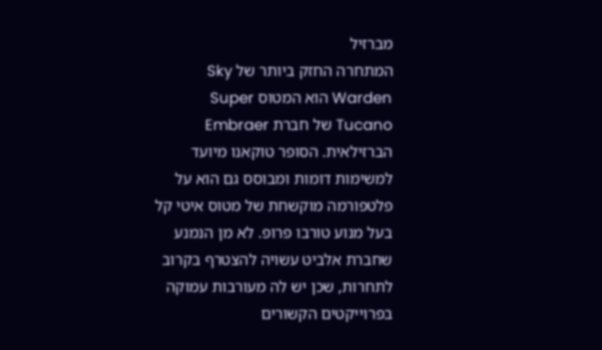מברזיל
המתחרה החזק ביותר של Sky Warden הוא המטוס Super Tucano של חברת Embraer הברזילאית. הסופר טוקאנו מיועד למשימות דומות ומבוסס גם הוא על פלטפורמה מוקשחת של מטוס איטי קל בעל מנוע טורבו פרופ. לא מן הנמנע שחברת אלביט עשויה להצטרף בקרוב לתחרות, שכן יש לה מעורבות עמוקה בפרוייקטים הקשורים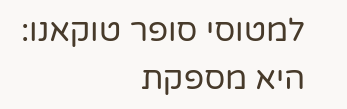למטוסי סופר טוקאנו: היא מספקת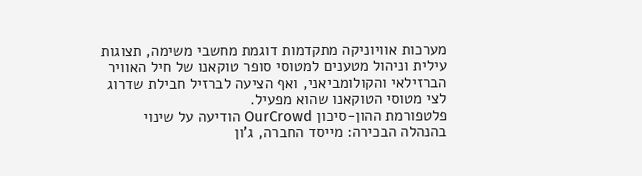מערכות אוויוניקה מתקדמות דוגמת מחשבי משימה, תצוגות עילית וניהול מטענים למטוסי סופר טוקאנו של חיל האוויר הברזילאי והקולומביאני, ואף הציעה לברזיל חבילת שדרוג לצי מטוסי הטוקאנו שהוא מפעיל.
פלטפורמת ההון-סיכון OurCrowd הודיעה על שינוי בהנהלה הבכירה: מייסד החברה, ג'ון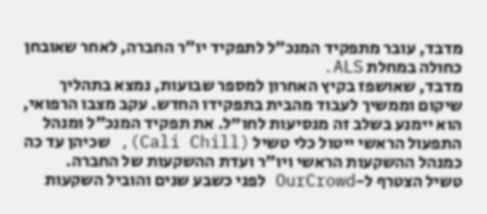מדבד, עובר מתפקיד המנכ״ל לתפקיד יו״ר החברה, לאחר שאובחן כחולה במחלת ALS.
מדבד, שאושפז בקיץ האחרון למספר שבועות, נמצא בתהליך שיקום וממשיך לעבוד מהבית בתפקידו החדש. עקב מצבו הרפואי, הוא יימנע בשלב זה מנסיעות לחו"ל. את תפקיד המנכ״ל ומנהל התפעול הראשי ייטול כלי טשיל (Cali Chill), שכיהן עד כה כמנהל ההשקעות הראשי ויו״ר ועדת ההשקעות של החברה.
טשיל הצטרף ל-OurCrowd לפני כשבע שנים והוביל השקעות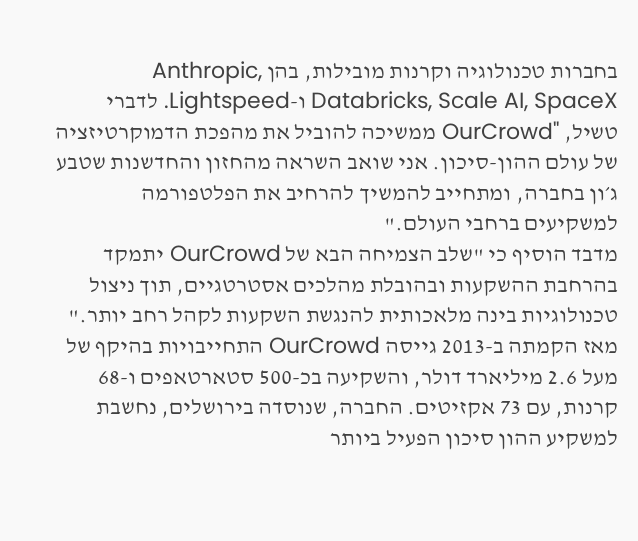בחברות טכנולוגיה וקרנות מובילות, בהן Anthropic, Databricks, Scale AI, SpaceX ו-Lightspeed. לדברי טשיל, "OurCrowd ממשיכה להוביל את מהפכת הדמוקרטיזציה של עולם ההון-סיכון. אני שואב השראה מהחזון והחדשנות שטבע ג׳ון בחברה, ומתחייב להמשיך להרחיב את הפלטפורמה למשקיעים ברחבי העולם."
מדבד הוסיף כי "שלב הצמיחה הבא של OurCrowd יתמקד בהרחבת ההשקעות ובהובלת מהלכים אסטרטגיים, תוך ניצול טכנולוגיות בינה מלאכותית להנגשת השקעות לקהל רחב יותר."
מאז הקמתה ב-2013 גייסה OurCrowd התחייבויות בהיקף של מעל 2.6 מיליארד דולר, והשקיעה בכ-500 סטארטאפים ו-68 קרנות, עם 73 אקזיטים. החברה, שנוסדה בירושלים, נחשבת למשקיע ההון סיכון הפעיל ביותר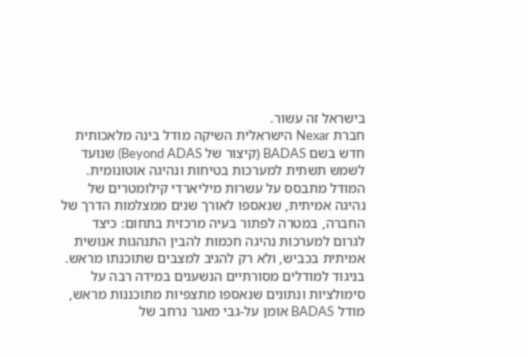בישראל זה עשור.
חברת Nexar הישראלית השיקה מודל בינה מלאכותית חדש בשם BADAS (קיצור של Beyond ADAS) שנועד לשמש תשתית למערכות בטיחות ונהיגה אוטונומית. המודל מתבסס על עשרות מיליארדי קילומטרים של נהיגה אמיתית, שנאספו לאורך שנים ממצלמות הדרך של החברה, במטרה לפתור בעיה מרכזית בתחום: כיצד לגרום למערכות נהיגה חכמות להבין התנהגות אנושית אמיתית בכביש, ולא רק להגיב למצבים שתוכנתו מראש.
בניגוד למודלים מסורתיים הנשענים במידה רבה על סימולציות ונתונים שנאספו מתצפיות מתוכננות מראש, מודל BADAS אומן על-גבי מאגר נרחב של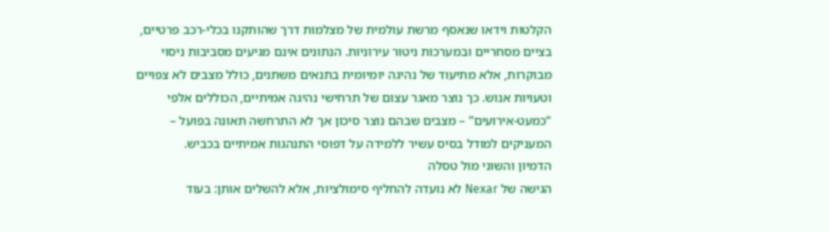הקלטות וידאו שנאסף מרשת עולמית של מצלמות דרך שהותקנו בכלי-רכב פרטיים, בציים מסחריים ובמערכות ניטור עירוניות. הנתונים אינם מגיעים מסביבות ניסוי מבוקרות, אלא מתיעוד של נהיגה יומיומית בתנאים משתנים, כולל מצבים לא צפויים וטעויות אנוש. כך נוצר מאגר עצום של תרחישי נהיגה אמיתיים, הכוללים אלפי “כמעט-אירועים” – מצבים שבהם נוצר סיכון אך לא התרחשה תאונה בפועל – המעניקים למודל בסיס עשיר ללמידה על דפוסי התנהגות אמיתיים בכביש.
הדמיון והשוני מול טסלה
הגישה של Nexar לא נועדה להחליף סימולציות, אלא להשלים אותן: בעוד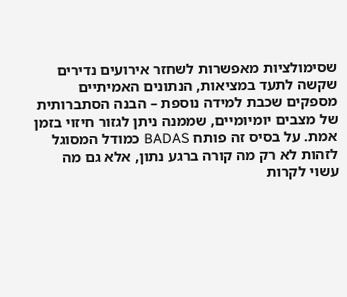שסימולציות מאפשרות לשחזר אירועים נדירים שקשה לתעד במציאות, הנתונים האמיתיים מספקים שכבת למידה נוספת – הבנה הסתברותית של מצבים יומיומיים, שממנה ניתן לגזור חיזוי בזמן אמת. על בסיס זה פותח BADAS כמודל המסוגל לזהות לא רק מה קורה ברגע נתון, אלא גם מה עשוי לקרות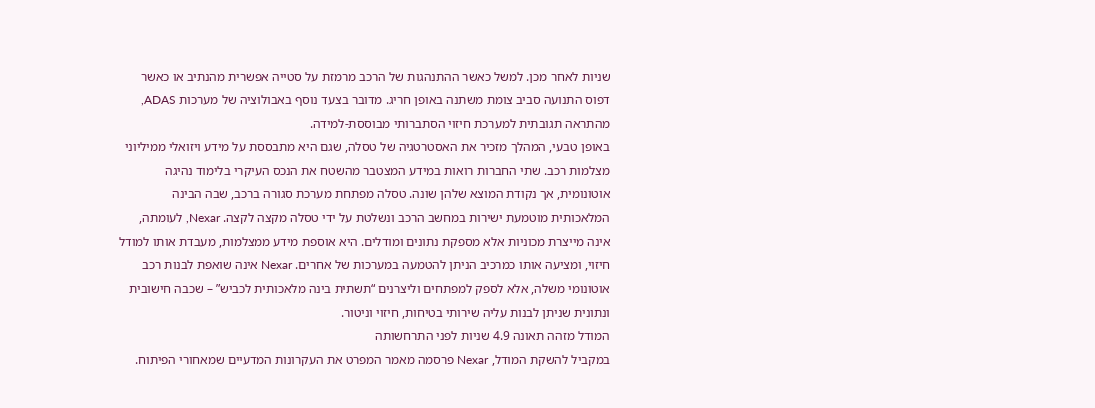שניות לאחר מכן. למשל כאשר ההתנהגות של הרכב מרמזת על סטייה אפשרית מהנתיב או כאשר דפוס התנועה סביב צומת משתנה באופן חריג. מדובר בצעד נוסף באבולוציה של מערכות ADAS, מהתראה תגובתית למערכת חיזוי הסתברותי מבוססת-למידה.
באופן טבעי, המהלך מזכיר את האסטרטגיה של טסלה, שגם היא מתבססת על מידע ויזואלי ממיליוני מצלמות רכב. שתי החברות רואות במידע המצטבר מהשטח את הנכס העיקרי בלימוד נהיגה אוטונומית, אך נקודת המוצא שלהן שונה. טסלה מפתחת מערכת סגורה ברכב, שבה הבינה המלאכותית מוטמעת ישירות במחשב הרכב ונשלטת על ידי טסלה מקצה לקצה. Nexar, לעומתה, אינה מייצרת מכוניות אלא מספקת נתונים ומודלים. היא אוספת מידע ממצלמות, מעבדת אותו למודל חיזוי, ומציעה אותו כמרכיב הניתן להטמעה במערכות של אחרים. Nexar אינה שואפת לבנות רכב אוטונומי משלה, אלא לספק למפתחים וליצרנים “תשתית בינה מלאכותית לכביש” – שכבה חישובית ונתונית שניתן לבנות עליה שירותי בטיחות, חיזוי וניטור.
המודל מזהה תאונה 4.9 שניות לפני התרחשותה
במקביל להשקת המודל, Nexar פרסמה מאמר המפרט את העקרונות המדעיים שמאחורי הפיתוח.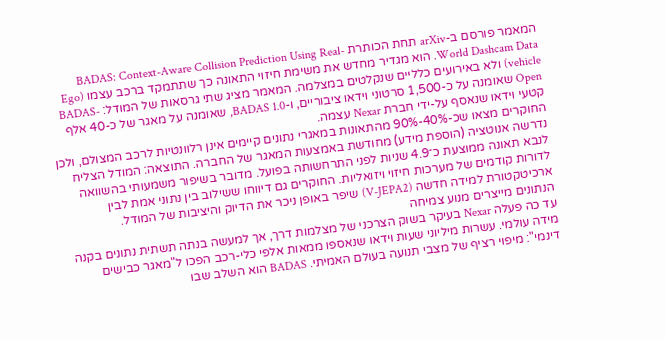המאמר פורסם ב-arXiv תחת הכותרת BADAS: Context-Aware Collision Prediction Using Real-World Dashcam Data. הוא מגדיר מחדש את משימת חיזוי התאונה כך שתתמקד ברכב עצמו (Ego vehicle) ולא באירועים כלליים שנקלטים במצלמה. המאמר מציג שתי גרסאות של המודל: BADAS-Open שאומנה על כ-1,500 סרטוני וידאו ציבוריים, ו-BADAS 1.0, שאומנה על מאגר של כ-40 אלף קטעי וידאו שנאסף על-ידי חברת Nexar עצמה.
החוקרים מצאו שכ-40%-90% מהתאונות במאגרי נתונים קיימים אינן רלוונטיות לרכב המצולם, ולכן נדרשה אנוטציה (הוספת מידע) מחודשת באמצעות המאגר של החברה. התוצאה: המודל הצליח לנבא תאונה ממוצעת כ־4.9 שניות לפני התרחשותה בפועל. מדובר בשיפור משמעותי בהשוואה לדורות קודמים של מערכות חיזוי ויזואליות. החוקרים גם דיווחו ששילוב בין נתוני אמת לבין ארכיטקטורת למידה חדשה (V-JEPA2) שיפר באופן ניכר את הדיוק והיציבות של המודל.
הנתונים מייצרים מנוע צמיחה
עד כה פעלה Nexar בעיקר בשוק הצרכני של מצלמות דרך, אך למעשה בנתה תשתית נתונים בקנה מידה עולמי. עשרות מיליוני שעות וידאו שנאספו ממאות אלפי כלי-רכב הפכו ל"מאגר כבישים דינמי": מיפוי רציף של מצבי תנועה בעולם האמיתי. BADAS הוא השלב שבו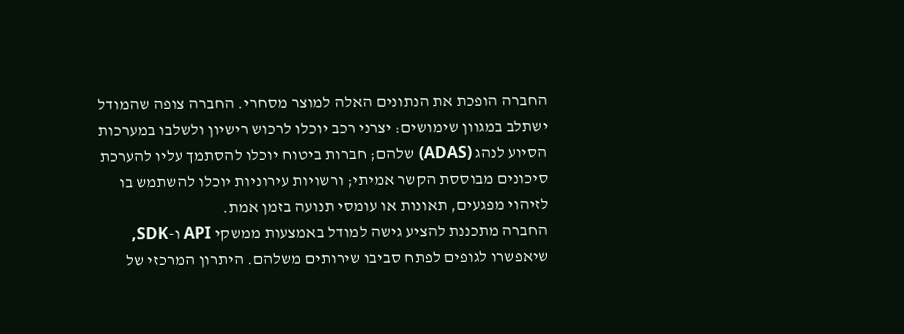החברה הופכת את הנתונים האלה למוצר מסחרי. החברה צופה שהמודל ישתלב במגוון שימושים: יצרני רכב יוכלו לרכוש רישיון ולשלבו במערכות הסיוע לנהג (ADAS) שלהם; חברות ביטוח יוכלו להסתמך עליו להערכת סיכונים מבוססת הקשר אמיתי; ורשויות עירוניות יוכלו להשתמש בו לזיהוי מפגעים, תאונות או עומסי תנועה בזמן אמת.
החברה מתכננת להציע גישה למודל באמצעות ממשקי API ו-SDK, שיאפשרו לגופים לפתח סביבו שירותים משלהם. היתרון המרכזי של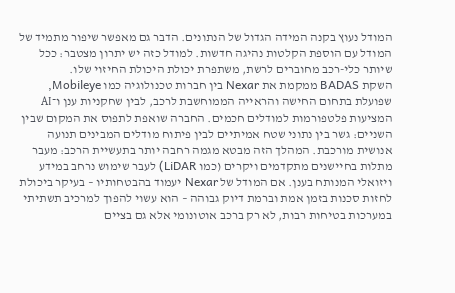המודל נעוץ בקנה המידה הגדול של הנתונים. הדבר גם מאפשר שיפור מתמיד של המודל עם הוספת הקלטות נהיגה חדשות. למודל כזה יש יתרון מצטבר: ככל שיותר כלי-רכב מחוברים לרשת, משתפרת יכולת היכולת החיזוי שלו.
השקת BADAS ממקמת את Nexar בין חברות טכנולוגיה כמו Mobileye, שפועלת בתחום החישה והראייה הממוחשבת לרכב, לבין שחקניות ענן ו־AI המציעות פלטפורמות למודלים חכמים. החברה שואפת לתפוס את המקום שבין השניים: גשר בין נתוני שטח אמיתיים לבין פיתוח מודלים המבינים תנועה אנושית מורכבת. המהלך הזה מבטא מגמה רחבה יותר בתעשיית הרכב: מעבר מתלות בחיישנים מתקדמים ויקרים (כמו LiDAR) לעבר שימוש נרחב במידע ויזואלי המנותח בענן. אם המודל של Nexar יעמוד בהבטחותיו – בעיקר ביכולת לחזות סכנות בזמן אמת וברמת דיוק גבוהה – הוא עשוי להפוך למרכיב תשתיתי במערכות בטיחות רבות, לא רק ברכב אוטונומי אלא גם בציים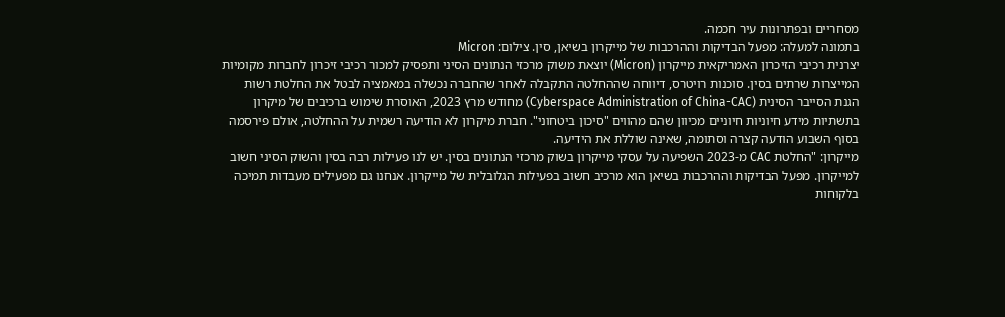מסחריים ובפתרונות עיר חכמה.
בתמונה למעלה: מפעל הבדיקות וההרכבות של מייקרון בשיאן, סין. צילום: Micron
יצרנית רכיבי הזיכרון האמריקאית מייקרון (Micron) יוצאת משוק מרכזי הנתונים הסיני ותפסיק למכור רכיבי זיכרון לחברות מקומיות המייצרות שרתים בסין. סוכנות רויטרס, דיווחה שההחלטה התקבלה לאחר שהחברה נכשלה במאמציה לבטל את החלטת רשות הגנת הסייבר הסינית (Cyberspace Administration of China-CAC) מחודש מרץ 2023, האוסרת שימוש ברכיבים של מיקרון בתשתיות מידע חיוניות חיוניים מכיוון שהם מהווים "סיכון ביטחוני". חברת מיקרון לא הודיעה רשמית על ההחלטה, אולם פירסמה בסוף השבוע הודעה קצרה וסתומה, שאינה שוללת את הידיעה.
מייקרון: "החלטת CAC מ-2023 השפיעה על עסקי מייקרון בשוק מרכזי הנתונים בסין. יש לנו פעילות רבה בסין והשוק הסיני חשוב למייקרון. מפעל הבדיקות וההרכבות בשיאן הוא מרכיב חשוב בפעילות הגלובלית של מייקרון. אנחנו גם מפעילים מעבדות תמיכה בלקוחות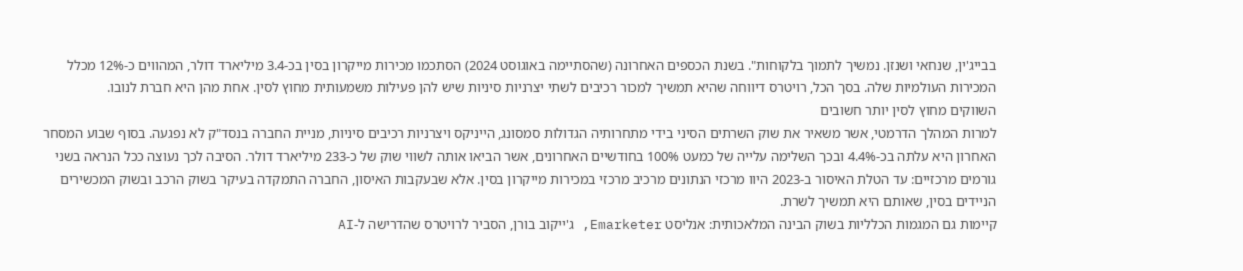בבייג'ין, שנחאי ושנזן. נמשיך לתמוך בלקוחות". בשנת הכספים האחרונה (שהסתיימה באוגוסט 2024) הסתכמו מכירות מייקרון בסין בכ-3.4 מיליארד דולר, המהווים כ-12% מכלל המכירות העולמיות שלה. בסך הכל, רויטרס דיווחה שהיא תמשיך למכור רכיבים לשתי יצרניות סיניות שיש להן פעילות משמעותית מחוץ לסין. אחת מהן היא חברת לנובו.
השווקים מחוץ לסין יותר חשובים
למרות המהלך הדרמטי, אשר משאיר את שוק השרתים הסיני בידי מתחרותיה הגדולות סמסונג, הייניקס ויצרניות רכיבים סיניות, מניית החברה בנסד"ק לא נפגעה. בסוף שבוע המסחר האחרון היא עלתה בכ-4.4% ובכך השלימה עלייה של כמעט 100% בחודשיים האחרונים, אשר הביאו אותה לשווי שוק של כ-233 מיליארד דולר. הסיבה לכך נעוצה ככל הנראה בשני גורמים מרכזיים: עד הטלת האיסור ב-2023 היוו מרכזי הנתונים מרכיב מרכזי במכירות מייקרון בסין. אלא שבעקבות האיסון, החברה התמקדה בעיקר בשוק הרכב ובשוק המכשירים הניידים בסין, שאותם היא תמשיך לשרת.
קיימות גם המגמות הכלליות בשוק הבינה המלאכותית: אנליסט Emarketer, ג'ייקוב בורן, הסביר לרויטרס שהדרישה ל-AI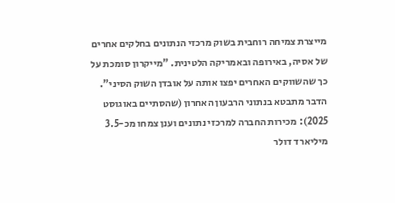מייצרת צמיחה רוחבית בשוק מרכזי הנתונים בחלקים אחרים של אסיה, באירופה ובאמריקה הלטינית. "מייקרון סומכת על כך שהשווקים האחרים יפצו אותה על אובדן השוק הסיני". הדבר מתבטא בנתוני הרבעון האחרון (שהסתיים באוגוסט 2025): מכירות החברה למרכזי נתונים וענן צמחו מכ-3.5 מיליארד דולר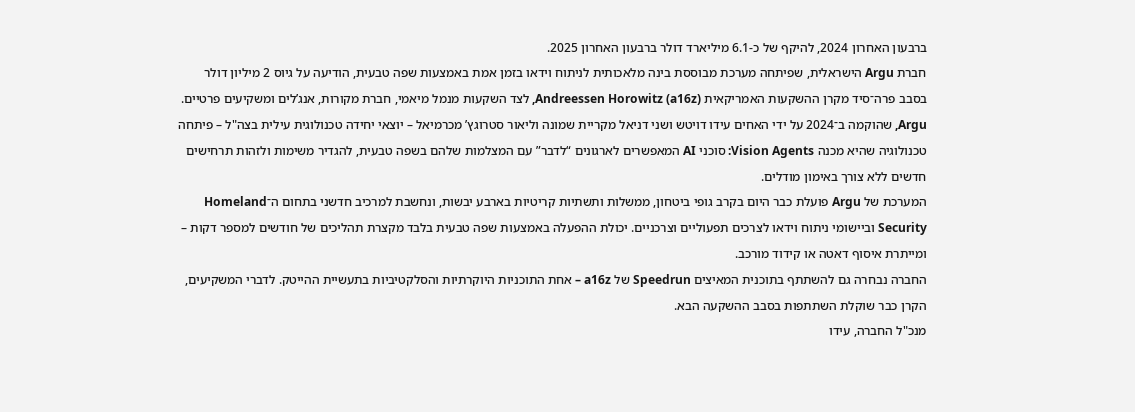ברבעון האחרון 2024, להיקף של כ-6.1 מיליארד דולר ברבעון האחרון 2025.
חברת Argu הישראלית, שפיתחה מערכת מבוססת בינה מלאכותית לניתוח וידאו בזמן אמת באמצעות שפה טבעית, הודיעה על גיוס 2 מיליון דולר בסבב פרה־סיד מקרן ההשקעות האמריקאית Andreessen Horowitz (a16z), לצד השקעות מנמל מיאמי, חברת מקורות, אנג’לים ומשקיעים פרטיים.
Argu, שהוקמה ב־2024 על ידי האחים עידו דויטש ושני דניאל מקריית שמונה וליאור סטרוגץ’ מכרמיאל – יוצאי יחידה טכנולוגית עילית בצה"ל – פיתחה טכנולוגיה שהיא מכנה Vision Agents: סוכני AI המאפשרים לארגונים “לדבר” עם המצלמות שלהם בשפה טבעית, להגדיר משימות ולזהות תרחישים חדשים ללא צורך באימון מודלים.
המערכת של Argu פועלת כבר היום בקרב גופי ביטחון, ממשלות ותשתיות קריטיות בארבע יבשות, ונחשבת למרכיב חדשני בתחום ה־Homeland Security וביישומי ניתוח וידאו לצרכים תפעוליים וצרכניים. יכולת ההפעלה באמצעות שפה טבעית בלבד מקצרת תהליכים של חודשים למספר דקות – ומייתרת איסוף דאטה או קידוד מורכב.
החברה נבחרה גם להשתתף בתוכנית המאיצים Speedrun של a16z – אחת התוכניות היוקרתיות והסלקטיביות בתעשיית ההייטק. לדברי המשקיעים, הקרן כבר שוקלת השתתפות בסבב ההשקעה הבא.
מנכ"ל החברה, עידו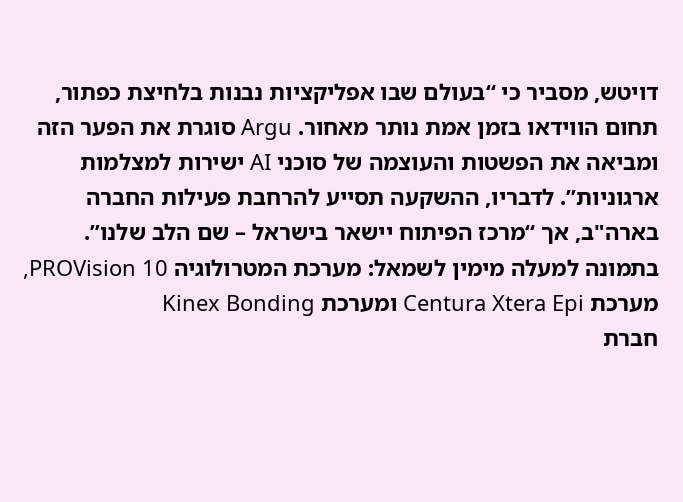דויטש, מסביר כי “בעולם שבו אפליקציות נבנות בלחיצת כפתור, תחום הווידאו בזמן אמת נותר מאחור. Argu סוגרת את הפער הזה ומביאה את הפשטות והעוצמה של סוכני AI ישירות למצלמות ארגוניות”. לדבריו, ההשקעה תסייע להרחבת פעילות החברה בארה"ב, אך “מרכז הפיתוח יישאר בישראל – שם הלב שלנו”.
בתמונה למעלה מימין לשמאל: מערכת המטרולוגיה PROVision 10, מערכת Centura Xtera Epi ומערכת Kinex Bonding
חברת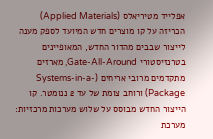אפלייד מטיריאלס (Applied Materials) הכריזה על קו מוצרים חדש המיועד לספק מענה לייצור שבבים מהדור החדש, המאופיינים בטרנזיסטורי Gate-All-Around, מארזים מתקדמים מרובי אריחים (Systems-in-a-Package) ורוחב צומת של עד 2 ננומטר. קו הייצור החדש מבוסס על שלוש מערכות מרכזיות: מערכת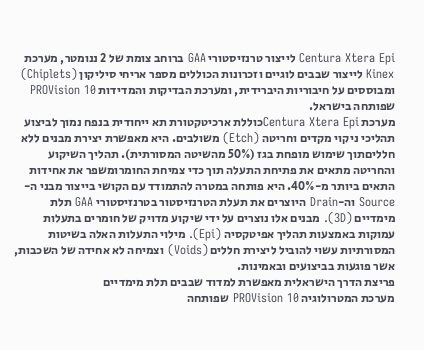Centura Xtera Epi לייצור טרנזיסטורי GAA ברוחב צומת של 2 ננומטר, מערכת Kinex לייצור שבבים לוגיים וזכרונות הכוללים מספר אריחי סיליקון (Chiplets) ומבוססים על חיבוריות היברידית, ומערכת הבדיקות והמדידות PROVision 10 שפותחה בישראל.
מערכת Centura Xtera Epiכוללת ארכיטקטורת תא ייחודית בנפח נמוך לביצוע תהליכי ניקוי מקדים וחריטה (Etch) משולבים. היא מאפשרת יצירת מבנים ללא חלליםתוך שימוש מופחת בגז (50% מהשיטה המסורתית). תהליך השיקוע והחריטה מתאים את פתיחת התעלה תוך כדי צמיחת החומרומשפר את אחידות התאים ביותר מ-40%. היא פותחה במטרה להתמודד עם הקושי בייצור מבני ה-Source וה-Drain היוצרים את תעלת הטרנזיסטור בטרנזיסטורי GAA תלת מימדיים (3D). מבנים אלו נוצרים על ידי שיקוע מדויק של חומרים בתעלות עמוקות באמצעות תהליך אפיטקסיה (Epi). מילוי התעלות האלה בשיטות המסורתיות עשוי להוביל ליצירת חללים (Voids) וצמיחה לא אחידה של השכבות, אשר פוגעות בביצועים ובאמינות.
פריצת הדרך הישראלית מאפשרת למדוד שבבים תלת מימדיים
מערכת המטרולוגיה PROVision 10 שפותחה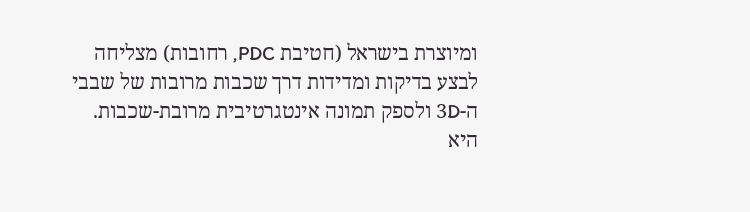ומיוצרת בישראל (חטיבת PDC, רחובות) מצליחה לבצע בדיקות ומדידות דרך שכבות מרובות של שבבי ה-3D ולספק תמונה אינטגרטיבית מרובת-שכבות. היא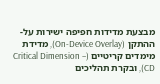מבצעת מדידות חפיפה ישירות על-ההתקן (On-Device Overlay), מדידת מימדים קריטיים (Critical Dimension – CD), ובקרת תהליכים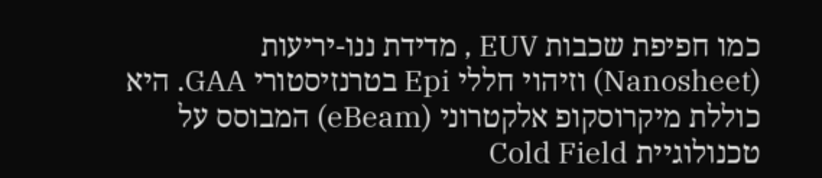כמו חפיפת שכבות EUV , מדידת ננו-יריעות (Nanosheet) וזיהוי חללי Epi בטרנזיסטורי GAA. היא כוללת מיקרוסקופ אלקטרוני (eBeam) המבוסס על טכנולוגיית Cold Field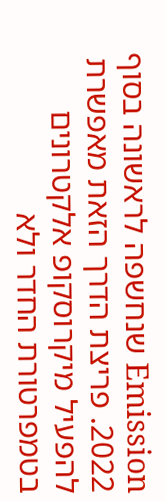Emission שנחשפה לראשונה בסוף 2022. פריצת הדרך הזאת מאפשרת להפעיל מיקרוסקופ אלקטרונים בטמפרטורת החדר ולא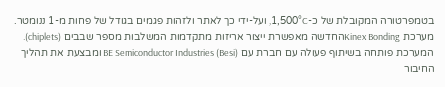בטמפרטורה המקובלת של כ-1,500°C, ועל-ידי כך לאתר ולזהות פגמים בגודל של פחות מ-1 ננומטר.
מערכת Kinex Bondingהחדשה מאפשרת ייצור אריזות מתקדמות המשלבות מספר שבבים (chiplets). המערכת פותחה בשיתוף פעולה עם חברת עם BE Semiconductor Industries (Besi) ומבצעת את תהליך החיבור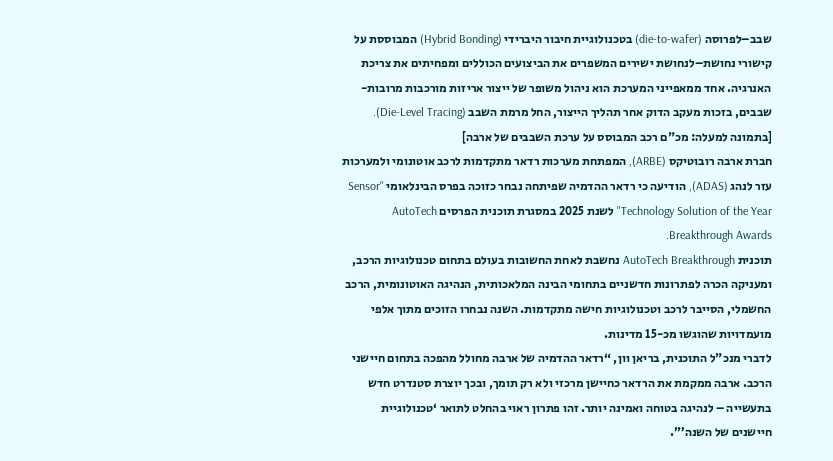שבב–לפרוסה (die-to-wafer) בטכנולוגיית חיבור היברידי (Hybrid Bonding) המבוססת על קישורי נחושת–לנחושת ישירים המשפרים את הביצועים הכוללים ומפחיתים את צריכת האנרגיה. אחד ממאפייני המערכת הוא ניהול משופר של ייצור אריזות מורכבות מרובות-שבבים, בזכות מעקב הדוק אחר תהליך הייצור, החל מרמת השבב (Die-Level Tracing).
[בתמונה למעלה: מכ"ם רכב המבוסס על ערכת השבבים של ארבה]
חברת ארבה רובוטיקס (ARBE), המפתחת מערכות רדאר מתקדמות לרכב אוטונומי ולמערכות עזר לנהג (ADAS), הודיעה כי רדאר ההדמיה שפיתחה נבחר כזוכה בפרס הבינלאומי "Sensor Technology Solution of the Year" לשנת 2025 במסגרת תוכנית הפרסים AutoTech Breakthrough Awards.
תוכנית AutoTech Breakthrough נחשבת לאחת החשובות בעולם בתחום טכנולוגיות הרכב, ומעניקה הכרה לפתרונות חדשניים בתחומי הבינה המלאכותית, הנהיגה האוטונומית, הרכב החשמלי, הסייבר לרכב וטכנולוגיות חישה מתקדמות. השנה נבחרו הזוכים מתוך אלפי מועמדויות שהוגשו מכ-15 מדינות.
לדברי מנכ"ל התוכנית, בריאן וון, “רדאר ההדמיה של ארבה מחולל מהפכה בתחום חיישני הרכב. ארבה ממקמת את הרדאר כחיישן מרכזי ולא רק תומך, ובכך יוצרת סטנדרט חדש בתעשייה – לנהיגה בטוחה ואמינה יותר. זהו פתרון ראוי בהחלט לתואר ‘טכנולוגיית חיישנים של השנה’”.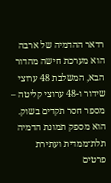רדאר ההדמיה של ארבה הוא מערכת חישה מהדור הבא, המשלבת 48 ערוצי שידור ו-48 ערוצי קליטה – מספר חסר תקדים בשוק. הוא מספק תמונת הדמיה תלת־ממדית ועתירת פרטים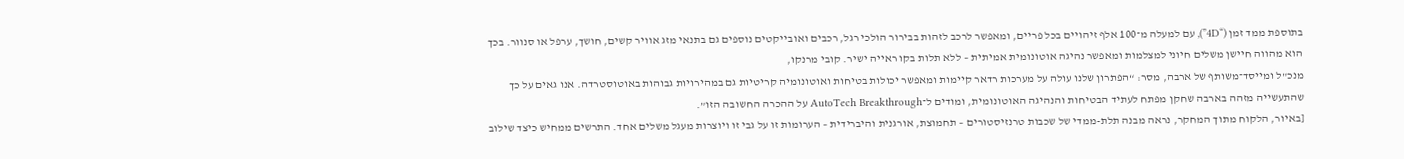בתוספת ממד זמן (“4D”), עם למעלה מ־100 אלף זיהויים בכל פריים, ומאפשר לרכב לזהות בבירור הולכי רגל, רכבים ואובייקטים נוספים גם בתנאי מזג אוויר קשים, חושך, ערפל או סנוור. בכך הוא מהווה חיישן משלים חיוני למצלמות ומאפשר נהיגה אוטונומית אמיתית – ללא תלות בקו ראייה ישיר. קובי מרנקו,
מנכ"ל ומייסד־משותף של ארבה, מסר: “הפתרון שלנו עולה על מערכות רדאר קיימות ומאפשר יכולות בטיחות ואוטונומיה קריטיות גם במהירויות גבוהות באוטוסטרדה. אנו גאים על כך שהתעשייה מזהה בארבה שחקן מפתח לעתיד הבטיחות והנהיגה האוטונומית, ומודים ל־AutoTech Breakthrough על ההכרה החשובה הזו”.
[באיור, הלקוח מתוך המחקר, נראה מבנה תלת-ממדי של שכבות טרנזיסטורים – תחמוצת, אורגנית והיברידית – הערומות זו על גבי זו ויוצרות מעגל משלים אחד. התרשים ממחיש כיצד שילוב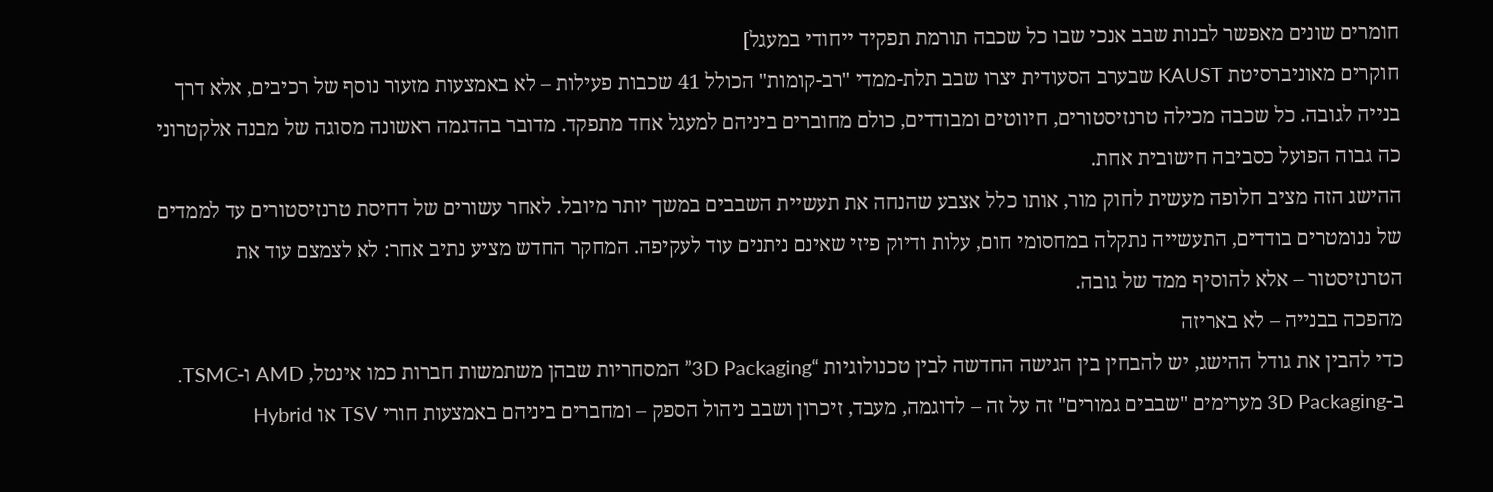חומרים שונים מאפשר לבנות שבב אנכי שבו כל שכבה תורמת תפקיד ייחודי במעגל]
חוקרים מאוניברסיטת KAUST שבערב הסעודית יצרו שבב תלת-ממדי "רב-קומות" הכולל 41 שכבות פעילות – לא באמצעות מזעור נוסף של רכיבים, אלא דרך בנייה לגובה. כל שכבה מכילה טרנזיסטורים, חיווטים ומבודדים, כולם מחוברים ביניהם למעגל אחד מתפקד. מדובר בהדגמה ראשונה מסוגה של מבנה אלקטרוני כה גבוה הפועל כסביבה חישובית אחת.
ההישג הזה מציב חלופה מעשית לחוק מור, אותו כלל אצבע שהנחה את תעשיית השבבים במשך יותר מיובל. לאחר עשורים של דחיסת טרנזיסטורים עד לממדים של ננומטרים בודדים, התעשייה נתקלה במחסומי חום, עלות ודיוק פיזי שאינם ניתנים עוד לעקיפה. המחקר החדש מציע נתיב אחר: לא לצמצם עוד את הטרנזיסטור – אלא להוסיף ממד של גובה.
מהפכה בבנייה – לא באריזה
כדי להבין את גודל ההישג, יש להבחין בין הגישה החדשה לבין טכנולוגיות “3D Packaging” המסחריות שבהן משתמשות חברות כמו אינטל, AMD ו-TSMC. ב-3D Packaging מערימים "שבבים גמורים" זה על זה – לדוגמה, מעבד, זיכרון ושבב ניהול הספק – ומחברים ביניהם באמצעות חורי TSV או Hybrid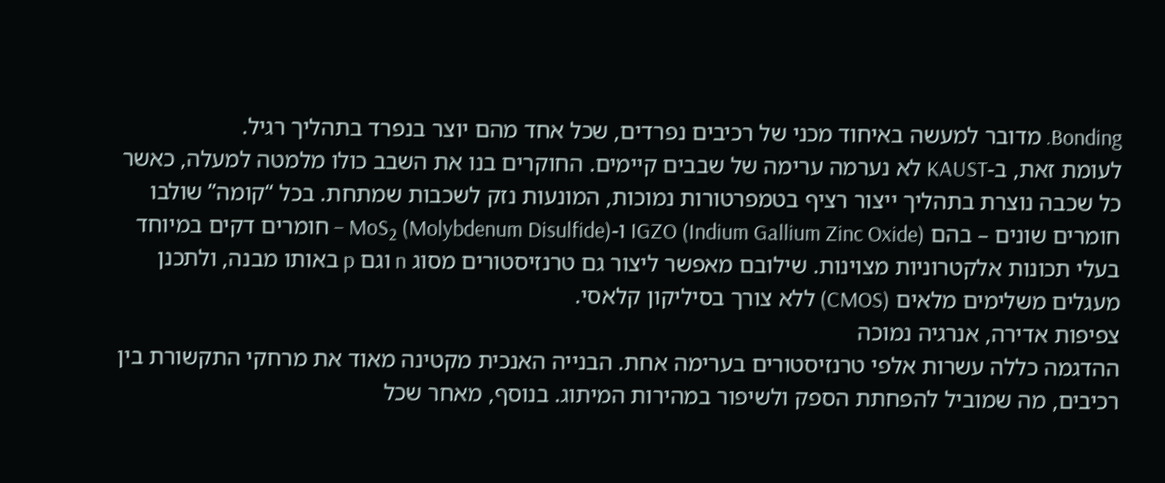Bonding. מדובר למעשה באיחוד מכני של רכיבים נפרדים, שכל אחד מהם יוצר בנפרד בתהליך רגיל.
לעומת זאת, ב-KAUST לא נערמה ערימה של שבבים קיימים. החוקרים בנו את השבב כולו מלמטה למעלה, כאשר כל שכבה נוצרת בתהליך ייצור רציף בטמפרטורות נמוכות, המונעות נזק לשכבות שמתחת. בכל “קומה” שולבו חומרים שונים – בהם IGZO (Indium Gallium Zinc Oxide) ו-MoS₂ (Molybdenum Disulfide) – חומרים דקים במיוחד בעלי תכונות אלקטרוניות מצוינות. שילובם מאפשר ליצור גם טרנזיסטורים מסוג n וגם p באותו מבנה, ולתכנן מעגלים משלימים מלאים (CMOS) ללא צורך בסיליקון קלאסי.
צפיפות אדירה, אנרגיה נמוכה
ההדגמה כללה עשרות אלפי טרנזיסטורים בערימה אחת. הבנייה האנכית מקטינה מאוד את מרחקי התקשורת בין רכיבים, מה שמוביל להפחתת הספק ולשיפור במהירות המיתוג. בנוסף, מאחר שכל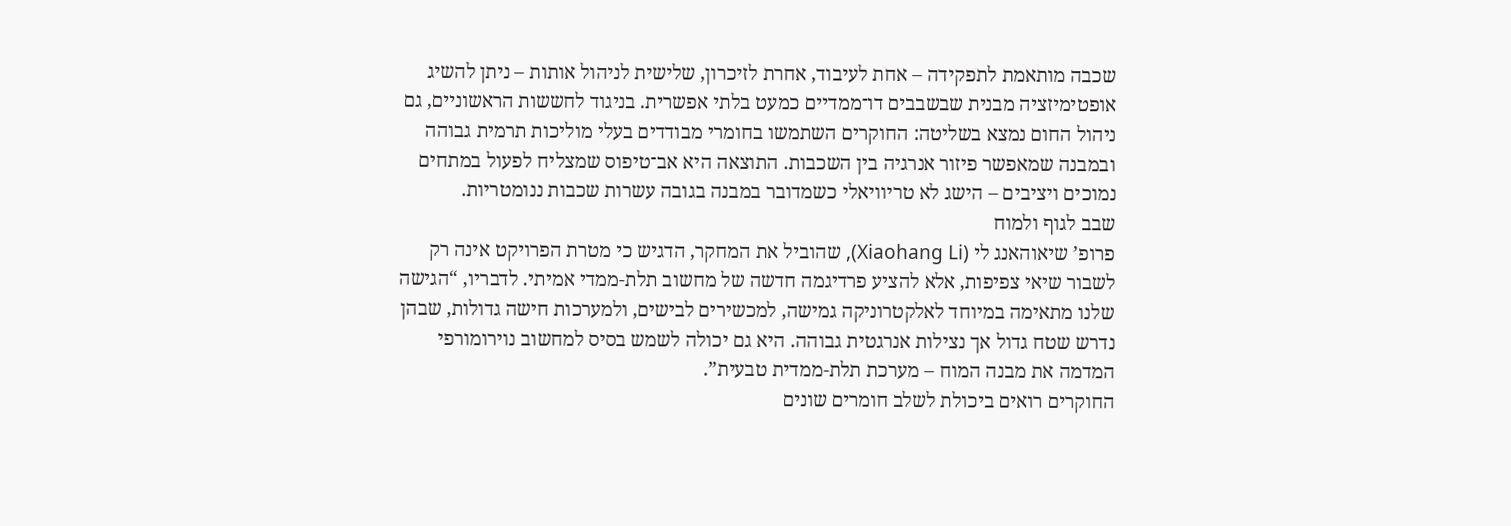שכבה מותאמת לתפקידה – אחת לעיבוד, אחרת לזיכרון, שלישית לניהול אותות – ניתן להשיג אופטימיזציה מבנית שבשבבים דו־ממדיים כמעט בלתי אפשרית. בניגוד לחששות הראשוניים, גם ניהול החום נמצא בשליטה: החוקרים השתמשו בחומרי מבודדים בעלי מוליכות תרמית גבוהה ובמבנה שמאפשר פיזור אנרגיה בין השכבות. התוצאה היא אב־טיפוס שמצליח לפעול במתחים נמוכים ויציבים – הישג לא טריוויאלי כשמדובר במבנה בגובה עשרות שכבות ננומטריות.
שבב לגוף ולמוח
פרופ’ שיאוהאנג לי (Xiaohang Li), שהוביל את המחקר, הדגיש כי מטרת הפרויקט אינה רק לשבור שיאי צפיפות, אלא להציע פרדיגמה חדשה של מחשוב תלת-ממדי אמיתי. לדבריו, “הגישה שלנו מתאימה במיוחד לאלקטרוניקה גמישה, למכשירים לבישים, ולמערכות חישה גדולות, שבהן נדרש שטח גדול אך נצילות אנרגטית גבוהה. היא גם יכולה לשמש בסיס למחשוב נוירומורפי המדמה את מבנה המוח – מערכת תלת-ממדית טבעית”.
החוקרים רואים ביכולת לשלב חומרים שונים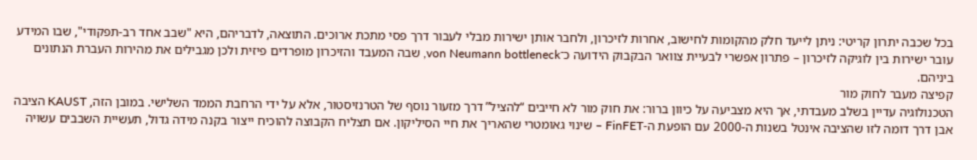בכל שכבה יתרון קריטי: ניתן לייעד חלק מהקומות לחישוב, אחרות לזיכרון, ולחבר אותן ישירות מבלי לעבור דרך פסי מתכת ארוכים. התוצאה, לדבריהם, היא "שבב אחד רב-תפקודי", שבו המידע עובר ישירות בין לוגיקה לזיכרון – פתרון אפשרי לבעיית צוואר הבקבוק הידועה כ־von Neumann bottleneck, שבה המעבד והזיכרון מופרדים פיזית ולכן מגבילים את מהירות העברת הנתונים ביניהם.
קפיצה מעבר לחוק מור
הטכנולוגיה עדיין בשלב מעבדתי, אך היא מצביעה על כיוון ברור: את חוק מור לא חייבים “להציל” דרך מזעור נוסף של הטרנזיסטור, אלא על ידי הרחבת הממד השלישי. במובן הזה, KAUST הציבה אבן דרך דומה לזו שהציבה אינטל בשנות ה-2000 עם הופעת ה-FinFET – שינוי גאומטרי שהאריך את חיי הסיליקון. אם תצליח הקבוצה להוכיח ייצור בקנה מידה גדול, תעשיית השבבים עשויה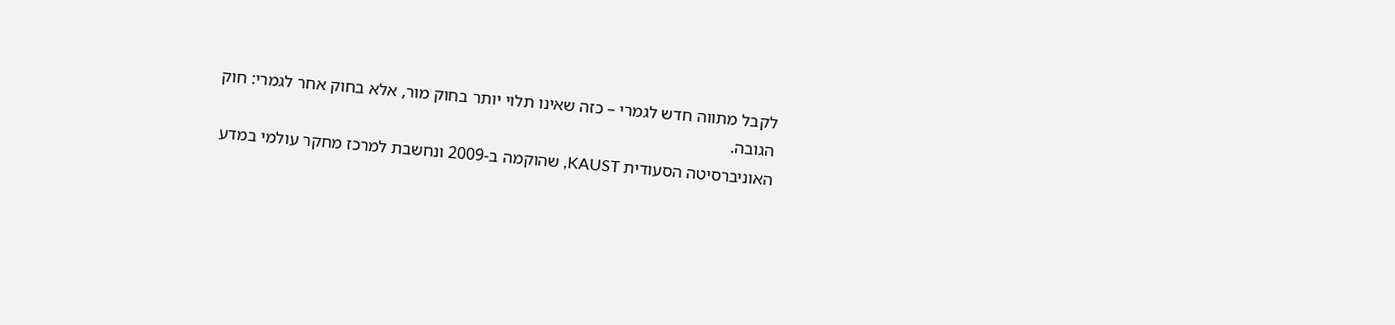לקבל מתווה חדש לגמרי – כזה שאינו תלוי יותר בחוק מור, אלא בחוק אחר לגמרי: חוק הגובה.
האוניברסיטה הסעודית KAUST, שהוקמה ב-2009 ונחשבת למרכז מחקר עולמי במדע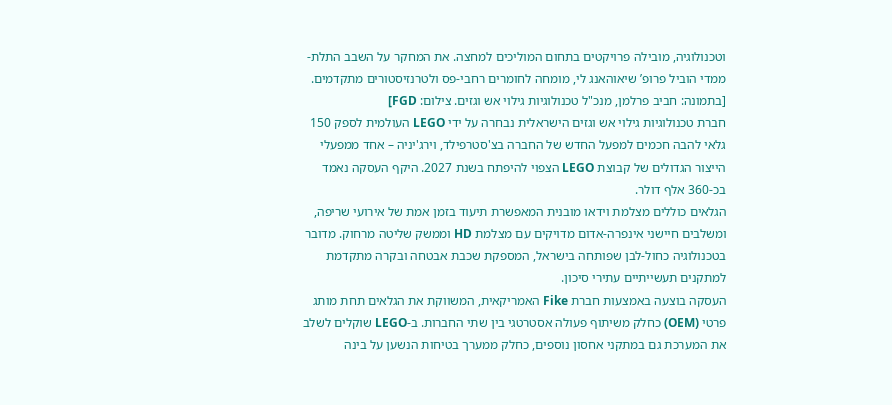וטכנולוגיה, מובילה פרויקטים בתחום המוליכים למחצה. את המחקר על השבב התלת-ממדי הוביל פרופ’ שיאוהאנג לי, מומחה לחומרים רחבי-פס ולטרנזיסטורים מתקדמים.
[בתמונה: חביב פרלמן, מנכ"ל טכנולוגיות גילוי אש וגזים. צילום: FGD]
חברת טכנולוגיות גילוי אש וגזים הישראלית נבחרה על ידי LEGO העולמית לספק 150 גלאי להבה חכמים למפעל החדש של החברה בצ'סטרפילד, וירג'יניה – אחד ממפעלי הייצור הגדולים של קבוצת LEGO הצפוי להיפתח בשנת 2027. היקף העסקה נאמד בכ-360 אלף דולר.
הגלאים כוללים מצלמת וידאו מובנית המאפשרת תיעוד בזמן אמת של אירועי שריפה, ומשלבים חיישני אינפרה-אדום מדויקים עם מצלמת HD וממשק שליטה מרחוק. מדובר בטכנולוגיה כחול-לבן שפותחה בישראל, המספקת שכבת אבטחה ובקרה מתקדמת למתקנים תעשייתיים עתירי סיכון.
העסקה בוצעה באמצעות חברת Fike האמריקאית, המשווקת את הגלאים תחת מותג פרטי (OEM) כחלק משיתוף פעולה אסטרטגי בין שתי החברות. ב-LEGO שוקלים לשלב את המערכת גם במתקני אחסון נוספים, כחלק ממערך בטיחות הנשען על בינה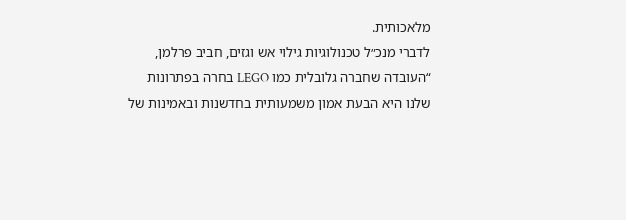מלאכותית.
לדברי מנכ״ל טכנולוגיות גילוי אש וגזים, חביב פרלמן, “העובדה שחברה גלובלית כמו LEGO בחרה בפתרונות שלנו היא הבעת אמון משמעותית בחדשנות ובאמינות של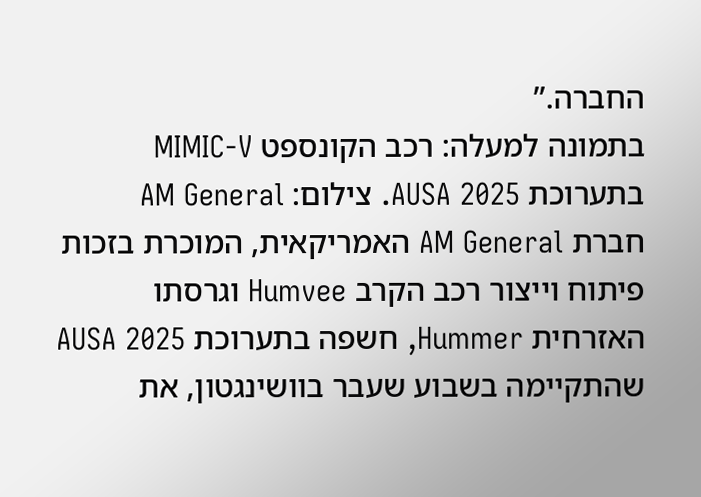החברה.”
בתמונה למעלה: רכב הקונספט MIMIC-V בתערוכת AUSA 2025. צילום: AM General
חברת AM General האמריקאית, המוכרת בזכות פיתוח וייצור רכב הקרב Humvee וגרסתו האזרחית Hummer, חשפה בתערוכת AUSA 2025 שהתקיימה בשבוע שעבר בוושינגטון, את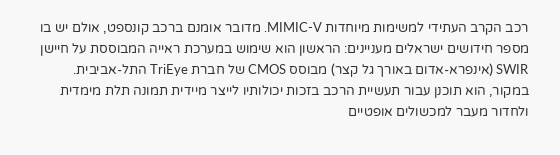רכב הקרב העתידי למשימות מיוחדות MIMIC-V. מדובר אומנם ברכב קונספט, אולם יש בו מספר חידושים ישראלים מעניינים: הראשון הוא שימוש במערכת ראייה המבוססת על חיישן SWIR (אינפרא-אדום באורך גל קצר) מבוסס CMOS של חברת TriEye התל-אביבית.
במקור, הוא תוכנן עבור תעשיית הרכב בזכות יכולותיו לייצר מיידית תמונה תלת מימדית ולחדור מעבר למכשולים אופטיים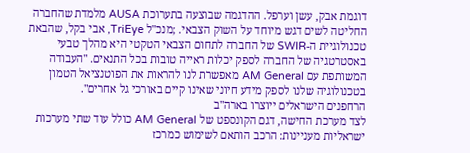דוגמת אבק, עשן וערפל. ההדגמה שבוצעה בתערוכת AUSA מלמדת שהחברה החליטה לשים דגש מיוחד על השוק הצבאי. ;מנכ"ל TriEye, אבי בקל, שהבאת טכנולוגיית ה-SWIR של החברה לתחום הצבאי הטקטי היא מהלך טבעי באסטרטגיה של החברה לספק יכלות ראייה טובות בכל התנאים. "העבודה המשותפת עם AM General מאפשרת לנו להראות את הפוטנציאל הטמון בטכנולוגיה שלנו לספק מידע חיוני שאינו קיים באורכי גל אחרים".
הרחפנים הישראלים ייוצרו בארה"ב
לצד מערכת החישה, דגם הקונספט של AM General כולל עוד שתי מערכות ישראליות מעניינות: הרכב הותאם לשימוש כמרכז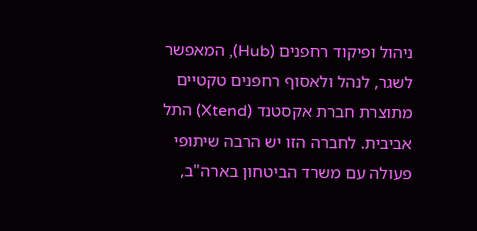ניהול ופיקוד רחפנים (Hub), המאפשר לשגר, לנהל ולאסוף רחפנים טקטיים מתוצרת חברת אקסטנד (Xtend) התל אביבית. לחברה הזו יש הרבה שיתופי פעולה עם משרד הביטחון בארה"ב,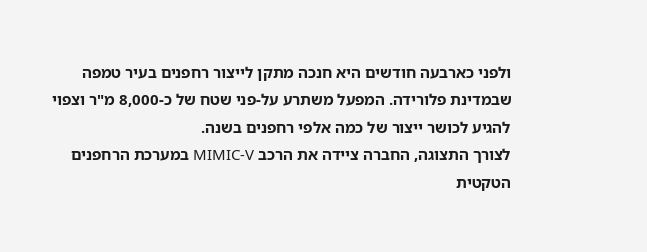ולפני כארבעה חודשים היא חנכה מתקן לייצור רחפנים בעיר טמפה שבמדינת פלורידה. המפעל משתרע על-פני שטח של כ-8,000 מ"ר וצפוי להגיע לכושר ייצור של כמה אלפי רחפנים בשנה.
לצורך התצוגה, החברה ציידה את הרכב MIMIC-V במערכת הרחפנים הטקטית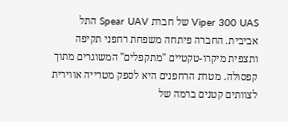Viper 300 UAS של חברת Spear UAV התל אביבית. החברה פיתחה משפחת רחפני תקיפה ותצפית מיקרו-טקטיים "מתקפלים" המשוגרים מתוך קפסולה. מטרת הרחפנים היא לספק מטרייה אווירית לצוותים קטנים ברמה של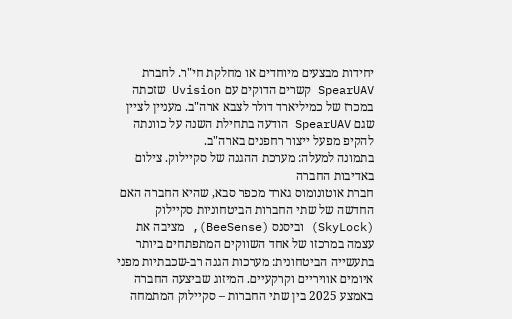יחידות מבצעים מיוחדים או מחלקת חי"ר. לחברת SpearUAV קשרים הדוקים עם Uvision שזכתה במכרז של כמיליארד דולר לצבא ארה"ב. מעניין לציין שגם SpearUAV הודעה בתחילת השנה על כוונתה להקיפ מפעל ייצור רחפנים בארה"ב.
בתמונה למעלה: מערכת ההגנה של סקיילוק. צילום באדיבות החברה
חברת אוטונומוס גארד מכפר סבא, שהיא החברה האם החדשה של שתי החברות הביטחוניות סקיילוק (SkyLock) וביסנס (BeeSense), מציבה את עצמה במרכזו של אחד השווקים המתפתחים ביותר בתעשייה הביטחונית: מערכות הגנה רב-שכבתיות מפני איומים אוויריים וקרקעיים. המיזוג שביצעה החברה באמצע 2025 בין שתי החברות – סקיילוק המתמחה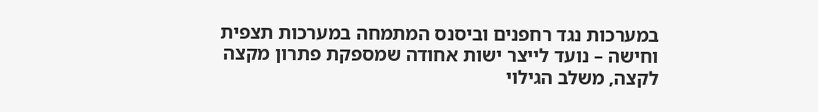במערכות נגד רחפנים וביסנס המתמחה במערכות תצפית וחישה – נועד לייצר ישות אחודה שמספקת פתרון מקצה לקצה, משלב הגילוי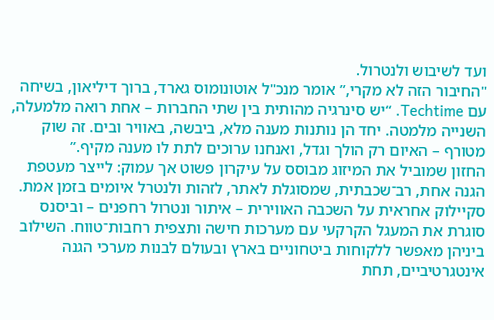ועד לשיבוש ולנטרול.
"החיבור הזה לא מקרי,” אומר מנכ"ל אוטונומוס גארד, ברוך דיליאון, בשיחה עם Techtime. “יש סינרגיה מהותית בין שתי החברות – אחת רואה מלמעלה, השנייה מלמטה. יחד הן נותנות מענה מלא, ביבשה, באוויר ובים. זה שוק מטורף – האיום רק הולך וגדל, ואנחנו ערוכים לתת לו מענה מקיף.”
החזון שמוביל את המיזוג מבוסס על עיקרון פשוט אך עמוק: לייצר מעטפת הגנה אחת, רב־שכבתית, שמסוגלת לאתר, לזהות ולנטרל איומים בזמן אמת. סקיילוק אחראית על השכבה האווירית – איתור ונטרול רחפנים – וביסנס סוגרת את המעגל הקרקעי עם מערכות חישה ותצפית רחבות־טווח. השילוב ביניהן מאפשר ללקוחות ביטחוניים בארץ ובעולם לבנות מערכי הגנה אינטגרטיביים, תחת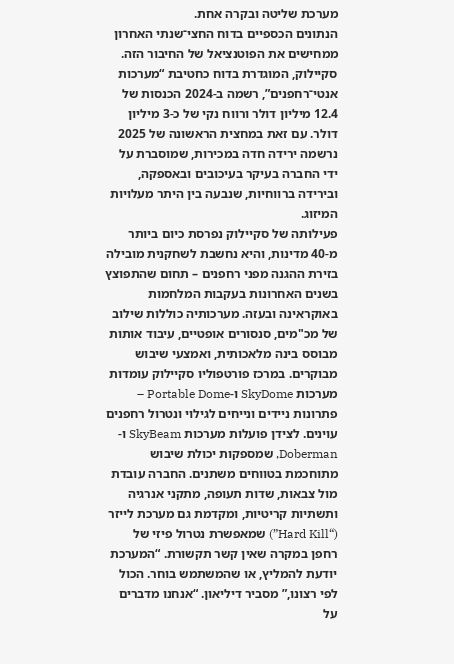מערכת שליטה ובקרה אחת.
הנתונים הכספיים בדוח החצי־שנתי האחרון ממחישים את הפוטנציאל של החיבור הזה. סקיילוק, המוגדרת בדוח כחטיבת “מערכות אנטי־רחפנים”, רשמה ב-2024 הכנסות של 12.4 מיליון דולר ורווח נקי של כ-3 מיליון דולר. עם זאת במחצית הראשונה של 2025 נרשמה ירידה חדה במכירות, שמוסברת על ידי החברה בעיקר בעיכובים ובאספקה, ובירידה ברווחיות, שנבעה בין היתר מעלויות המיזוג.
פעילותה של סקיילוק נפרסת כיום ביותר מ-40 מדינות, והיא נחשבת לשחקנית מובילה בזירת ההגנה מפני רחפנים – תחום שהתפוצץ בשנים האחרונות בעקבות המלחמות באוקראינה ובעזה. מערכותיה כוללות שילוב של מכ"מים, סנסורים אופטיים, עיבוד אותות מבוסס בינה מלאכותית, ואמצעי שיבוש מבוקרים. במרכז פורטפוליו סקיילוק עומדות מערכות SkyDome ו-Portable Dome – פתרונות ניידים ונייחים לגילוי ונטרול רחפנים עוינים. לצידן פועלות מערכות SkyBeam ו-Doberman, שמספקות יכולת שיבוש מתוחכמת בטווחים משתנים. החברה עובדת מול צבאות, שדות תעופה, מתקני אנרגיה ותשתיות קריטיות, ומקדמת גם מערכת לייזר (“Hard Kill”) שמאפשרת נטרול פיזי של רחפן במקרה שאין קשר תקשורת. “המערכת יודעת להמליץ, או שהמשתמש בוחר. הכול לפי רצונו,” מסביר דיליאון. “אנחנו מדברים על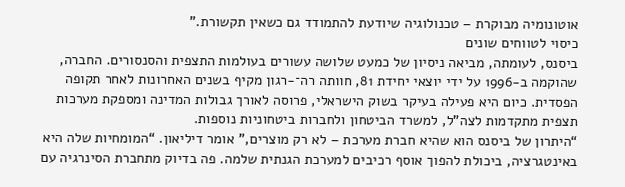אוטונומיה מבוקרת – טכנולוגיה שיודעת להתמודד גם כשאין תקשורת.”
כיסוי לטווחים שונים
ביסנס, לעומתה, מביאה ניסיון של כמעט שלושה עשורים בעולמות התצפית והסנסורים. החברה, שהוקמה ב-1996 על ידי יוצאי יחידת 81, חוותה רה־-רגון מקיף בשנים האחרונות לאחר תקופה הפסדית. כיום היא פעילה בעיקר בשוק הישראלי, פרוסה לאורך גבולות המדינה ומספקת מערכות תצפית מתקדמות לצה"ל, למשרד הביטחון ולחברות ביטחוניות נוספות.
“היתרון של ביסנס הוא שהיא חברת מערכת – לא רק מוצרים,” אומר דיליאון. “המומחיות שלה היא באינטגרציה, ביכולת להפוך אוסף רכיבים למערכת הגנתית שלמה. פה בדיוק מתחברת הסינרגיה עם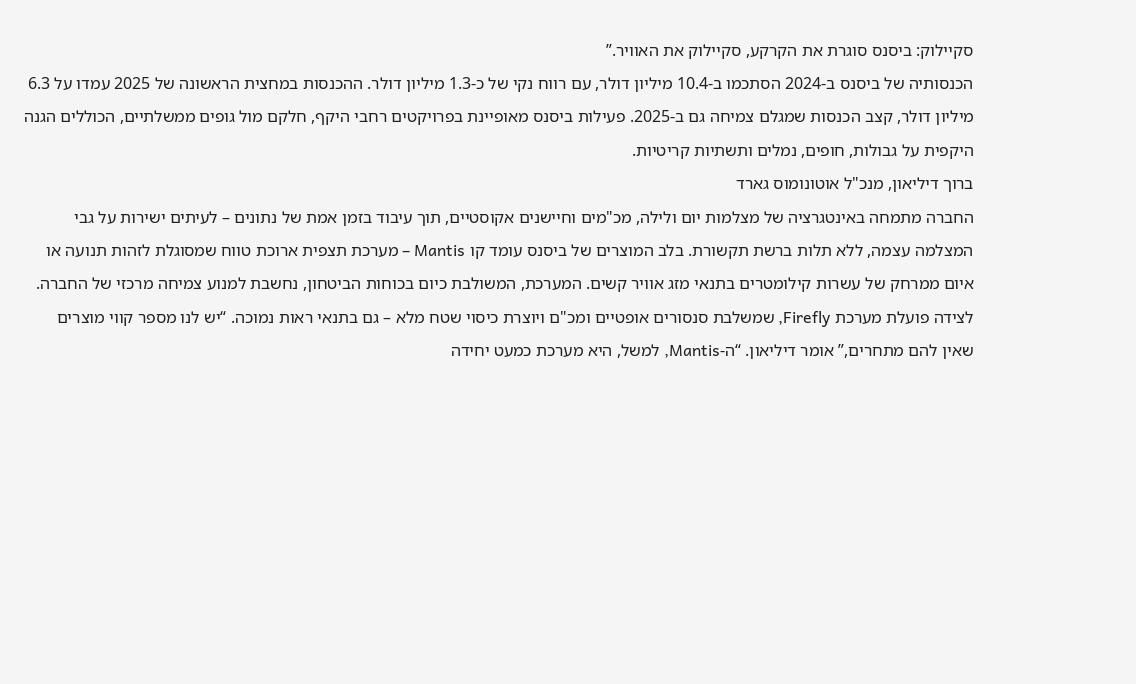סקיילוק: ביסנס סוגרת את הקרקע, סקיילוק את האוויר.”
הכנסותיה של ביסנס ב-2024 הסתכמו ב-10.4 מיליון דולר, עם רווח נקי של כ-1.3 מיליון דולר. ההכנסות במחצית הראשונה של 2025 עמדו על 6.3 מיליון דולר, קצב הכנסות שמגלם צמיחה גם ב-2025. פעילות ביסנס מאופיינת בפרויקטים רחבי היקף, חלקם מול גופים ממשלתיים, הכוללים הגנה היקפית על גבולות, חופים, נמלים ותשתיות קריטיות.
ברוך דיליאון, מנכ"ל אוטונומוס גארד
החברה מתמחה באינטגרציה של מצלמות יום ולילה, מכ"מים וחיישנים אקוסטיים, תוך עיבוד בזמן אמת של נתונים – לעיתים ישירות על גבי המצלמה עצמה, ללא תלות ברשת תקשורת. בלב המוצרים של ביסנס עומד קו Mantis – מערכת תצפית ארוכת טווח שמסוגלת לזהות תנועה או איום ממרחק של עשרות קילומטרים בתנאי מזג אוויר קשים. המערכת, המשולבת כיום בכוחות הביטחון, נחשבת למנוע צמיחה מרכזי של החברה. לצידה פועלת מערכת Firefly, שמשלבת סנסורים אופטיים ומכ"ם ויוצרת כיסוי שטח מלא – גם בתנאי ראות נמוכה. “יש לנו מספר קווי מוצרים שאין להם מתחרים,” אומר דיליאון. “ה-Mantis, למשל, היא מערכת כמעט יחידה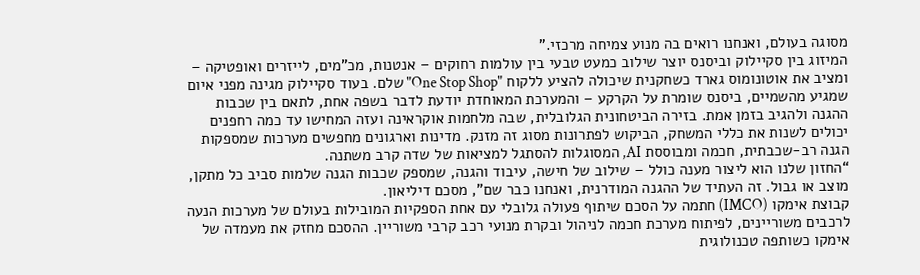מסוגה בעולם, ואנחנו רואים בה מנוע צמיחה מרכזי.”
המיזוג בין סקיילוק וביסנס יוצר שילוב כמעט טבעי בין עולמות רחוקים – אנטנות, מכ"מים, לייזרים ואופטיקה – ומציב את אוטונומוס גארד כשחקנית שיכולה להציע ללקוח "One Stop Shop" שלם. בעוד סקיילוק מגינה מפני איום שמגיע מהשמיים, ביסנס שומרת על הקרקע – והמערכת המאוחדת יודעת לדבר בשפה אחת, לתאם בין שכבות ההגנה ולהגיב בזמן אמת. בזירה הביטחונית הגלובלית, שבה מלחמות אוקראינה ועזה המחישו עד כמה רחפנים יכולים לשנות את כללי המשחק, הביקוש לפתרונות מסוג זה מזנק. מדינות וארגונים מחפשים מערכות שמספקות הגנה רב-שכבתית, חכמה ומבוססת AI, המסוגלות להסתגל למציאות של שדה קרב משתנה.
“החזון שלנו הוא ליצור מענה כולל – שילוב של חישה, עיבוד והגנה, שמספק שכבות הגנה שלמות סביב כל מתקן, מוצב או גבול. זה העתיד של ההגנה המודרנית, ואנחנו כבר שם”, מסכם דיליאון.
קבוצת אימקו (IMCO) חתמה על הסכם שיתוף פעולה גלובלי עם אחת הספקיות המובילות בעולם של מערכות הנעה לרכבים משוריינים, לפיתוח מערכת חכמה לניהול ובקרת מנועי רכב קרבי משוריין. ההסכם מחזק את מעמדה של אימקו כשותפה טכנולוגית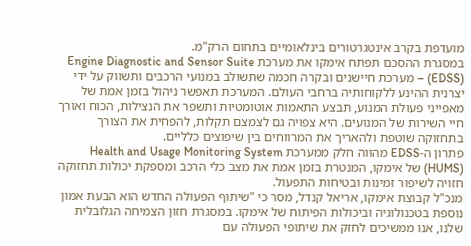מועדפת בקרב אינטגרטורים בינלאומיים בתחום הרק"מ.
במסגרת ההסכם תפתח אימקו את מערכת Engine Diagnostic and Sensor Suite (EDSS) – מערכת חיישנים ובקרה חכמה שתשולב במנועי הרכבים ותשווק על ידי יצרנית ההינע ללקוחותיה ברחבי העולם. המערכת תאפשר ניהול בזמן אמת של מאפייני פעולת המנוע, תבצע התאמות אוטומטיות ותשפר את הנצילות, הכוח ואורך חיי השירות של המנועים. היא צפויה גם לצמצם תקלות, להפחית את הצורך בתחזוקה שוטפת ולהאריך את המרווחים בין שיפוצים כלליים.
פתרון ה-EDSS מהווה חלק ממערכת Health and Usage Monitoring System (HUMS) של אימקו, המנטרת בזמן אמת את מצב כלי הרכב ומספקת יכולות תחזוקה חזויה לשיפור זמינות ובטיחות התפעול.
מנכ"ל קבוצת אימקו, אריאל קנדל, מסר כי "שיתוף הפעולה החדש הוא הבעת אמון נוספת בטכנולוגיה וביכולות הפיתוח של אימקו. במסגרת חזון הצמיחה הגלובלית שלנו, אנו ממשיכים לחזק את שיתופי הפעולה עם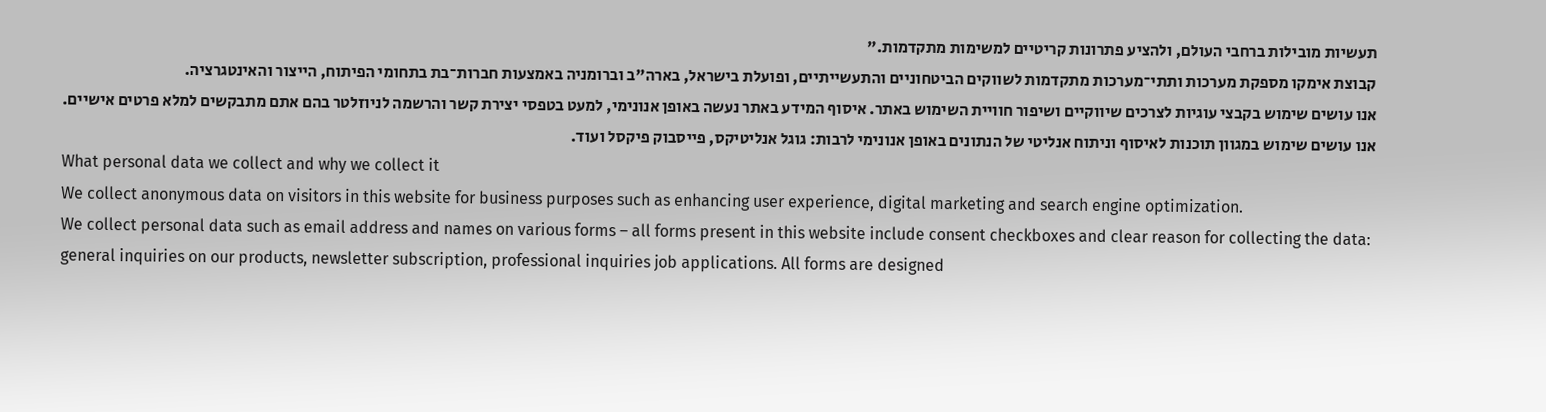תעשיות מובילות ברחבי העולם, ולהציע פתרונות קריטיים למשימות מתקדמות."
קבוצת אימקו מספקת מערכות ותתי־מערכות מתקדמות לשווקים הביטחוניים והתעשייתיים, ופועלת בישראל, בארה"ב וברומניה באמצעות חברות־בת בתחומי הפיתוח, הייצור והאינטגרציה.
אנו עושים שימוש בקבצי עוגיות לצרכים שיווקיים ושיפור חוויית השימוש באתר. איסוף המידע באתר נעשה באופן אנונימי, למעט בטפסי יצירת קשר והרשמה לניוזלטר בהם אתם מתבקשים למלא פרטים אישיים. אנו עושים שימוש במגוון תוכנות לאיסוף וניתוח אנליטי של הנתונים באופן אנונימי לרבות: גוגל אנליטיקס, פייסבוק פיקסל ועוד.
What personal data we collect and why we collect it
We collect anonymous data on visitors in this website for business purposes such as enhancing user experience, digital marketing and search engine optimization.
We collect personal data such as email address and names on various forms – all forms present in this website include consent checkboxes and clear reason for collecting the data: general inquiries on our products, newsletter subscription, professional inquiries job applications. All forms are designed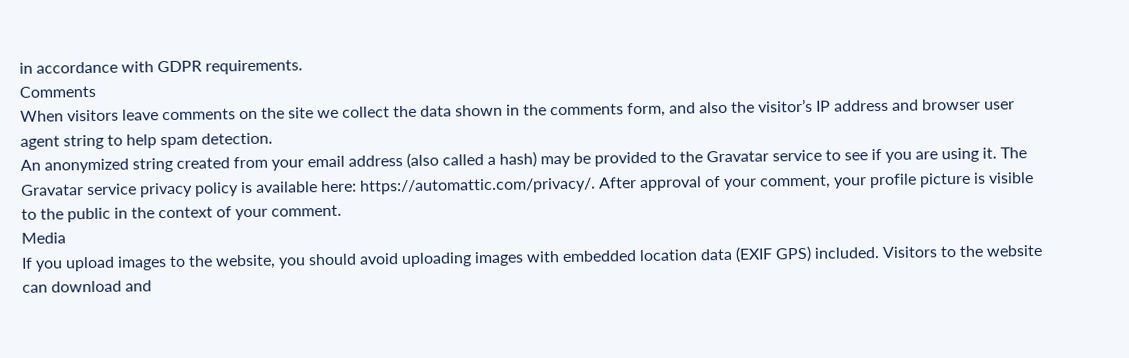in accordance with GDPR requirements.
Comments
When visitors leave comments on the site we collect the data shown in the comments form, and also the visitor’s IP address and browser user agent string to help spam detection.
An anonymized string created from your email address (also called a hash) may be provided to the Gravatar service to see if you are using it. The Gravatar service privacy policy is available here: https://automattic.com/privacy/. After approval of your comment, your profile picture is visible to the public in the context of your comment.
Media
If you upload images to the website, you should avoid uploading images with embedded location data (EXIF GPS) included. Visitors to the website can download and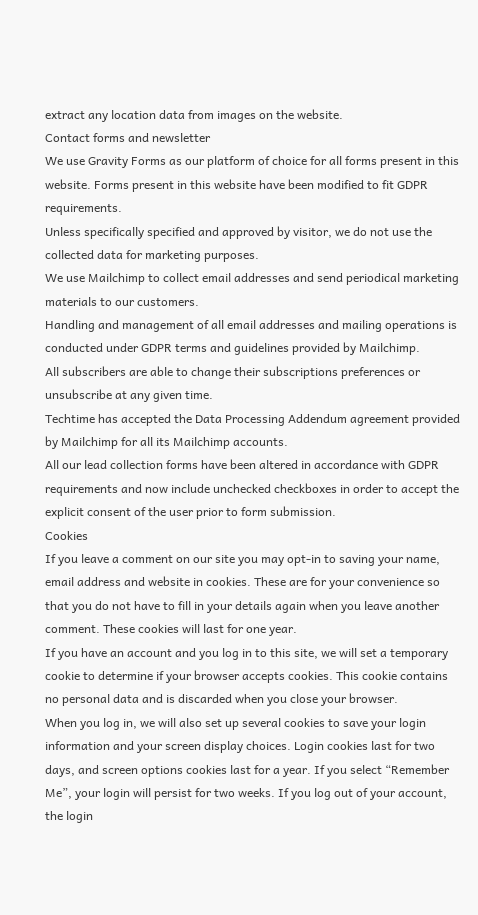extract any location data from images on the website.
Contact forms and newsletter
We use Gravity Forms as our platform of choice for all forms present in this website. Forms present in this website have been modified to fit GDPR requirements.
Unless specifically specified and approved by visitor, we do not use the collected data for marketing purposes.
We use Mailchimp to collect email addresses and send periodical marketing materials to our customers.
Handling and management of all email addresses and mailing operations is conducted under GDPR terms and guidelines provided by Mailchimp.
All subscribers are able to change their subscriptions preferences or unsubscribe at any given time.
Techtime has accepted the Data Processing Addendum agreement provided by Mailchimp for all its Mailchimp accounts.
All our lead collection forms have been altered in accordance with GDPR requirements and now include unchecked checkboxes in order to accept the explicit consent of the user prior to form submission.
Cookies
If you leave a comment on our site you may opt-in to saving your name, email address and website in cookies. These are for your convenience so that you do not have to fill in your details again when you leave another comment. These cookies will last for one year.
If you have an account and you log in to this site, we will set a temporary cookie to determine if your browser accepts cookies. This cookie contains no personal data and is discarded when you close your browser.
When you log in, we will also set up several cookies to save your login information and your screen display choices. Login cookies last for two days, and screen options cookies last for a year. If you select “Remember Me”, your login will persist for two weeks. If you log out of your account, the login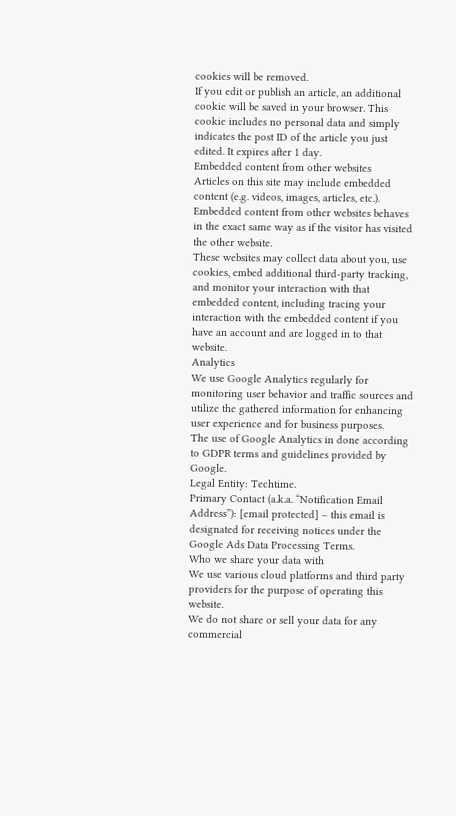cookies will be removed.
If you edit or publish an article, an additional cookie will be saved in your browser. This cookie includes no personal data and simply indicates the post ID of the article you just edited. It expires after 1 day.
Embedded content from other websites
Articles on this site may include embedded content (e.g. videos, images, articles, etc.). Embedded content from other websites behaves in the exact same way as if the visitor has visited the other website.
These websites may collect data about you, use cookies, embed additional third-party tracking, and monitor your interaction with that embedded content, including tracing your interaction with the embedded content if you have an account and are logged in to that website.
Analytics
We use Google Analytics regularly for monitoring user behavior and traffic sources and utilize the gathered information for enhancing user experience and for business purposes.
The use of Google Analytics in done according to GDPR terms and guidelines provided by Google.
Legal Entity: Techtime.
Primary Contact (a.k.a. “Notification Email Address”): [email protected] – this email is designated for receiving notices under the Google Ads Data Processing Terms.
Who we share your data with
We use various cloud platforms and third party providers for the purpose of operating this website.
We do not share or sell your data for any commercial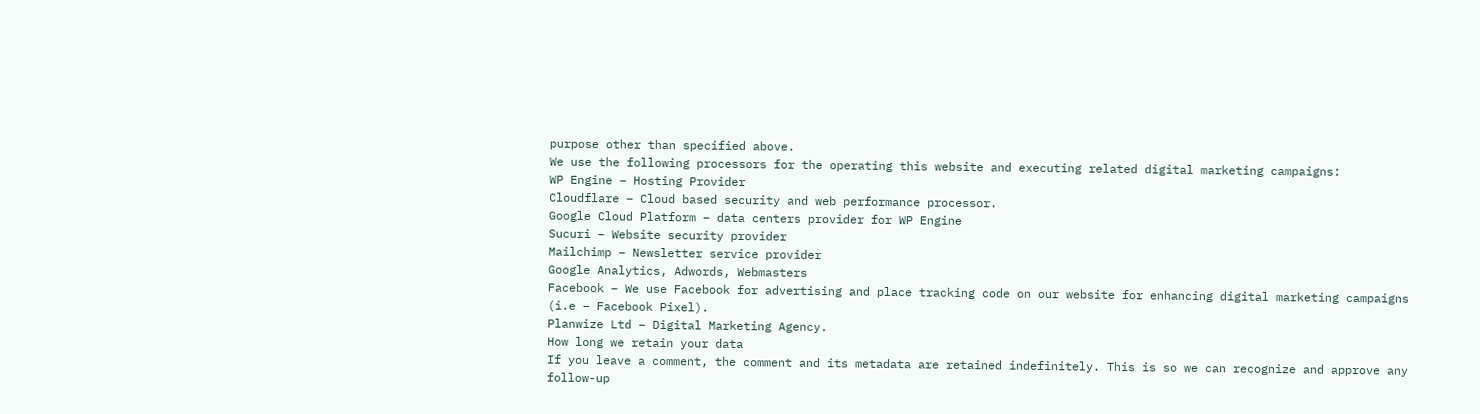purpose other than specified above.
We use the following processors for the operating this website and executing related digital marketing campaigns:
WP Engine – Hosting Provider
Cloudflare – Cloud based security and web performance processor.
Google Cloud Platform – data centers provider for WP Engine
Sucuri – Website security provider
Mailchimp – Newsletter service provider
Google Analytics, Adwords, Webmasters
Facebook – We use Facebook for advertising and place tracking code on our website for enhancing digital marketing campaigns (i.e – Facebook Pixel).
Planwize Ltd – Digital Marketing Agency.
How long we retain your data
If you leave a comment, the comment and its metadata are retained indefinitely. This is so we can recognize and approve any follow-up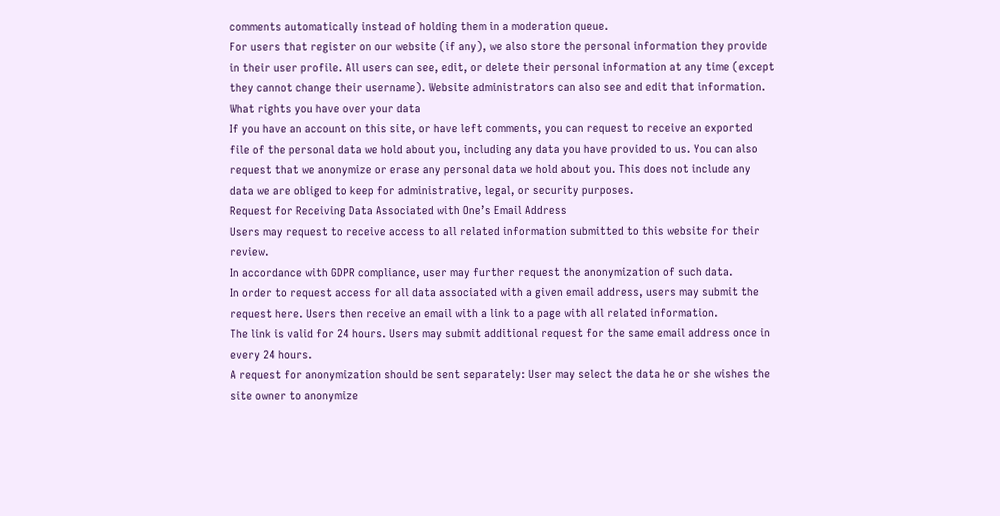comments automatically instead of holding them in a moderation queue.
For users that register on our website (if any), we also store the personal information they provide in their user profile. All users can see, edit, or delete their personal information at any time (except they cannot change their username). Website administrators can also see and edit that information.
What rights you have over your data
If you have an account on this site, or have left comments, you can request to receive an exported file of the personal data we hold about you, including any data you have provided to us. You can also request that we anonymize or erase any personal data we hold about you. This does not include any data we are obliged to keep for administrative, legal, or security purposes.
Request for Receiving Data Associated with One’s Email Address
Users may request to receive access to all related information submitted to this website for their review.
In accordance with GDPR compliance, user may further request the anonymization of such data.
In order to request access for all data associated with a given email address, users may submit the request here. Users then receive an email with a link to a page with all related information.
The link is valid for 24 hours. Users may submit additional request for the same email address once in every 24 hours.
A request for anonymization should be sent separately: User may select the data he or she wishes the site owner to anonymize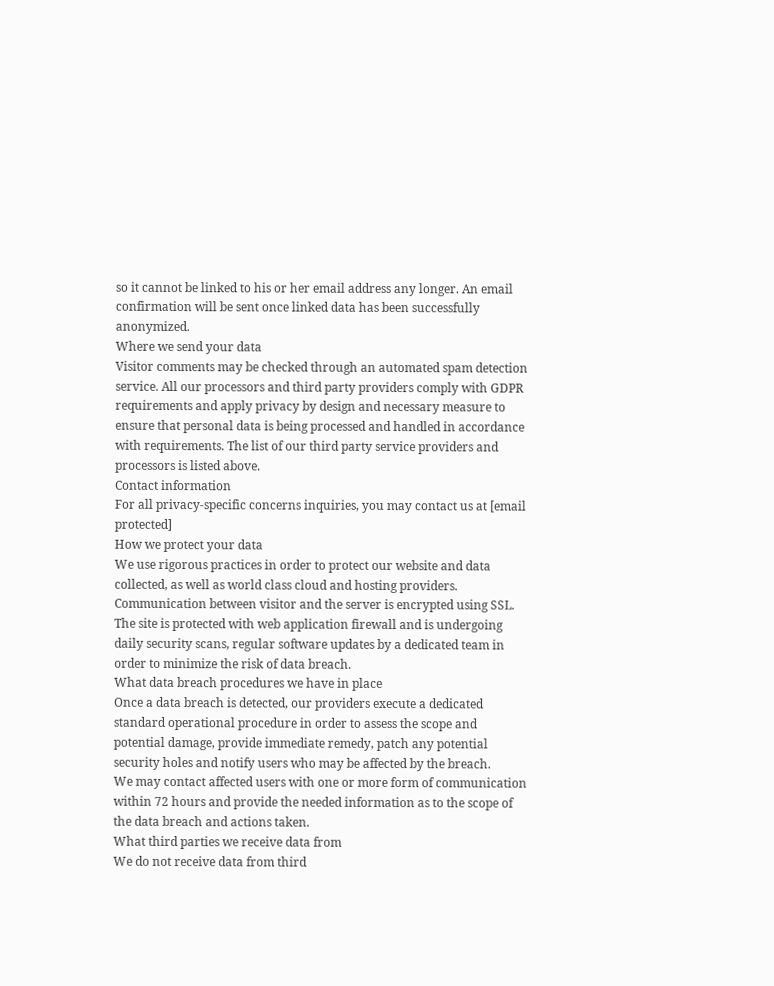so it cannot be linked to his or her email address any longer. An email confirmation will be sent once linked data has been successfully anonymized.
Where we send your data
Visitor comments may be checked through an automated spam detection service. All our processors and third party providers comply with GDPR requirements and apply privacy by design and necessary measure to ensure that personal data is being processed and handled in accordance with requirements. The list of our third party service providers and processors is listed above.
Contact information
For all privacy-specific concerns inquiries, you may contact us at [email protected]
How we protect your data
We use rigorous practices in order to protect our website and data collected, as well as world class cloud and hosting providers.
Communication between visitor and the server is encrypted using SSL.
The site is protected with web application firewall and is undergoing daily security scans, regular software updates by a dedicated team in order to minimize the risk of data breach.
What data breach procedures we have in place
Once a data breach is detected, our providers execute a dedicated standard operational procedure in order to assess the scope and potential damage, provide immediate remedy, patch any potential security holes and notify users who may be affected by the breach.
We may contact affected users with one or more form of communication within 72 hours and provide the needed information as to the scope of the data breach and actions taken.
What third parties we receive data from
We do not receive data from third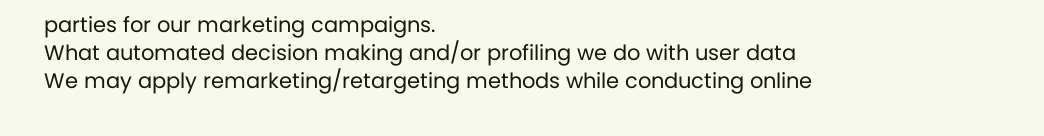parties for our marketing campaigns.
What automated decision making and/or profiling we do with user data
We may apply remarketing/retargeting methods while conducting online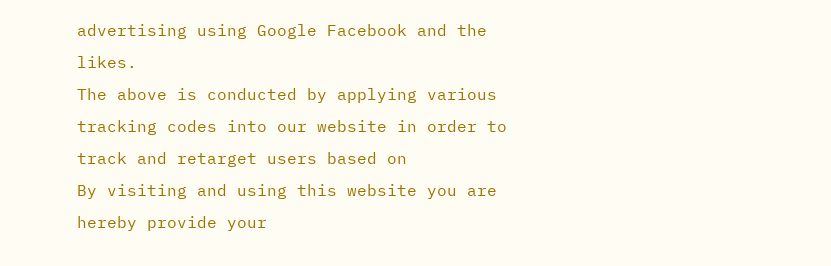advertising using Google Facebook and the likes.
The above is conducted by applying various tracking codes into our website in order to track and retarget users based on
By visiting and using this website you are hereby provide your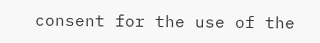consent for the use of the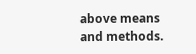above means and methods.